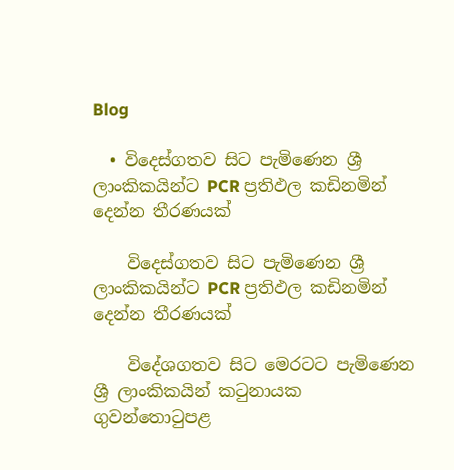Blog

  • විදෙස්ගතව සිට පැමිණෙන ශ්‍රී ලාංකිකයින්ට PCR ප්‍රතිඵල කඩිනමින් දෙන්න තීරණයක්

    විදෙස්ගතව සිට පැමිණෙන ශ්‍රී ලාංකිකයින්ට PCR ප්‍රතිඵල කඩිනමින් දෙන්න තීරණයක්

    විදේශගතව සිට මෙරටට පැමිණෙන ශ්‍රී ලාංකිකයින් කටුනායක ගුවන්තොටුපළ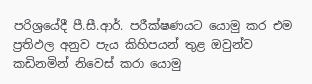පරිශ්‍රයේදී පී.සී.ආර්. පරීක්ෂණයට යොමු කර එම ප්‍රතිඵල අනුව පැය කිහිපයන් තුළ ඔවුන්ව කඩිනමින් නිවෙස් කරා යොමු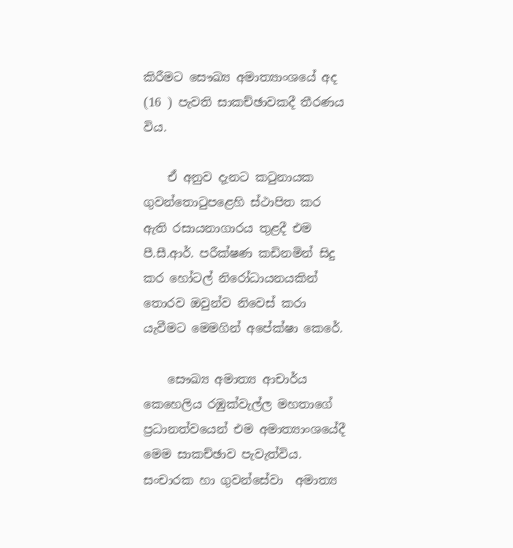කිරීමට සෞඛ්‍ය අමාත්‍යාංශයේ අද (16 ) පැවති සාකච්ඡාවකදී තීරණය විය.

    ඒ අනුව දැනට කටුනායක ගුවන්තොටුපළෙහි ස්ථාපිත කර ඇති රසායනාගාරය තුළදී එම පී.සී.ආර්. පරීක්ෂණ කඩිනමින් සිදු කර හෝටල් නිරෝධායනයකින් තොරව ඔවුන්ව නිවෙස් කරා යැවීමට මෙමගින් අපේක්ෂා කෙරේ.

    සෞඛ්‍ය අමාත්‍ය ආචාර්ය කෙහෙලිය රඹුක්වැල්ල මහතාගේ ප්‍රධානත්වයෙන් එම අමාත්‍යාංශයේදී මෙම සාකච්ඡාව පැවැත්විය. සංචාරක හා ගුවන්සේවා  අමාත්‍ය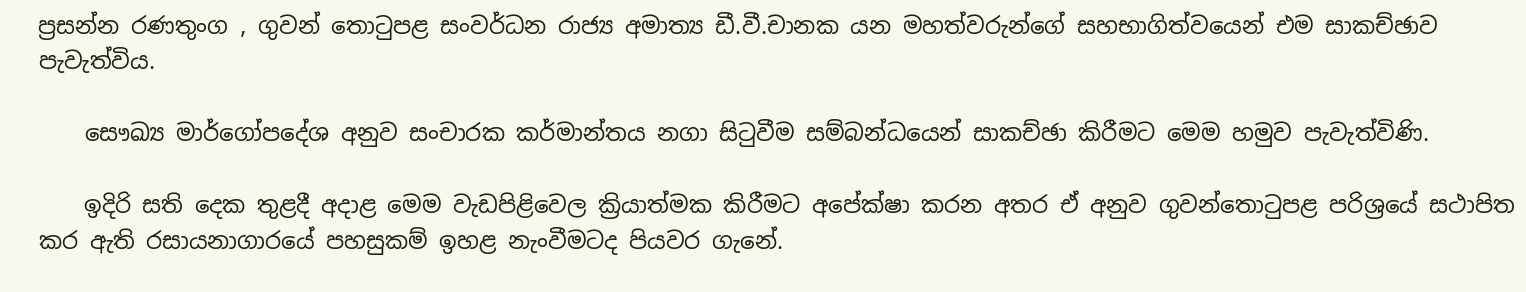ප්‍රසන්න රණතුංග , ගුවන් තොටුපළ සංවර්ධන රාජ්‍ය අමාත්‍ය ඩී.වී.චානක යන මහත්වරුන්ගේ සහභාගිත්වයෙන් එම සාකච්ඡාව පැවැත්විය.

    සෞඛ්‍ය මාර්ගෝපදේශ අනුව සංචාරක කර්මාන්තය නගා සිටුවීම සම්බන්ධයෙන් සාකච්ඡා කිරීමට මෙම හමුව පැවැත්විණි.

    ඉදිරි සති දෙක තුළදී අදාළ මෙම වැඩපිළිවෙල ක්‍රියාත්මක කිරීමට අපේක්ෂා කරන අතර ඒ අනුව ගුවන්තොටුපළ පරිශ්‍රයේ සථාපිත කර ඇති රසායනාගාරයේ පහසුකම් ඉහළ නැංවීමටද පියවර ගැනේ.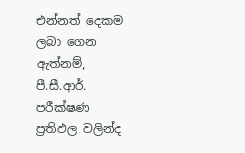එන්නත් දෙකම ලබා ගෙන ඇත්නම්, පී.සී.ආර්. පරීක්ෂණ ප්‍රතිඵල වලින්ද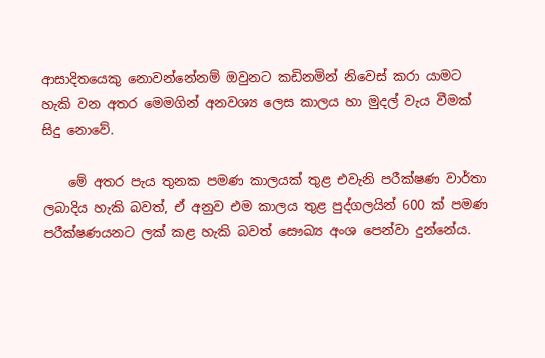ආසාදිතයෙකු නොවන්නේනම් ඔවුනට කඩිනමින් නිවෙස් කරා යාමට හැකි වන අතර මෙමගින් අනවශ්‍ය ලෙස කාලය හා මුදල් වැය වීමක් සිදු නොවේ.

    මේ අතර පැය තුනක පමණ කාලයක් තුළ එවැනි පරීක්ෂණ වාර්තා ලබාදිය හැකි බවත්, ඒ අනුව එම කාලය තුළ පුද්ගලයින් 600 ක් පමණ පරීක්ෂණයනට ලක් කළ හැකි බවත් සෞඛ්‍ය අංශ පෙන්වා දුන්නේය.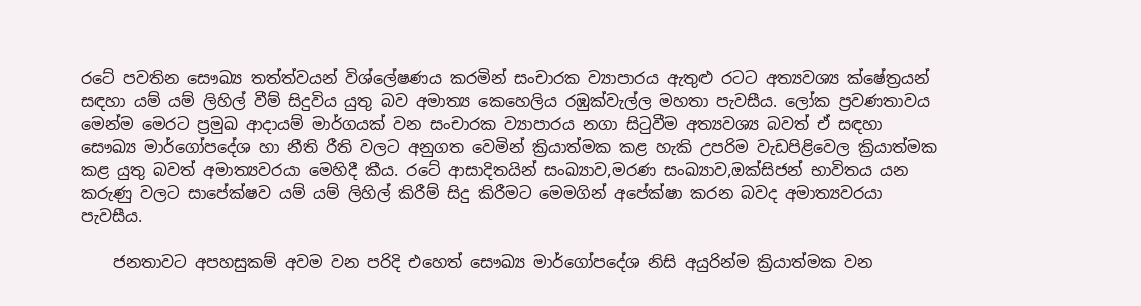රටේ පවතින සෞඛ්‍ය තත්ත්වයන් විශ්ලේෂණය කරමින් සංචාරක ව්‍යාපාරය ඇතුළු රටට අත්‍යවශ්‍ය ක්ෂේත්‍රයන් සඳහා යම් යම් ලිහිල් වීම් සිදුවිය යුතු බව අමාත්‍ය කෙහෙලිය රඹුක්වැල්ල මහතා පැවසීය. ලෝක ප්‍රවණතාවය මෙන්ම මෙරට ප්‍රමුඛ ආදායම් මාර්ගයක් වන සංචාරක ව්‍යාපාරය නගා සිටුවීම අත්‍යවශ්‍ය බවත් ඒ සඳහා සෞඛ්‍ය මාර්ගෝපදේශ හා නීති රීති වලට අනුගත වෙමින් ක්‍රියාත්මක කළ හැකි උපරිම වැඩපිළිවෙල ක්‍රියාත්මක කළ යුතු බවත් අමාත්‍යවරයා මෙහිදී කීය. රටේ ආසාදිතයින් සංඛ්‍යාව,මරණ සංඛ්‍යාව,ඔක්සිජන් භාවිතය යන කරුණු වලට සාපේක්ෂව යම් යම් ලිහිල් කිරීම් සිදු කිරීමට මෙමගින් අපේක්ෂා කරන බවද අමාත්‍යවරයා පැවසීය.

    ජනතාවට අපහසුකම් අවම වන පරිදි එහෙත් සෞඛ්‍ය මාර්ගෝපදේශ නිසි අයුරින්ම ක්‍රියාත්මක වන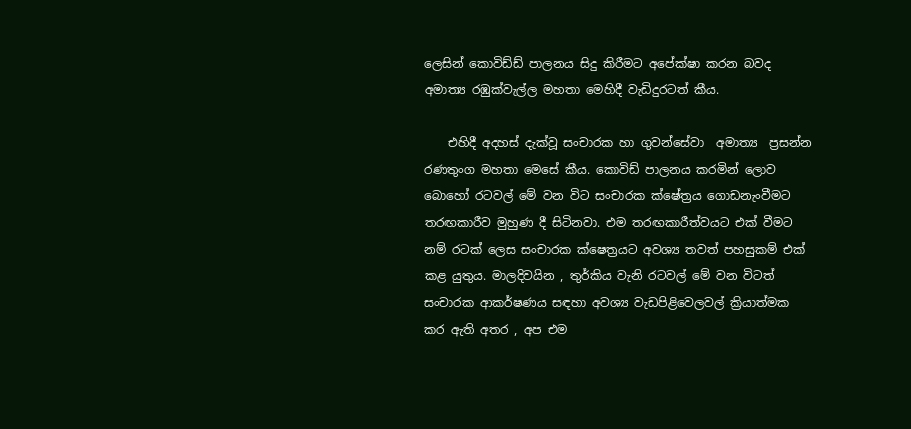ලෙසින් කොවිඩ්ඩ් පාලනය සිදු කිරීමට අපේක්ෂා කරන බවද අමාත්‍ය රඹුක්වැල්ල මහතා මෙහිදී වැඩිදුරටත් කීය.

    එහිදී අදහස් දැක්වූ සංචාරක හා ගුවන්සේවා  අමාත්‍ය  ප්‍රසන්න රණතුංග මහතා මෙසේ කීය. කොවිඩ් පාලනය කරමින් ලොව බොහෝ රටවල් මේ වන විට සංචාරක ක්ෂේත්‍රය ගොඩනැංවීමට තරඟකාරීව මුහුණ දී සිටිනවා. එම තරඟකාරීත්වයට එක් වීමට නම් රටක් ලෙස සංචාරක ක්ෂෙත්‍රයට අවශ්‍ය තවත් පහසුකම් එක් කළ යුතුය. මාලදිවයින , තුර්කිය වැනි රටවල් මේ වන විටත් සංචාරක ආකර්ෂණය සඳහා අවශ්‍ය වැඩපිළිවෙලවල් ක්‍රියාත්මක කර ඇති අතර , අප එම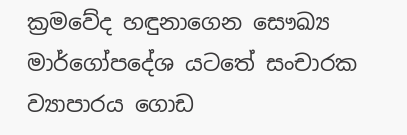ක්‍රමවේද හඳුනාගෙන සෞඛ්‍ය මාර්ගෝපදේශ යටතේ සංචාරක ව්‍යාපාරය ගොඩ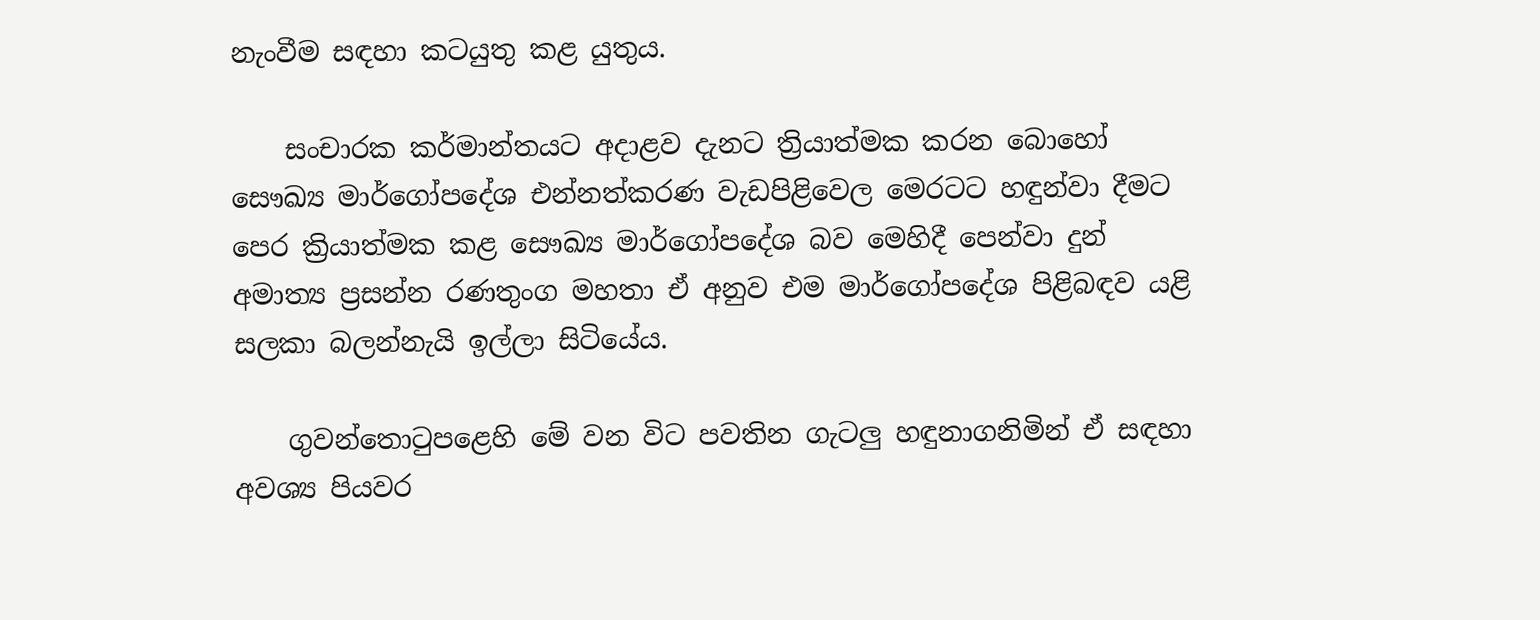නැංවීම සඳහා කටයුතු කළ යුතුය.

    සංචාරක කර්මාන්තයට අදාළව දැනට ත්‍රියාත්මක කරන බොහෝ සෞඛ්‍ය මාර්ගෝපදේශ එන්නත්කරණ වැඩපිළිවෙල මෙරටට හඳුන්වා දීමට පෙර ක්‍රියාත්මක කළ සෞඛ්‍ය මාර්ගෝපදේශ බව මෙහිදී පෙන්වා දුන් අමාත්‍ය ප්‍රසන්න රණතුංග මහතා ඒ අනුව එම මාර්ගෝපදේශ පිළිබඳව යළි සලකා බලන්නැයි ඉල්ලා සිටියේය.

    ගුවන්තොටුපළෙහි මේ වන විට පවතින ගැටලු හඳුනාගනිමින් ඒ සඳහා අවශ්‍ය පියවර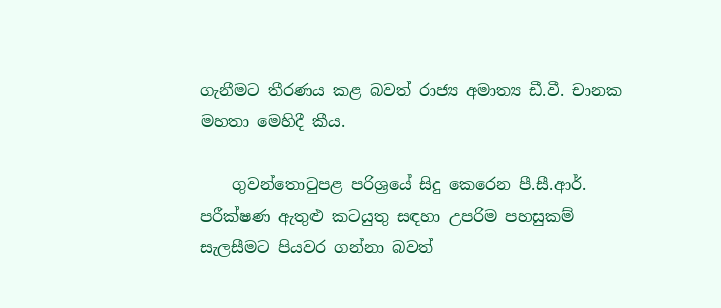ගැනීමට තීරණය කළ බවත් රාජ්‍ය අමාත්‍ය ඩී.වී. චානක මහතා මෙහිදී කීය.

    ගුවන්තොටුපළ පරිශ්‍රයේ සිදු කෙරෙන පී.සී.ආර්. පරීක්ෂණ ඇතුළු කටයුතු සඳහා උපරිම පහසුකම් සැලසීමට පියවර ගන්නා බවත්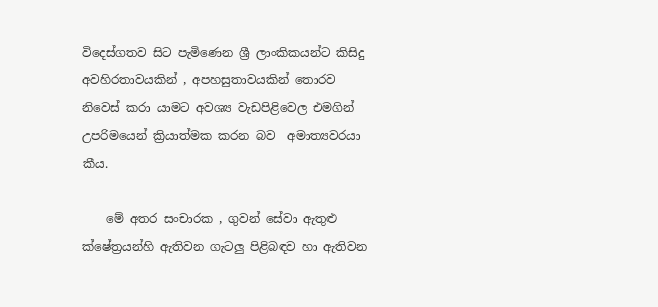විදෙස්ගතව සිට පැමිණෙන ශ්‍රී ලාංකිකයන්ට කිසිදු අවහිරතාවයකින් , අපහසුතාවයකින් තොරව නිවෙස් කරා යාමට අවශ්‍ය වැඩපිළිවෙල එමගින් උපරිමයෙන් ක්‍රියාත්මක කරන බව  අමාත්‍යවරයා කීය.

    මේ අතර සංචාරක , ගුවන් සේවා ඇතුළු ක්ෂේත්‍රයන්හි ඇතිවන ගැටලු පිළිබඳව හා ඇතිවන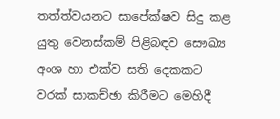තත්ත්වයනට සාපේක්ෂව සිදු කළ යුතු වෙනස්කම් පිළිබඳව සෞඛ්‍ය අංශ හා එක්ව සති දෙකකට වරක් සාකච්ඡා කිරීමට මෙහිදී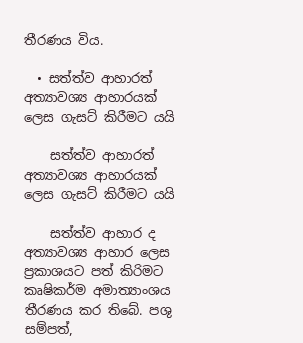තීරණය විය.

  • සත්ත්ව ආහාරත් අත්‍යාවශ්‍ය ආහාරයක් ලෙස ගැසට් කිරීමට යයි

    සත්ත්ව ආහාරත් අත්‍යාවශ්‍ය ආහාරයක් ලෙස ගැසට් කිරීමට යයි

    සත්ත්ව ආහාර ද අත්‍යාවශ්‍ය ආහාර ලෙස ප්‍රකාශයට පත් කිරිමට කෘෂිකර්ම අමාත්‍යාංශය තීරණය කර තිබේ. පශු සම්පත්,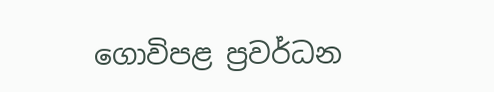ගොවිපළ ප්‍රවර්ධන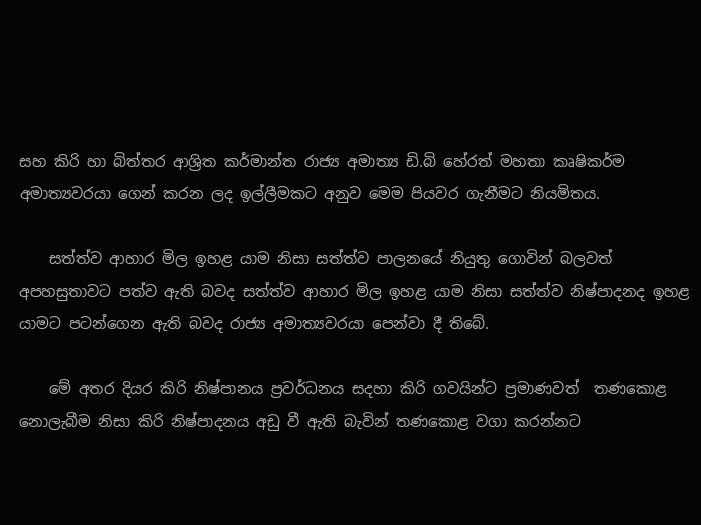සහ කිරි හා බිත්තර ආශ්‍රිත කර්මාන්ත රාජ්‍ය අමාත්‍ය ඩි.බි හේරත් මහතා කෘෂිකර්ම අමාත්‍යවරයා ගෙන් කරන ලද ඉල්ලීමකට අනුව මෙම පියවර ගැනීමට නියමිතය.

    සත්ත්ව ආහාර මිල ඉහළ යාම නිසා සත්ත්ව පාලනයේ නියුතු ගොවින් බලවත් අපහසුතාවට පත්ව ඇති බවද සත්ත්ව ආහාර මිල ඉහළ යාම නිසා සත්ත්ව නිෂ්පාදනද ඉහළ යාමට පටන්ගෙන ඇති බවද රාජ්‍ය අමාත්‍යවරයා පෙන්වා දී තිබේ.

    මේ අතර දියර කිරි නිෂ්පානය ප්‍රවර්ධනය සදහා කිරි ගවයින්ට ප්‍රමාණවත්  තණකොළ නොලැබීම නිසා කිරි නිෂ්පාදනය අඩු වී ඇති බැවින් තණකොළ වගා කරන්නට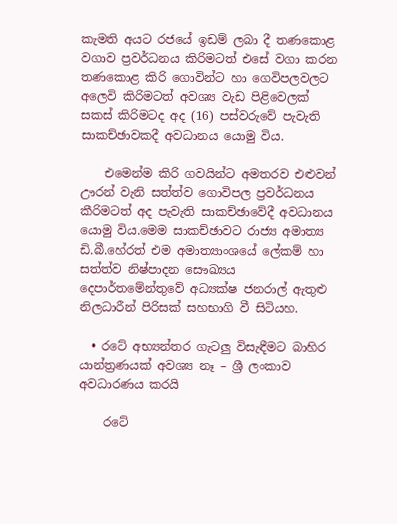කැමති අයට රජයේ ඉඩම් ලබා දී තණකොළ වගාව ප්‍රවර්ධනය කිරිමටත් එසේ වගා කරන තණකොළ කිරි ගොවින්ට හා ගෙවිපලවලට අලෙවි කිරිමටත් අවශ්‍ය වැඩ පිළිවෙලක් සකස් කිරිමටද අද (16) පස්වරුවේ පැවැති සාකච්ඡාවකදී අවධානය යොමු විය.

    එමෙන්ම කිරි ගවයින්ට අමතරව එළුවන් ඌරන් වැනි සත්ත්ව ගොවිපල ප්‍රවර්ධනය කීරිමටත් අද පැවැති සාකච්ඡාවේදී අවධානය යොමු විය.මෙම සාකච්ඡාවට රාජ්‍ය අමාත්‍ය ඩි.බී.හේරත් එම අමාත්‍යාංශයේ ලේකම් හා සත්ත්ව නිෂ්පාදන සෞඛ්‍යය දෙපාර්තමේන්තුවේ අධ්‍යක්ෂ ජනරාල් ඇතුළු නිලධාරීන් පිරිසක් සහභාගි වී සිටියහ.

  • රටේ අභ්‍යන්තර ගැටලු විසැඳීමට බාහිර යාන්ත්‍රණයක් අවශ්‍ය නෑ – ශ්‍රී ලංකාව අවධාරණය කරයි

    රටේ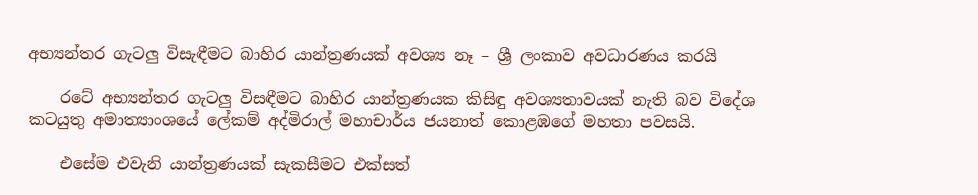අභ්‍යන්තර ගැටලු විසැඳීමට බාහිර යාන්ත්‍රණයක් අවශ්‍ය නෑ – ශ්‍රී ලංකාව අවධාරණය කරයි

    රටේ අභ්‍යන්තර ගැටලු විසඳීමට බාහිර යාන්ත්‍රණයක කිසිඳු අවශ්‍යතාවයක් නැති බව විදේශ කටයුතු අමාත්‍යාංශයේ ලේකම් අද්මිරාල් මහාචාර්ය ජයනාත් කොළඹගේ මහතා පවසයි.

    එසේම එවැනි යාන්ත්‍රණයක් සැකසීමට එක්සත්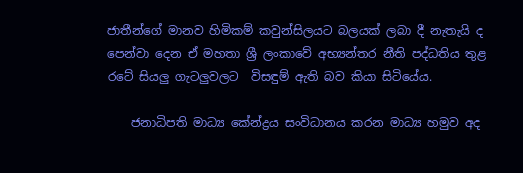ජාතීන්ගේ මානව හිමිකම් කවුන්සිලයට බලයක් ලබා දී නැතැයි ද පෙන්වා දෙන ඒ මහතා ශ්‍රී ලංකාවේ අභ්‍යන්තර නීති පද්ධතිය තුළ රටේ සියලු ගැටලුවලට  විසඳුම් ඇති බව කියා සිටියේය.

    ජනාධිපති මාධ්‍ය කේන්ද්‍රය සංවිධානය කරන මාධ්‍ය හමුව අද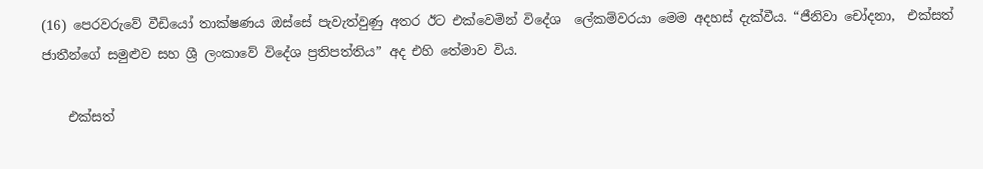(16) පෙරවරුවේ වීඩියෝ තාක්ෂණය ඔස්සේ පැවැත්වුණු අතර ඊට එක්වෙමින් විදේශ  ලේකම්වරයා මෙම අදහස් දැක්වීය. “ජීනිවා චෝදනා,  එක්සත් ජාතීන්ගේ සමුළුව සහ ශ්‍රී ලංකාවේ විදේශ ප්‍රතිපත්තිය” අද එහි තේමාව විය.

    එක්සත්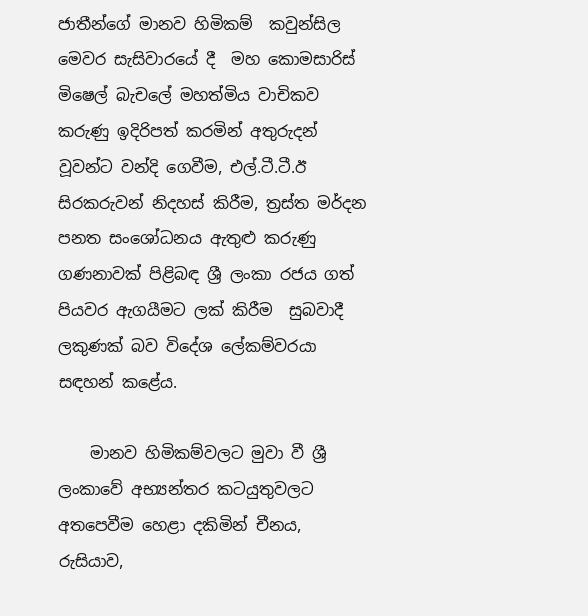ජාතීන්ගේ මානව හිමිකම්  කවුන්සිල මෙවර සැසිවාරයේ දී  මහ කොමසාරිස් මිෂෙල් බැචලේ මහත්මිය වාචිකව කරුණු ඉදිරිපත් කරමින් අතුරුදන් වූවන්ට වන්දි ගෙවීම, එල්.ටී.ටී.ඊ සිරකරුවන් නිදහස් කිරීම, ත්‍රස්ත මර්දන පනත සංශෝධනය ඇතුළු කරුණු ගණනාවක් පිළිබඳ ශ්‍රී ලංකා රජය ගත් පියවර ඇගයීමට ලක් කිරීම  සුබවාදී ලකුණක් බව විදේශ ලේකම්වරයා සඳහන් කළේය.

    මානව හිමිකම්වලට මුවා වී ශ්‍රී ලංකාවේ අභ්‍යන්තර කටයුතුවලට අතපෙවීම හෙළා දකිමින් චීනය, රුසියාව,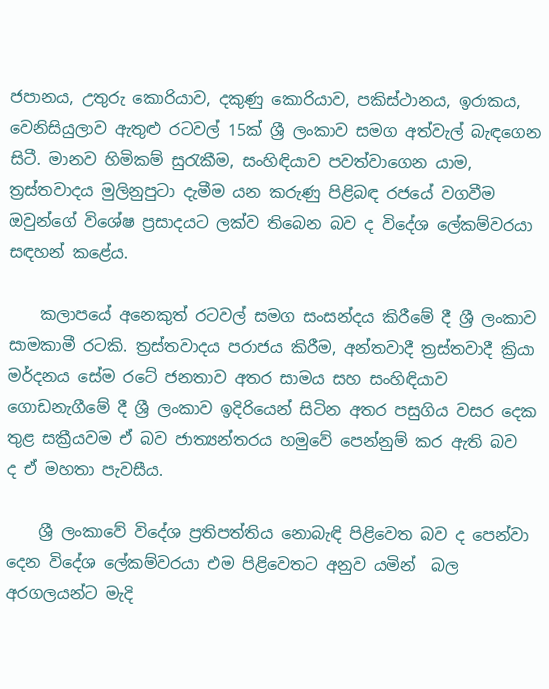ජපානය, උතුරු කොරියාව, දකුණු කොරියාව, පකිස්ථානය, ඉරාකය, වෙනිසියුලාව ඇතුළු රටවල් 15ක් ශ්‍රී ලංකාව සමග අත්වැල් බැඳගෙන සිටී. මානව හිමිකම් සුරැකීම, සංහිඳියාව පවත්වාගෙන යාම, ත්‍රස්තවාදය මුලිනුපුටා දැමීම යන කරුණු පිළිබඳ රජයේ වගවීම ඔවුන්ගේ විශේෂ ප්‍රසාදයට ලක්ව තිබෙන බව ද විදේශ ලේකම්වරයා සඳහන් කළේය.

    කලාපයේ අනෙකුත් රටවල් සමග සංසන්දය කිරීමේ දී ශ්‍රී ලංකාව සාමකාමී රටකි. ත්‍රස්තවාදය පරාජය කිරීම, අන්තවාදී ත්‍රස්තවාදී ක්‍රියා මර්දනය සේම රටේ ජනතාව අතර සාමය සහ සංහිඳියාව ගොඩනැගීමේ දී ශ්‍රී ලංකාව ඉදිරියෙන් සිටින අතර පසුගිය වසර දෙක තුළ සක්‍රීයවම ඒ බව ජාත්‍යන්තරය හමුවේ පෙන්නුම් කර ඇති බව  ද ඒ මහතා පැවසීය.

    ශ්‍රී ලංකාවේ විදේශ ප්‍රතිපත්තිය නොබැඳි පිළිවෙත බව ද පෙන්වා දෙන විදේශ ලේකම්වරයා එම පිළිවෙතට අනුව යමින්  බල අරගලයන්ට මැදි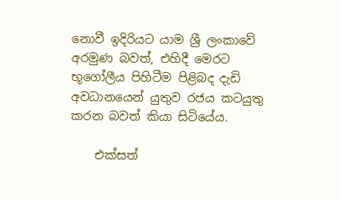නොවී ඉදිරියට යාම ශ්‍රී ලංකාවේ අරමුණ බවත්, එහිදී මෙරට භූගෝලීය පිහිටීම පිළිබද දැඩි අවධානයෙන් යුතුව රජය කටයුතු කරන බවත් කියා සිටියේය.

    එක්සත්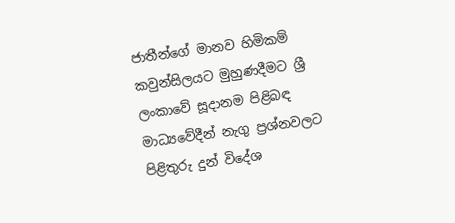ජාතීන්ගේ මානව හිමිකම් කවුන්සිලයට මුහුණදීමට ශ්‍රී ලංකාවේ සූදානම පිළිබඳ මාධ්‍යවේදීන් නැගු ප්‍රශ්නවලට පිළිතුරු දුන් විදේශ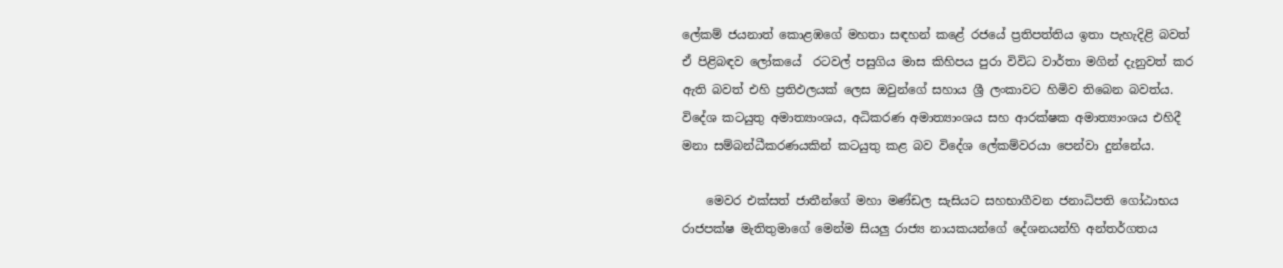ලේකම් ජයනාත් කොළඹගේ මහතා සඳහන් කළේ රජයේ ප්‍රතිපත්තිය ඉතා පැහැදිළි බවත් ඒ පිළිබඳව ලෝකයේ  රටවල් පසුගිය මාස කිහිපය පුරා විවිධ වාර්තා මගින් දැනුවත් කර ඇති බවත් එහි ප්‍රතිඵලයක් ලෙස ඔවුන්ගේ සහාය ශ්‍රී ලංකාවට හිමිව තිබෙන බවත්ය. විදේශ කටයුතු අමාත්‍යාංශය, අධිකරණ අමාත්‍යාංශය සහ ආරක්ෂක අමාත්‍යාංශය එහිදී මනා සම්බන්ධීකරණයකින් කටයුතු කළ බව විදේශ ලේකම්වරයා පෙන්වා දුන්නේය.

    මෙවර එක්සත් ජාතීන්ගේ මහා මණ්ඩල සැසියට සහභාගීවන ජනාධිපති ගෝඨාභය රාජපක්ෂ මැතිතුමාගේ මෙන්ම සියලු රාජ්‍ය නායකයන්ගේ දේශනයන්හි අන්තර්ගතය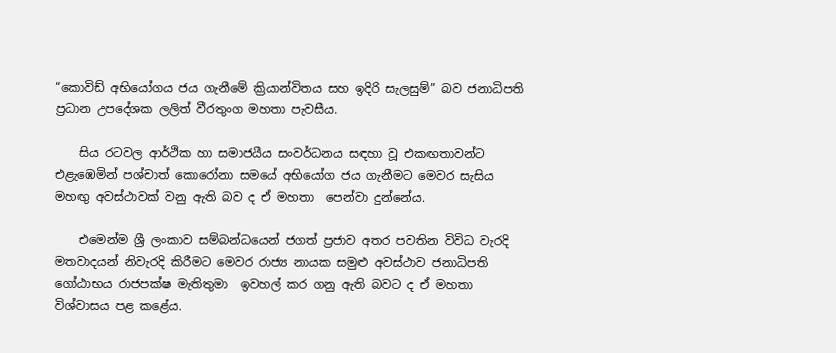“කොවිඩ් අභියෝගය ජය ගැනීමේ ක්‍රියාන්විතය සහ ඉදිරි සැලසුම්” බව ජනාධිපති ප්‍රධාන උපදේශක ලලිත් වීරතුංග මහතා පැවසීය.

    සිය රටවල ආර්ථික හා සමාජයීය සංවර්ධනය සඳහා වූ එකඟතාවන්ට එළැඹෙමින් පශ්චාත් කොරෝනා සමයේ අභියෝග ජය ගැනීමට මෙවර සැසිය මහඟු අවස්ථාවක් වනු ඇති බව ද ඒ මහතා  පෙන්වා දුන්නේය.

    එමෙන්ම ශ්‍රී ලංකාව සම්බන්ධයෙන් ජගත් ප්‍රජාව අතර පවතින විවිධ වැරදි මතවාදයන් නිවැරදි කිරීමට මෙවර රාජ්‍ය නායක සමුළු අවස්ථාව ජනාධිපති ගෝඨාභය රාජපක්ෂ මැතිතුමා  ඉවහල් කර ගනු ඇති බවට ද ඒ මහතා විශ්වාසය පළ කළේය.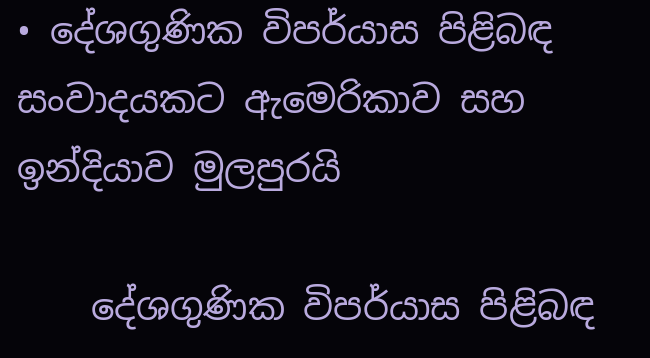• දේශගුණික විපර්යාස පිළිබඳ සංවාදයකට ඇමෙරිකාව සහ ඉන්දියාව මුලපුරයි

    දේශගුණික විපර්යාස පිළිබඳ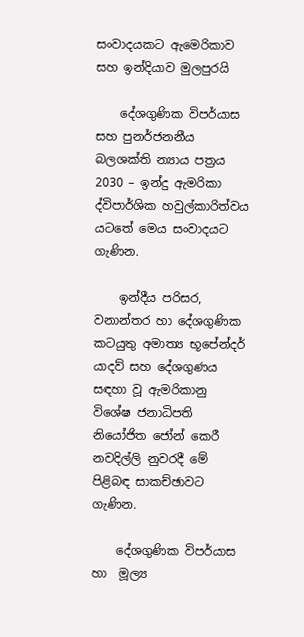සංවාදයකට ඇමෙරිකාව සහ ඉන්දියාව මුලපුරයි

    දේශගුණික විපර්යාස සහ පුනර්ජනනීය බලශක්ති න්‍යාය පත්‍රය 2030 – ඉන්දු ඇමරිකා  ද්විපාර්ශික හවුල්කාරිත්වය යටතේ මෙය සංවාදයට ගැණින.

    ඉන්දීය පරිසර, වනාන්තර හා දේශගුණික කටයුතු අමාත්‍ය භූපේන්දර් යාදව් සහ දේශගුණය සඳහා වූ ඇමරිකානු විශේෂ ජනාධිපති නියෝජිත ජෝන් කෙරී නවදිල්ලි නුවරදී මේ පිළිබඳ සාකච්ඡාවට ගැණින.

    දේශගුණික විපර්යාස හා  මූල්‍ය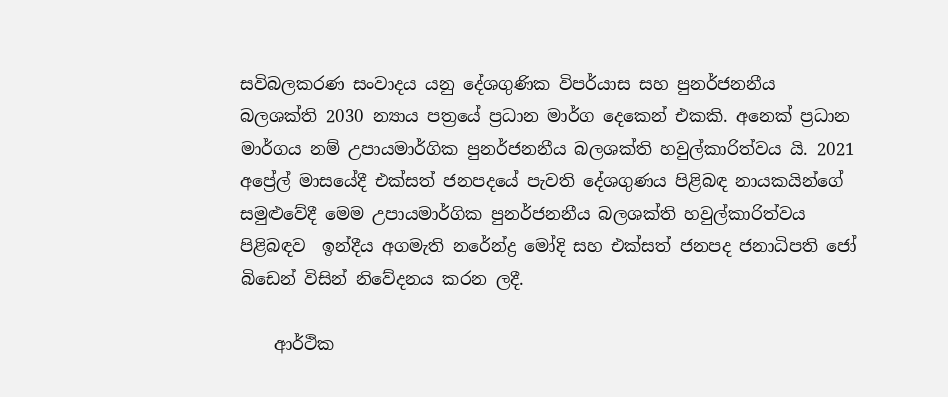සවිබලකරණ සංවාදය යනු දේශගුණික විපර්යාස සහ පුනර්ජනනීය බලශක්ති 2030 න්‍යාය පත්‍රයේ ප්‍රධාන මාර්ග දෙකෙන් එකකි. අනෙක් ප්‍රධාන මාර්ගය නම් උපායමාර්ගික පුනර්ජනනීය බලශක්ති හවුල්කාරිත්වය යි. 2021 අප්‍රේල් මාසයේදී එක්සත් ජනපදයේ පැවති දේශගුණය පිළිබඳ නායකයින්ගේ සමුළුවේදී මෙම උපායමාර්ගික පුනර්ජනනීය බලශක්ති හවුල්කාරිත්වය පිළිබඳව  ඉන්දීය අගමැති නරේන්ද්‍ර මෝදි සහ එක්සත් ජනපද ජනාධිපති ජෝ බිඩෙන් විසින් නිවේදනය කරන ලදී.

    ආර්ථික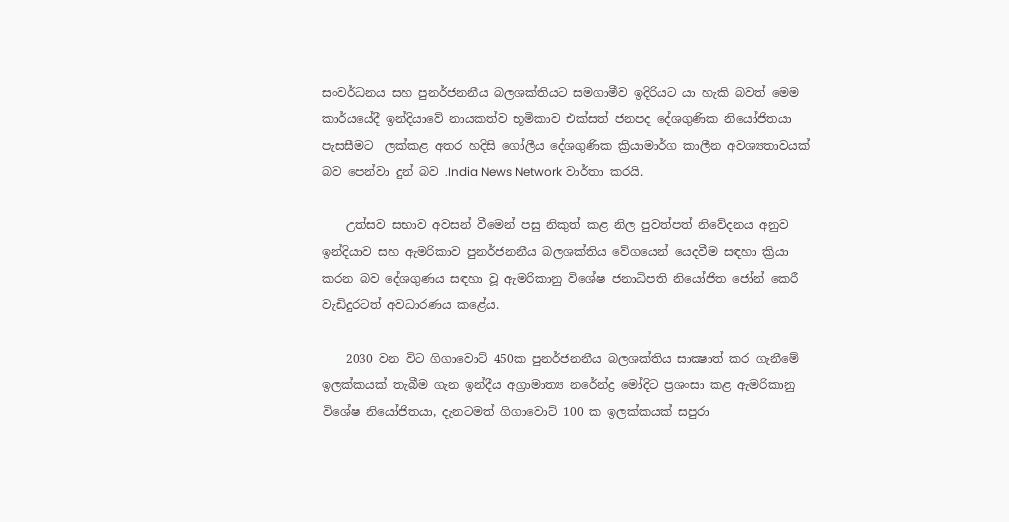සංවර්ධනය සහ පුනර්ජනනීය බලශක්තියට සමගාමීව ඉදිරියට යා හැකි බවත් මෙම කාර්යයේදී ඉන්දියාවේ නායකත්ව භූමිකාව එක්සත් ජනපද දේශගුණික නියෝජිතයා පැසසීමට  ලක්කළ අතර හදිසි ගෝලීය දේශගුණික ක්‍රියාමාර්ග කාලීන අවශ්‍යතාවයක් බව පෙන්වා දුන් බව .India News Network වාර්තා කරයි.

    උත්සව සභාව අවසන් වීමෙන් පසු නිකුත් කළ නිල පුවත්පත් නිවේදනය අනුව ඉන්දියාව සහ ඇමරිකාව පුනර්ජනනීය බලශක්තිය වේගයෙන් යෙදවීම සඳහා ක්‍රියා කරන බව දේශගුණය සඳහා වූ ඇමරිකානු විශේෂ ජනාධිපති නියෝජිත ජෝන් කෙරී  වැඩිදුරටත් අවධාරණය කළේය.

    2030 වන විට ගිගාවොට් 450ක පුනර්ජනනීය බලශක්තිය සාක්‍ෂාත් කර ගැනීමේ ඉලක්කයක් තැබීම ගැන ඉන්දීය අග්‍රාමාත්‍ය නරේන්ද්‍ර මෝදිට ප්‍රශංසා කළ ඇමරිකානු විශේෂ නියෝජිතයා, දැනටමත් ගිගාවොට් 100 ක ඉලක්කයක් සපුරා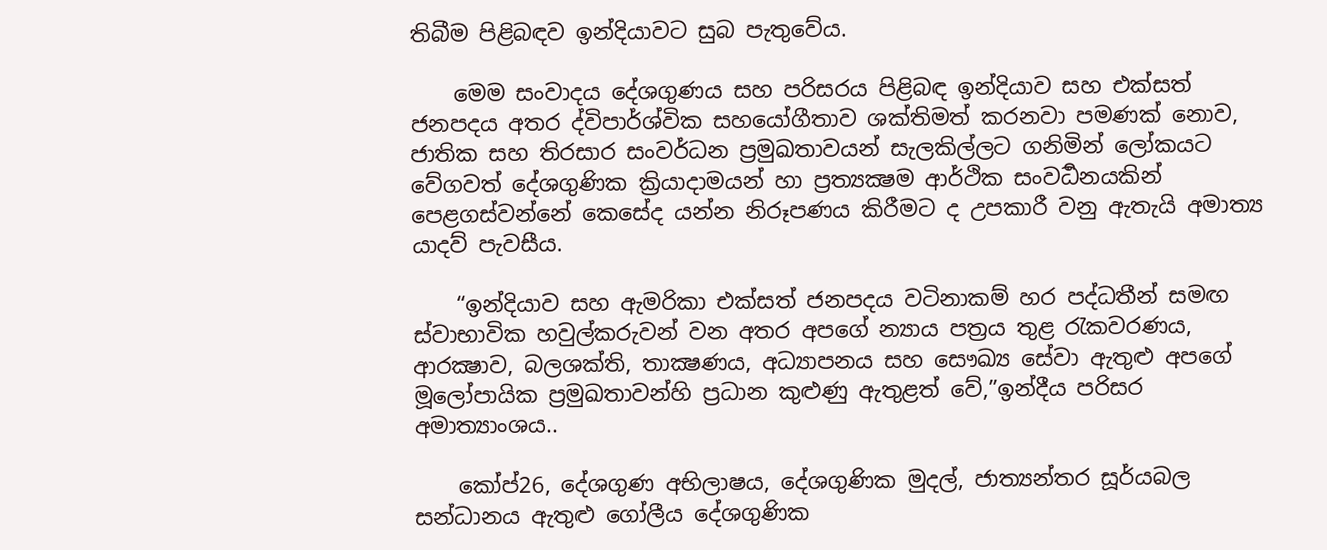තිබීම පිළිබඳව ඉන්දියාවට සුබ පැතුවේය.

    මෙම සංවාදය දේශගුණය සහ පරිසරය පිළිබඳ ඉන්දියාව සහ එක්සත් ජනපදය අතර ද්විපාර්ශ්වික සහයෝගීතාව ශක්තිමත් කරනවා පමණක් නොව, ජාතික සහ තිරසාර සංවර්ධන ප්‍රමුඛතාවයන් සැලකිල්ලට ගනිමින් ලෝකයට වේගවත් දේශගුණික ක්‍රියාදාමයන් හා ප්‍රත්‍යක්‍ෂම ආර්ථික සංවර්‍ධනයකින් පෙළගස්වන්නේ කෙසේද යන්න නිරූපණය කිරීමට ද උපකාරී වනු ඇතැයි අමාත්‍ය යාදව් පැවසීය.

    “ඉන්දියාව සහ ඇමරිකා එක්සත් ජනපදය වටිනාකම් හර පද්ධතීන් සමඟ ස්වාභාවික හවුල්කරුවන් වන අතර අපගේ න්‍යාය පත්‍රය තුළ රැකවරණය, ආරක්‍ෂාව, බලශක්ති, තාක්‍ෂණය, අධ්‍යාපනය සහ සෞඛ්‍ය සේවා ඇතුළු අපගේ මූලෝපායික ප්‍රමුඛතාවන්හි ප්‍රධාන කුළුණු ඇතුළත් වේ,”ඉන්දීය පරිසර අමාත්‍යාංශය..

    කෝප්26, දේශගුණ අභිලාෂය, දේශගුණික මුදල්, ජාත්‍යන්තර සූර්යබල සන්ධානය ඇතුළු ගෝලීය දේශගුණික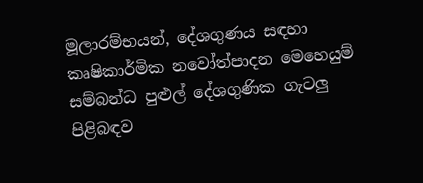මූලාරම්භයන්, දේශගුණය සඳහා කෘෂිකාර්මික නවෝත්පාදන මෙහෙයුම් සම්බන්ධ පුළුල් දේශගුණික ගැටලු පිළිබඳව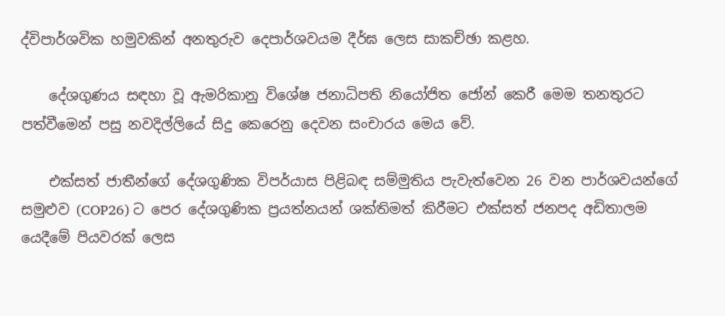ද්විපාර්ශවික හමුවකින් අනතුරුව දෙපාර්ශවයම දීර්ඝ ලෙස සාකච්ඡා කළහ.

    දේශගුණය සඳහා වූ ඇමරිකානු විශේෂ ජනාධිපති නියෝජිත ජෝන් කෙරී මෙම තනතුරට පත්වීමෙන් පසු නවදිල්ලියේ සිදු කෙරෙනු දෙවන සංචාරය මෙය වේ.

    එක්සත් ජාතීන්ගේ දේශගුණික විපර්යාස පිළිබඳ සම්මුතිය පැවැත්වෙන 26 වන පාර්ශවයන්ගේ සමුළුව (COP26) ට පෙර දේශගුණික ප්‍රයත්නයන් ශක්තිමත් කිරීමට එක්සත් ජනපද අඩිතාලම යෙදීමේ පියවරක් ලෙස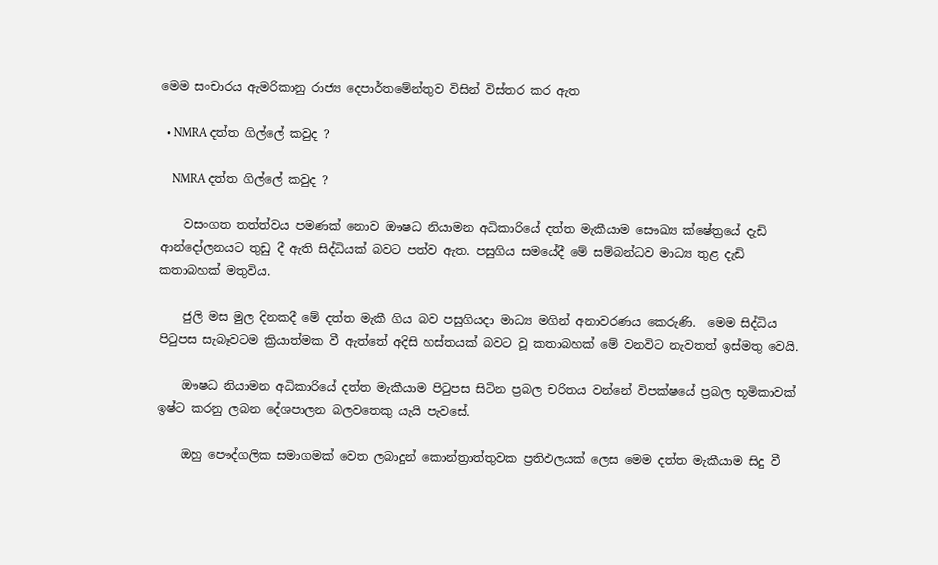මෙම සංචාරය ඇමරිකානු රාජ්‍ය දෙපාර්තමේන්තුව විසින් විස්තර කර ඇත

  • NMRA දත්ත ගිල්ලේ කවුද ?

    NMRA දත්ත ගිල්ලේ කවුද ?

    වසංගත තත්ත්වය පමණක් නොව ඖෂධ නියාමන අධිකාරියේ දත්ත මැකීයාම සෞඛ්‍ය ක්ෂේත්‍රයේ දැඩි ආන්දෝලනයට තුඩු දී ඇති සිද්ධියක් බවට පත්ව ඇත. පසුගිය සමයේදී මේ සම්බන්ධව මාධ්‍ය තුළ දැඩි කතාබහක් මතුවිය.

    ජුලි මස මුල දිනකදී මේ දත්ත මැකී ගිය බව පසුගියදා මාධ්‍ය මගින් අනාවරණය කෙරුණි.  මෙම සිද්ධිය පිටුපස සැබෑවටම ක්‍රියාත්මක වී ඇත්තේ අදිසි හස්තයක් බවට වූ කතාබහක් මේ වනවිට නැවතත් ඉස්මතු වෙයි.

    ඖෂධ නියාමන අධිකාරියේ දත්ත මැකීයාම පිටුපස සිටින ප්‍රබල චරිතය වන්නේ විපක්ෂයේ ප්‍රබල භූමිකාවක් ඉෂ්ට කරනු ලබන දේශපාලන බලවතෙකු යැයි පැවසේ.

    ඔහු පෞද්ගලික සමාගමක් වෙත ලබාදුන් කොන්ත්‍රාත්තුවක ප්‍රතිඵලයක් ලෙස මෙම දත්ත මැකීයාම සිදු වී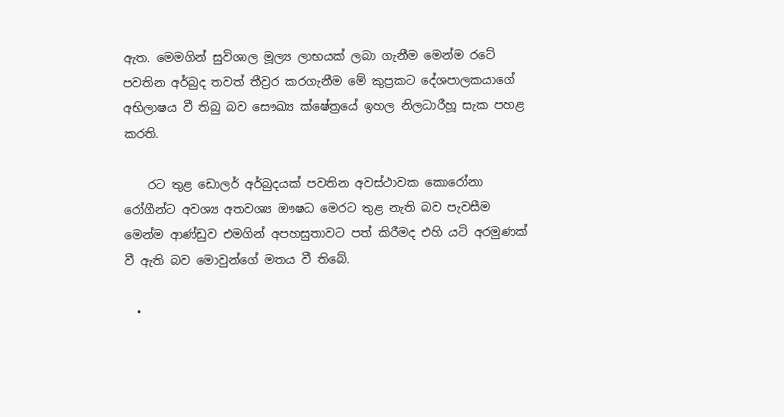ඇත. මෙමගින් සුවිශාල මූල්‍ය ලාභයක් ලබා ගැනීම මෙන්ම රටේ පවතින අර්බුද තවත් තීව්‍රර කරගැනීම මේ කුප්‍රකට දේශපාලකයාගේ අභිලාෂය වී තිබු බව සෞඛ්‍ය ක්ෂේත්‍රයේ ඉහල නිලධාරීහූ සැක පහළ කරති.

    රට තුළ ඩොලර් අර්බුදයක් පවතින අවස්ථාවක කොරෝනා රෝගීන්ට අවශ්‍ය අතවශ්‍ය ඖෂධ මෙරට තුළ නැති බව පැවසීම මෙන්ම ආණ්ඩුව එමගින් අපහසුතාවට පත් කිරීමද එහි යටි අරමුණක් වී ඇති බව මොවුන්ගේ මතය වී තිබේ.

  •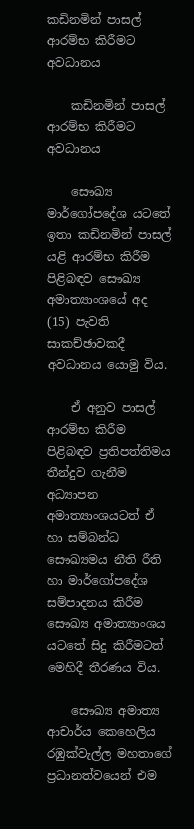කඩිනමින් පාසල් ආරම්භ කිරීමට අවධානය

    කඩිනමින් පාසල් ආරම්භ කිරීමට අවධානය

    සෞඛ්‍ය මාර්ගෝපදේශ යටතේ ඉතා කඩිනමින් පාසල් යළි ආරම්භ කිරීම පිළිබඳව සෞඛ්‍ය අමාත්‍යාංශයේ අද (15) පැවති සාකච්ඡාවකදී අවධානය යොමු විය.

    ඒ අනුව පාසල් ආරම්භ කිරීම පිළිබඳව ප්‍රතිපත්තිමය තීන්දුව ගැනීම අධ්‍යාපන අමාත්‍යාංශයටත් ඒ හා සම්බන්ධ සෞඛ්‍යමය නීති රීති හා මාර්ගෝපදේශ සම්පාදනය කිරීම සෞඛ්‍ය අමාත්‍යාංශය යටතේ සිදු කිරීමටත් මෙහිදී තීරණය විය.

    සෞඛ්‍ය අමාත්‍ය ආචාර්ය කෙහෙලිය රඹුක්වැල්ල මහතාගේ ප්‍රධානත්වයෙන් එම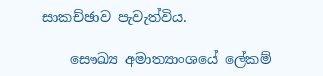සාකච්ඡාව පැවැත්විය.

    සෞඛ්‍ය අමාත්‍යාංශයේ ලේකම්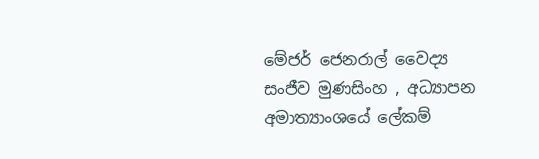මේජර් ජෙනරාල් වෛද්‍ය සංජීව මුණසිංහ , අධ්‍යාපන අමාත්‍යාංශයේ ලේකම්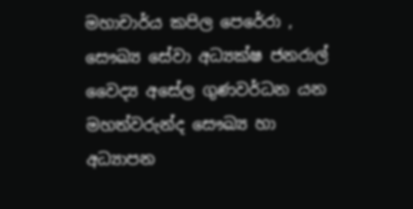මහාචාර්ය කපිල පෙරේරා , සෞඛ්‍ය සේවා අධ්‍යක්ෂ ජනරාල් වෛද්‍ය අසේල ගුණවර්ධන යන මහත්වරුන්ද සෞඛ්‍ය හා අධ්‍යාපන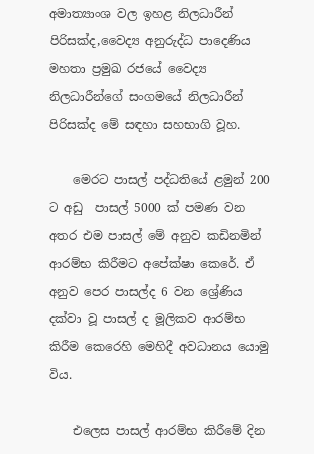අමාත්‍යාංශ වල ඉහළ නිලධාරීන් පිරිසක්ද,වෛද්‍ය අනුරුද්ධ පාදෙණිය මහතා ප්‍රමුඛ රජයේ වෛද්‍ය නිලධාරීන්ගේ සංගමයේ නිලධාරීන් පිරිසක්ද මේ සඳහා සහභාගි වූහ.

    මෙරට පාසල් පද්ධතියේ ළමුන් 200 ට අඩු  පාසල් 5000 ක් පමණ වන අතර එම පාසල් මේ අනුව කඩිනමින් ආරම්භ කිරීමට අපේක්ෂා කෙරේ. ඒ අනුව පෙර පාසල්ද 6 වන ශ්‍රේණිය දක්වා වූ පාසල් ද මූලිකව ආරම්භ කිරීම කෙරෙහි මෙහිදී අවධානය යොමු විය.

    එලෙස පාසල් ආරම්භ කිරීමේ දින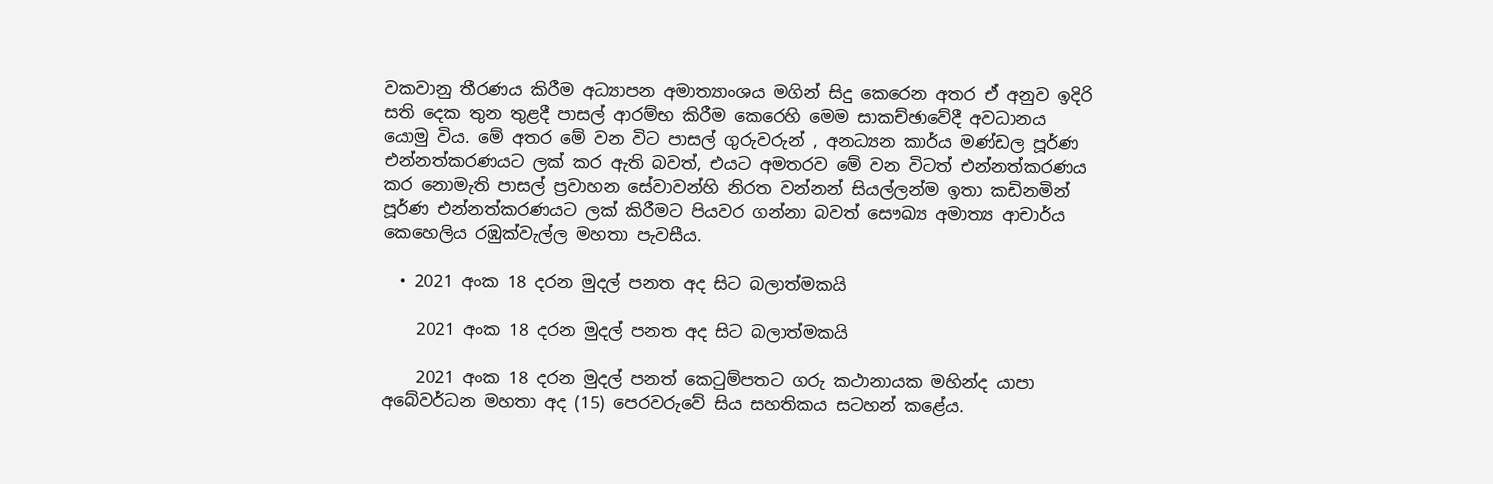වකවානු තීරණය කිරීම අධ්‍යාපන අමාත්‍යාංශය මගින් සිදු කෙරෙන අතර ඒ අනුව ඉදිරි සති දෙක තුන තුළදී පාසල් ආරම්භ කිරීම කෙරෙහි මෙම සාකච්ඡාවේදී අවධානය යොමු විය. මේ අතර මේ වන විට පාසල් ගුරුවරුන් , අනධ්‍යන කාර්ය මණ්ඩල පූර්ණ එන්නත්කරණයට ලක් කර ඇති බවත්, එයට අමතරව මේ වන විටත් එන්නත්කරණය කර නොමැති පාසල් ප්‍රවාහන සේවාවන්හි නිරත වන්නන් සියල්ලන්ම ඉතා කඩිනමින් පූර්ණ එන්නත්කරණයට ලක් කිරීමට පියවර ගන්නා බවත් සෞඛ්‍ය අමාත්‍ය ආචාර්ය කෙහෙලිය රඹුක්වැල්ල මහතා පැවසීය.

  • 2021 අංක 18 දරන මුදල් පනත අද සිට බලාත්මකයි

    2021 අංක 18 දරන මුදල් පනත අද සිට බලාත්මකයි

    2021 අංක 18 දරන මුදල් පනත් කෙටුම්පතට ගරු කථානායක මහින්ද යාපා අබේවර්ධන මහතා අද (15) පෙරවරුවේ සිය සහතිකය සටහන් කළේය.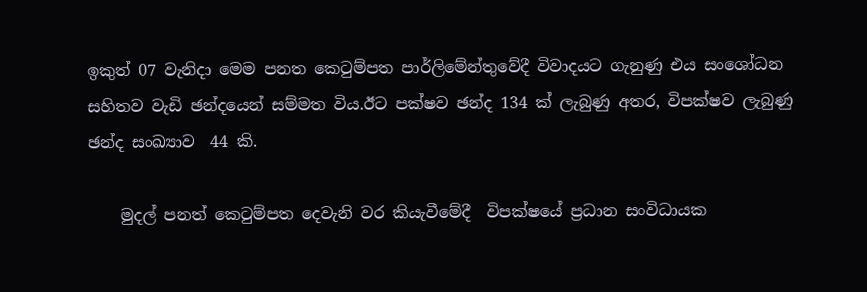ඉකුත් 07 වැනිදා මෙම පනත කෙටුම්පත පාර්ලිමේන්තුවේදී විවාදයට ගැනුණු එය සංශෝධන සහිතව වැඩි ඡන්දයෙන් සම්මත විය.ඊට පක්ෂව ඡන්ද 134 ක් ලැබුණු අතර, විපක්ෂව ලැබුණු ඡන්ද සංඛ්‍යාව  44 කි.

    මුදල් පනත් කෙටුම්පත දෙවැනි වර කියැවීමේදී  විපක්ෂයේ ප්‍රධාන සංවිධායක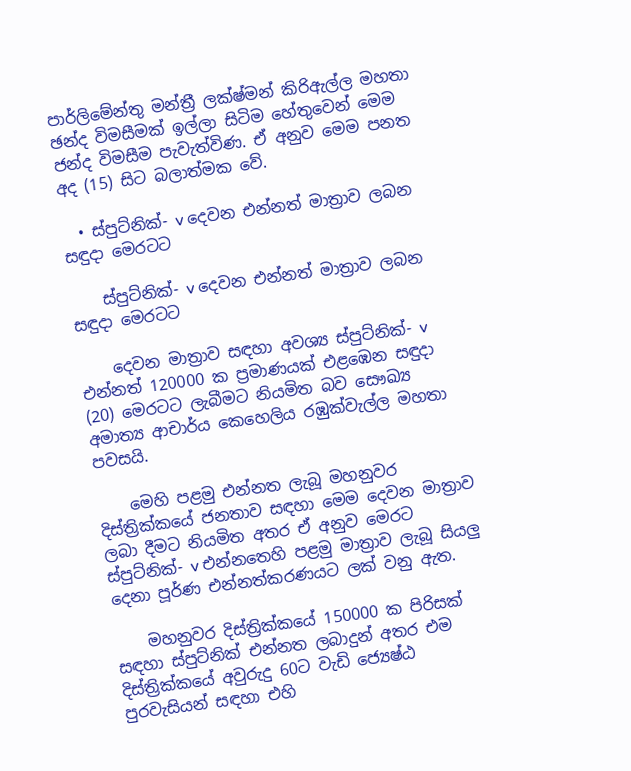පාර්ලිමේන්තු මන්ත්‍රී ලක්ෂ්මන් කිරිඇල්ල මහතා ‍ ඡන්ද විමසීමක් ඉල්ලා සිටිම හේතුවෙන් මෙම ජන්ද විමසීම පැවැත්විණ. ඒ අනුව මෙම පනත අද (15) සිට බලාත්මක වේ.

  • ස්පුට්නික්- v දෙවන එන්නත් මාත්‍රාව ලබන සඳුදා මෙරටට

    ස්පුට්නික්- v දෙවන එන්නත් මාත්‍රාව ලබන සඳුදා මෙරටට

    දෙවන මාත්‍රාව සඳහා අවශ්‍ය ස්පුට්නික්- v එන්නත් 120000 ක ප්‍රමාණයක් එළඹෙන සඳුදා (20) මෙරටට ලැබීමට නියමිත බව සෞඛ්‍ය අමාත්‍ය ආචාර්ය කෙහෙලිය රඹුක්වැල්ල මහතා පවසයි.

    මෙහි පළමු එන්නත ලැබූ මහනුවර දිස්ත්‍රික්කයේ ජනතාව සඳහා මෙම දෙවන මාත්‍රාව ලබා දීමට නියමිත අතර ඒ අනුව මෙරට  ස්පුට්නික්- v එන්නතෙහි පළමු මාත්‍රාව ලැබූ සියලු දෙනා පූර්ණ එන්නත්කරණයට ලක් වනු ඇත.

    මහනුවර දිස්ත්‍රික්කයේ 150000 ක පිරිසක් සඳහා ස්පුට්නික් එන්නත ලබාදුන් අතර එම දිස්ත්‍රික්කයේ අවුරුදු 60ට වැඩි ජ්‍යෙෂ්ඨ පුරවැසියන් සඳහා එහි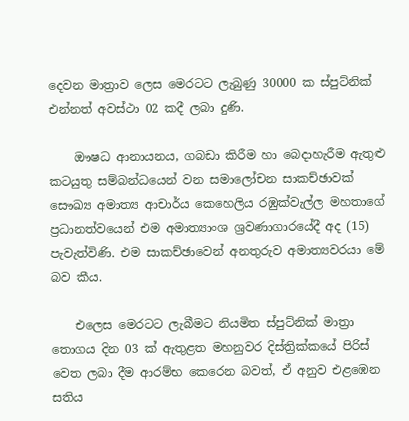දෙවන මාත්‍රාව ලෙස මෙරටට ලැබුණු 30000 ක ස්පුට්නික් එන්නත් අවස්ථා 02 කදී ලබා දුණි.

    ඖෂධ ආනායනය, ගබඩා කිරීම හා බෙදාහැරීම ඇතුළු කටයුතු සම්බන්ධයෙන් වන සමාලෝචන සාකච්ඡාවක් සෞඛ්‍ය අමාත්‍ය ආචාර්ය කෙහෙලිය රඹුක්වැල්ල මහතාගේ ප්‍රධානත්වයෙන් එම අමාත්‍යාංශ ශ්‍රවණාගාරයේදී අද (15) පැවැත්විණි. එම සාකච්ඡාවෙන් අනතුරුව අමාත්‍යවරයා මේ බව කීය.

    එලෙස මෙරටට ලැබීමට නියමිත ස්පුට්නික් මාත්‍රා තොගය දින 03 ක් ඇතුළත මහනුවර දිස්ත්‍රික්කයේ පිරිස් වෙත ලබා දීම ආරම්භ කෙරෙන බවත්, ඒ අනුව එළඹෙන සතිය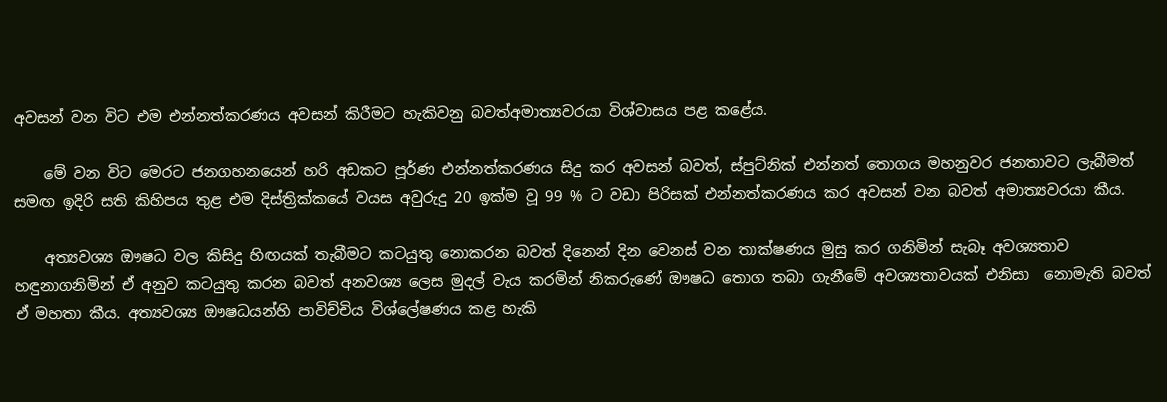අවසන් වන විට එම එන්නත්කරණය අවසන් කිරීමට හැකිවනු බවත්අමාත්‍යවරයා විශ්වාසය පළ කළේය.

    මේ වන විට මෙරට ජනගහනයෙන් හරි අඩකට පූර්ණ එන්නත්කරණය සිදු කර අවසන් බවත්, ස්පුට්නික් එන්නත් තොගය මහනුවර ජනතාවට ලැබීමත් සමඟ ඉදිරි සති කිහිපය තුළ එම දිස්ත්‍රික්කයේ වයස අවුරුදු 20 ඉක්ම වූ 99 % ට වඩා පිරිසක් එන්නත්කරණය කර අවසන් වන බවත් අමාත්‍යවරයා කීය.

    අත්‍යවශ්‍ය ඖෂධ වල කිසිදු හිඟයක් තැබීමට කටයුතු නොකරන බවත් දිනෙන් දින වෙනස් වන තාක්ෂණය මුසු කර ගනිමින් සැබෑ අවශ්‍යතාව හඳුනාගනිමින් ඒ අනුව කටයුතු කරන බවත් අනවශ්‍ය ලෙස මුදල් වැය කරමින් නිකරුණේ ඖෂධ තොග තබා ගැනීමේ අවශ්‍යතාවයක් එනිසා  නොමැති බවත් ඒ මහතා කීය. අත්‍යවශ්‍ය ඖෂධයන්හි පාවිච්චිය විශ්ලේෂණය කළ හැකි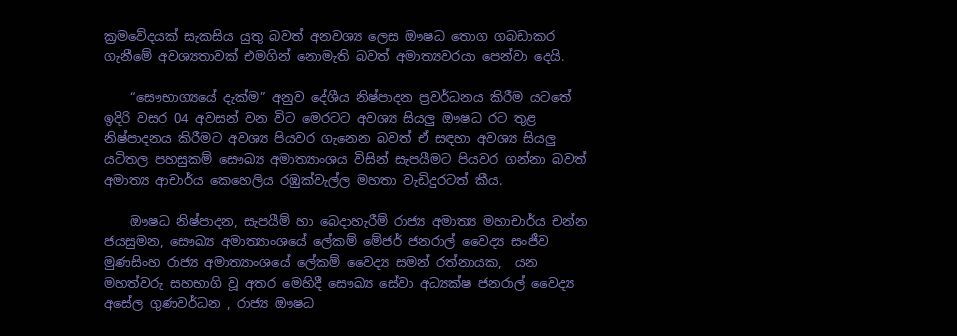ක්‍රමවේදයක් සැකසිය යුතු බවත් අනවශ්‍ය ලෙස ඖෂධ තොග ගබඩාකර ගැනීමේ අවශ්‍යතාවක් එමගින් නොමැති බවත් අමාත්‍යවරයා පෙන්වා දෙයි.

    “සෞභාග්‍යයේ දැක්ම” අනුව දේශීය නිෂ්පාදන ප්‍රවර්ධනය කිරීම යටතේ ඉදිරි වසර 04 අවසන් වන විට මෙරටට අවශ්‍ය සියලු ඖෂධ රට තුළ නිෂ්පාදනය කිරීමට අවශ්‍ය පියවර ගැනෙන බවත් ඒ සඳහා අවශ්‍ය සියලු යටිතල පහසුකම් සෞඛ්‍ය අමාත්‍යාංශය විසින් සැපයීමට පියවර ගන්නා බවත් අමාත්‍ය ආචාර්ය කෙහෙලිය රඹුක්වැල්ල මහතා වැඩිදුරටත් කීය.

    ඖෂධ නිෂ්පාදන, සැපයීම් හා බෙදාහැරීම් රාජ්‍ය අමාත්‍ය මහාචාර්ය චන්න ජයසුමන, සෞඛ්‍ය අමාත්‍යාංශයේ ලේකම් මේජර් ජනරාල් වෛද්‍ය සංජීව මුණසිංහ රාජ්‍ය අමාත්‍යාංශයේ ලේකම් වෛද්‍ය සමන් රත්නායක,  යන මහත්වරු සහභාගි වූ අතර මෙහිදී සෞඛ්‍ය සේවා අධ්‍යක්ෂ ජනරාල් වෛද්‍ය අසේල ගුණවර්ධන , රාජ්‍ය ඖෂධ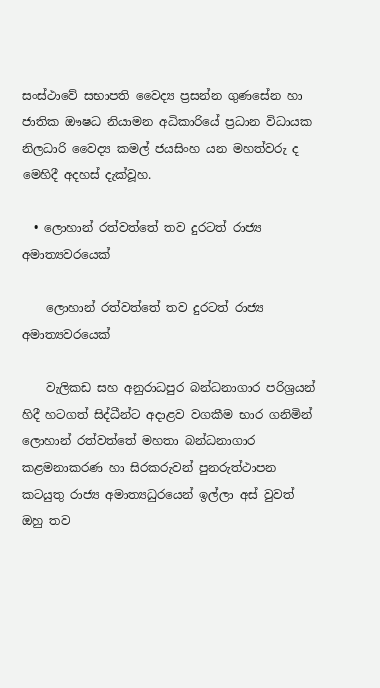සංස්ථාවේ සභාපති වෛද්‍ය ප්‍රසන්න ගුණසේන හා ජාතික ඖෂධ නියාමන අධිකාරියේ ප්‍රධාන විධායක නිලධාරි වෛද්‍ය කමල් ජයසිංහ යන මහත්වරු ද මෙහිදී අදහස් දැක්වූහ.

  • ලොහාන් රත්වත්තේ තව දුරටත් රාජ්‍ය අමාත්‍යවරයෙක්

    ලොහාන් රත්වත්තේ තව දුරටත් රාජ්‍ය අමාත්‍යවරයෙක්

    වැලිකඩ සහ අනුරාධපුර බන්ධනාගාර පරිශ්‍රයන් හිදී හටගත් සිද්ධීන්ට අදාළව වගකීම භාර ගනිමින් ලොහාන් රත්වත්තේ මහතා බන්ධනාගාර කළමනාකරණ හා සිරකරුවන් පුනරුත්ථාපන කටයුතු රාජ්‍ය අමාත්‍යධුරයෙන් ඉල්ලා අස් වුවත් ඔහු තව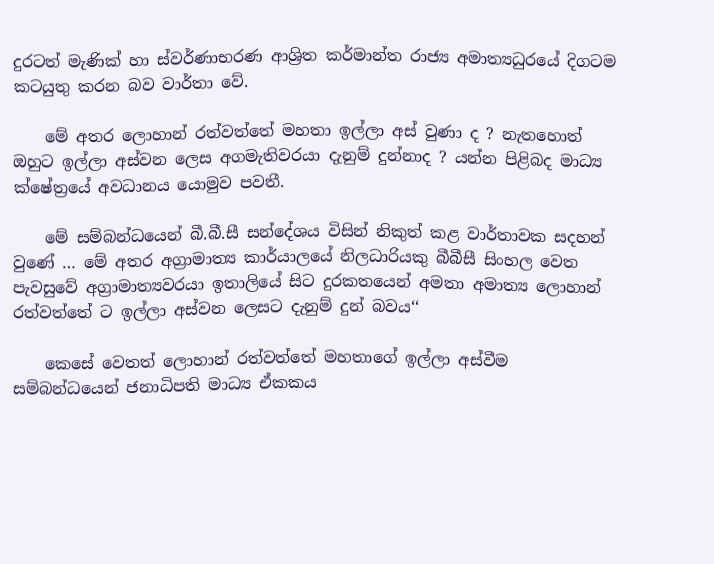දුරටත් මැණික් හා ස්වර්ණාභරණ ආශ්‍රිත කර්මාන්ත රාජ්‍ය අමාත්‍යධුරයේ දිගටම කටයුතු කරන බව වාර්තා වේ.

    මේ අතර ලොහාන් රත්වත්තේ මහතා ඉල්ලා අස් වුණා ද ? නැතහොත් ඔහුට ඉල්ලා අස්වන ලෙස අගමැතිවරයා දැනුම් දුන්නාද ? යන්න පිළිබද මාධ්‍ය ක්ෂේත්‍රයේ අවධානය යොමුව පවතී.

    මේ සම්බන්ධයෙන් බී.බී.සී සන්දේශය විසින් නිකුත් කළ වාර්තාවක සදහන් වුණේ … මේ අතර අග්‍රාමාත්‍ය කාර්යාලයේ නිලධාරියකු බීබීසී සිංහල වෙත පැවසුවේ අග්‍රාමාත්‍යවරයා ඉතාලියේ සිට දුරකතයෙන් අමතා අමාත්‍ය ලොහාන් රත්වත්තේ ට ඉල්ලා අස්වන ලෙසට දැනුම් දුන් බවය‘‘

    කෙසේ වෙතත් ලොහාන් රත්වත්තේ මහතාගේ ඉල්ලා අස්වීම සම්බන්ධයෙන් ජනාධිපති මාධ්‍ය ඒකකය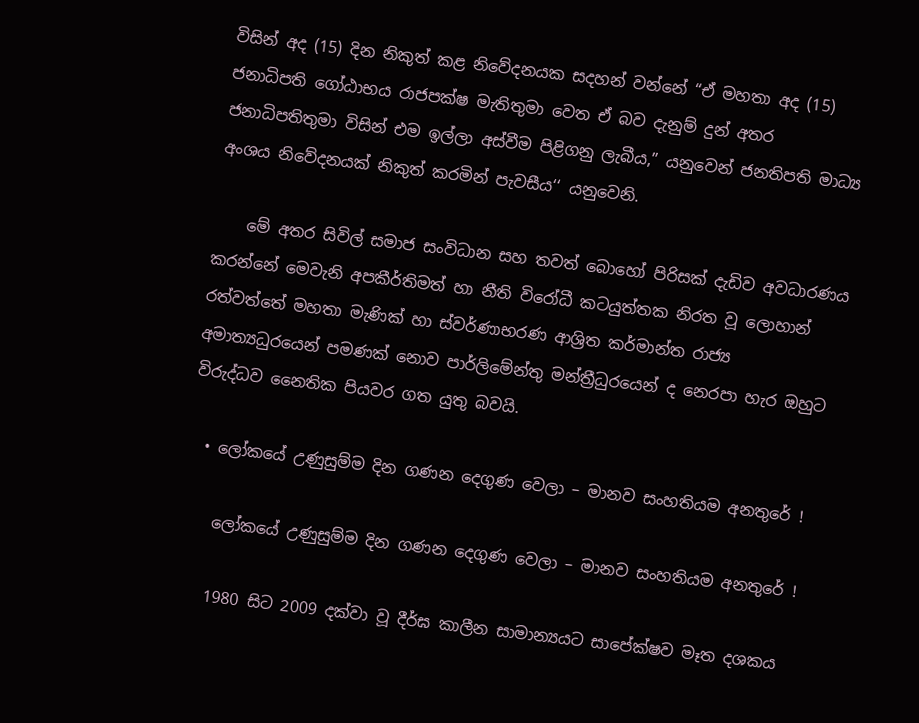විසින් අද (15) දින නිකුත් කළ නිවේදනයක සදහන් වන්නේ “ඒ මහතා අද (15) ජනාධිපති ගෝඨාභය රාජපක්ෂ මැතිතුමා වෙත ඒ බව දැනුම් දුන් අතර ජනාධිපතිතුමා විසින් එම ඉල්ලා අස්වීම පිළිගනු ලැබීය,” යනුවෙන් ජනතිපති මාධ්‍ය අංශය නිවේදනයක් නිකුත් කරමින් පැවසීය‘‘ යනුවෙනි.

    මේ අතර සිවිල් සමාජ සංවිධාන සහ තවත් බොහෝ පිරිසක් දැඩිව අවධාරණය කරන්නේ මෙවැනි අපකීර්තිමත් හා නීති විරෝධී කටයුත්තක නිරත වූ ලොහාන් රත්වත්තේ මහතා මැණික් හා ස්වර්ණාභරණ ආශ්‍රිත කර්මාන්ත රාජ්‍ය අමාත්‍යධුරයෙන් පමණක් නොව පාර්ලිමේන්තු මන්ත්‍රීධුරයෙන් ද නෙරපා හැර ඔහුට විරුද්ධව නෛතික පියවර ගත යුතු බවයි.

  • ලෝකයේ උණුසුම්ම දින ගණන දෙගුණ වෙලා – මානව සංහතියම අනතුරේ !

    ලෝකයේ උණුසුම්ම දින ගණන දෙගුණ වෙලා – මානව සංහතියම අනතුරේ !

    1980 සිට 2009 දක්වා වූ දීර්ඝ කාලීන සාමාන්‍යයට සාපේක්ෂව මෑත දශකය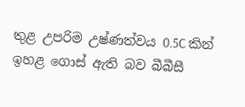තුළ උපරිම උෂ්ණත්වය 0.5C කින් ඉහළ ගොස් ඇති බව බීබීසී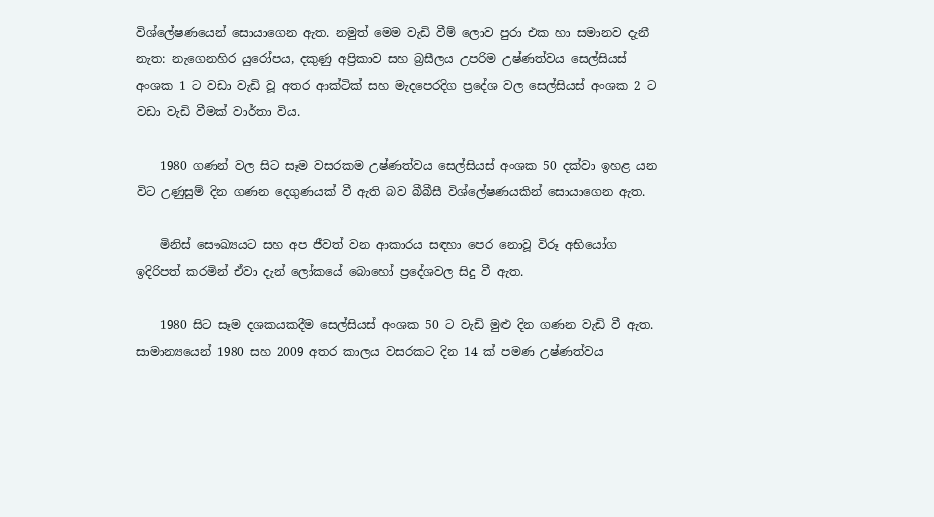විශ්ලේෂණයෙන් සොයාගෙන ඇත. නමුත් මෙම වැඩි වීම් ලොව පුරා එක හා සමානව දැනී නැත: නැගෙනහිර යුරෝපය, දකුණු අප්‍රිකාව සහ බ්‍රසීලය උපරිම උෂ්ණත්වය සෙල්සියස් අංශක 1 ට වඩා වැඩි වූ අතර ආක්ටික් සහ මැදපෙරදිග ප්‍රදේශ වල සෙල්සියස් අංශක 2 ට වඩා වැඩි වීමක් වාර්තා විය.

    1980 ගණන් වල සිට සෑම වසරකම උෂ්ණත්වය සෙල්සියස් අංශක 50 දක්වා ඉහළ යන විට උණුසුම් දින ගණන දෙගුණයක් වී ඇති බව බීබීසී විශ්ලේෂණයකින් සොයාගෙන ඇත.

    මිනිස් සෞඛ්‍යයට සහ අප ජීවත් වන ආකාරය සඳහා පෙර නොවූ විරූ අභියෝග ඉදිරිපත් කරමින් ඒවා දැන් ලෝකයේ බොහෝ ප්‍රදේශවල සිදු වී ඇත.

    1980 සිට සෑම දශකයකදීම සෙල්සියස් අංශක 50 ට වැඩි මුළු දින ගණන වැඩි වී ඇත. සාමාන්‍යයෙන් 1980 සහ 2009 අතර කාලය වසරකට දින 14 ක් පමණ උෂ්ණත්වය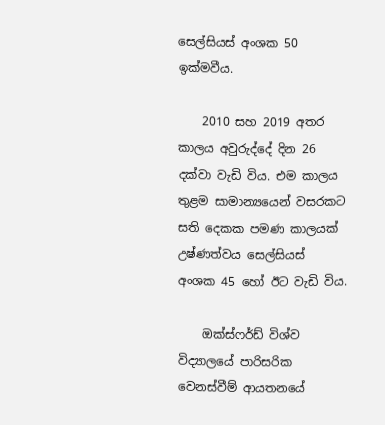සෙල්සියස් අංශක 50 ඉක්මවීය.

    2010 සහ 2019 අතර කාලය අවුරුද්දේ දින 26 දක්වා වැඩි විය. එම කාලය තුළම සාමාන්‍යයෙන් වසරකට සති දෙකක පමණ කාලයක් උෂ්ණත්වය සෙල්සියස් අංශක 45 හෝ ඊට වැඩි විය.

    ඔක්ස්ෆර්ඩ් විශ්ව විද්‍යාලයේ පාරිසරික වෙනස්වීම් ආයතනයේ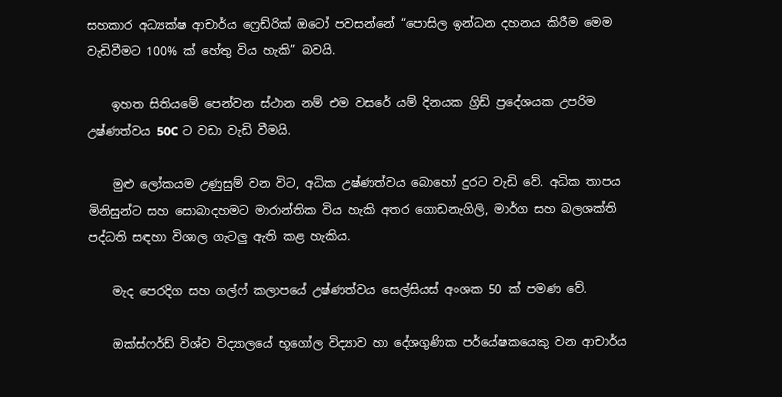සහකාර අධ්‍යක්ෂ ආචාර්ය ෆ්‍රෙඩ්රික් ඔටෝ පවසන්නේ “පොසිල ඉන්ධන දහනය කිරීම මෙම වැඩිවීමට 100% ක් හේතු විය හැකි” බවයි.

    ඉහත සිතියමේ පෙන්වන ස්ථාන නම් එම වසරේ යම් දිනයක ග්‍රිඩ් ප්‍රදේශයක උපරිම උෂ්ණත්වය 50C ට වඩා වැඩි වීමයි.

    මුළු ලෝකයම උණුසුම් වන විට, අධික උෂ්ණත්වය බොහෝ දුරට වැඩි වේ. අධික තාපය මිනිසුන්ට සහ සොබාදහමට මාරාන්තික විය හැකි අතර ගොඩනැගිලි, මාර්ග සහ බලශක්ති පද්ධති සඳහා විශාල ගැටලු ඇති කළ හැකිය.

    මැද පෙරදිග සහ ගල්ෆ් කලාපයේ උෂ්ණත්වය සෙල්සියස් අංශක 50 ක් පමණ වේ.

    ඔක්ස්ෆර්ඩ් විශ්ව විද්‍යාලයේ භූගෝල විද්‍යාව හා දේශගුණික පර්යේෂකයෙකු වන ආචාර්ය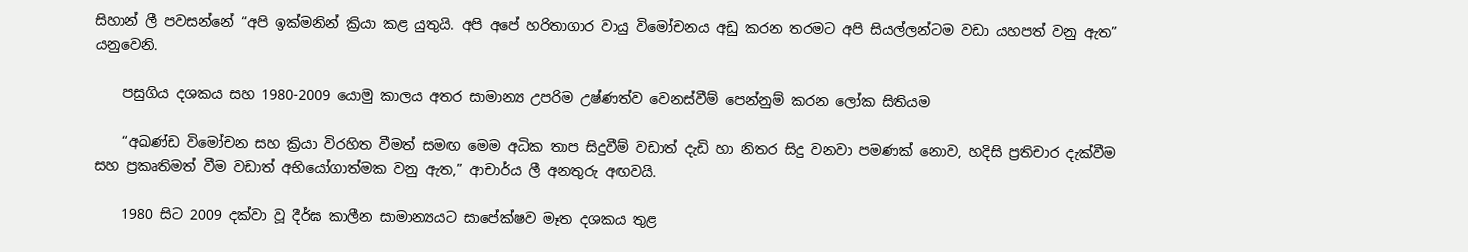සිහාන් ලී පවසන්නේ “අපි ඉක්මනින් ක්‍රියා කළ යුතුයි. අපි අපේ හරිතාගාර වායු විමෝචනය අඩු කරන තරමට අපි සියල්ලන්ටම වඩා යහපත් වනු ඇත” යනුවෙනි.

    පසුගිය දශකය සහ 1980-2009 යොමු කාලය අතර සාමාන්‍ය උපරිම උෂ්ණත්ව වෙනස්වීම් පෙන්නුම් කරන ලෝක සිතියම

    “අඛණ්ඩ විමෝචන සහ ක්‍රියා විරහිත වීමත් සමඟ මෙම අධික තාප සිදුවීම් වඩාත් දැඩි හා නිතර සිදු වනවා පමණක් නොව, හදිසි ප්‍රතිචාර දැක්වීම සහ ප්‍රකෘතිමත් වීම වඩාත් අභියෝගාත්මක වනු ඇත,” ආචාර්ය ලී අනතුරු අඟවයි.

    1980 සිට 2009 දක්වා වූ දීර්ඝ කාලීන සාමාන්‍යයට සාපේක්ෂව මෑත දශකය තුළ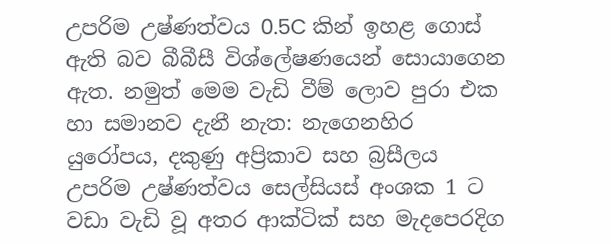උපරිම උෂ්ණත්වය 0.5C කින් ඉහළ ගොස් ඇති බව බීබීසී විශ්ලේෂණයෙන් සොයාගෙන ඇත. නමුත් මෙම වැඩි වීම් ලොව පුරා එක හා සමානව දැනී නැත: නැගෙනහිර යුරෝපය, දකුණු අප්‍රිකාව සහ බ්‍රසීලය උපරිම උෂ්ණත්වය සෙල්සියස් අංශක 1 ට වඩා වැඩි වූ අතර ආක්ටික් සහ මැදපෙරදිග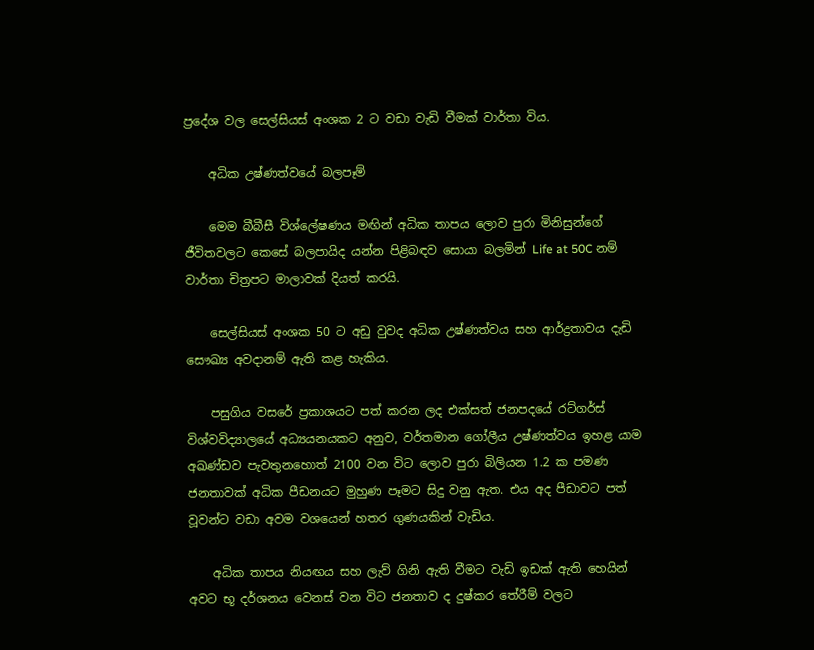ප්‍රදේශ වල සෙල්සියස් අංශක 2 ට වඩා වැඩි වීමක් වාර්තා විය.

    අධික උෂ්ණත්වයේ බලපෑම්

    මෙම බීබීසී විශ්ලේෂණය මඟින් අධික තාපය ලොව පුරා මිනිසුන්ගේ ජීවිතවලට කෙසේ බලපායිද යන්න පිළිබඳව සොයා බලමින් Life at 50C නම් වාර්තා චිත්‍රපට මාලාවක් දියත් කරයි.

    සෙල්සියස් අංශක 50 ට අඩු වුවද අධික උෂ්ණත්වය සහ ආර්ද්‍රතාවය දැඩි සෞඛ්‍ය අවදානම් ඇති කළ හැකිය.

    පසුගිය වසරේ ප්‍රකාශයට පත් කරන ලද එක්සත් ජනපදයේ රට්ගර්ස් විශ්වවිද්‍යාලයේ අධ්‍යයනයකට අනුව, වර්තමාන ගෝලීය උෂ්ණත්වය ඉහළ යාම අඛණ්ඩව පැවතුනහොත් 2100 වන විට ලොව පුරා බිලියන 1.2 ක පමණ ජනතාවක් අධික පීඩනයට මුහුණ පෑමට සිදු වනු ඇත. එය අද පීඩාවට පත් වූවන්ට වඩා අවම වශයෙන් හතර ගුණයකින් වැඩිය.

    අධික තාපය නියඟය සහ ලැව් ගිනි ඇති වීමට වැඩි ඉඩක් ඇති හෙයින් අවට භූ දර්ශනය වෙනස් වන විට ජනතාව ද දුෂ්කර තේරීම් වලට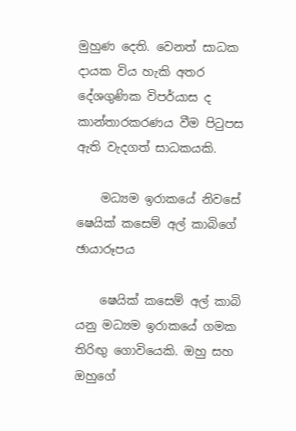මුහුණ දෙති. වෙනත් සාධක දායක විය හැකි අතර දේශගුණික විපර්යාස ද කාන්තාරකරණය වීම පිටුපස ඇති වැදගත් සාධකයකි.

    මධ්‍යම ඉරාකයේ නිවසේ ෂෙයික් කසෙම් අල් කාබිගේ ඡායාරූපය

    ෂෙයික් කසෙම් අල් කාබි යනු මධ්‍යම ඉරාකයේ ගමක තිරිඟු ගොවියෙකි. ඔහු සහ ඔහුගේ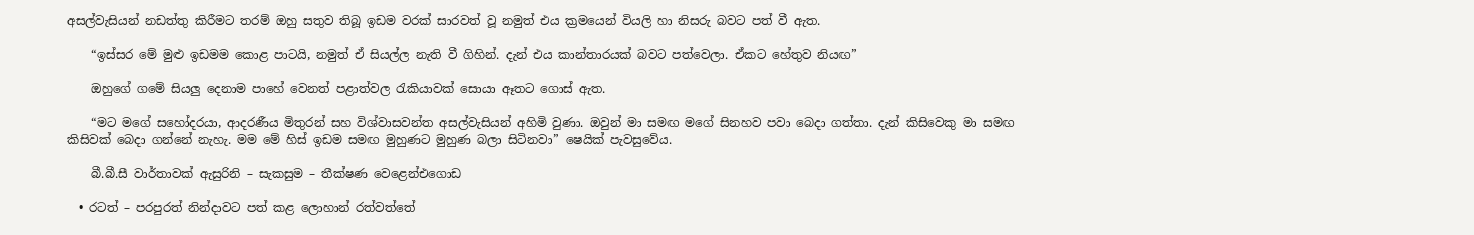අසල්වැසියන් නඩත්තු කිරීමට තරම් ඔහු සතුව තිබූ ඉඩම වරක් සාරවත් වූ නමුත් එය ක්‍රමයෙන් වියලි හා නිසරු බවට පත් වී ඇත.

    “ඉස්සර මේ මුළු ඉඩමම කොළ පාටයි, නමුත් ඒ සියල්ල නැති වී ගිහින්. දැන් එය කාන්තාරයක් බවට පත්වෙලා. ඒකට හේතුව නියඟ”

    ඔහුගේ ගමේ සියලු දෙනාම පාහේ වෙනත් පළාත්වල රැකියාවක් සොයා ඈතට ගොස් ඇත.

    “මට මගේ සහෝදරයා, ආදරණීය මිතුරන් සහ විශ්වාසවන්ත අසල්වැසියන් අහිමි වුණා. ඔවුන් මා සමඟ මගේ සිනහව පවා බෙදා ගත්තා. දැන් කිසිවෙකු මා සමඟ කිසිවක් බෙදා ගන්නේ නැහැ. මම මේ හිස් ඉඩම සමඟ මුහුණට මුහුණ බලා සිටිනවා” ෂෙයික් පැවසුවේය.

    බී.බී.සී වාර්තාවක් ඇසුරිනි – සැකසුම – තීක්ෂණ වෙළෙන්එගොඩ

  • රටත් – පරපුරත් නින්දාවට පත් කළ ලොහාන් රත්වත්තේ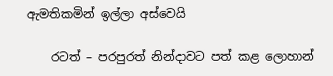ඇමතිකමින් ඉල්ලා අස්වෙයි

    රටත් – පරපුරත් නින්දාවට පත් කළ ලොහාන්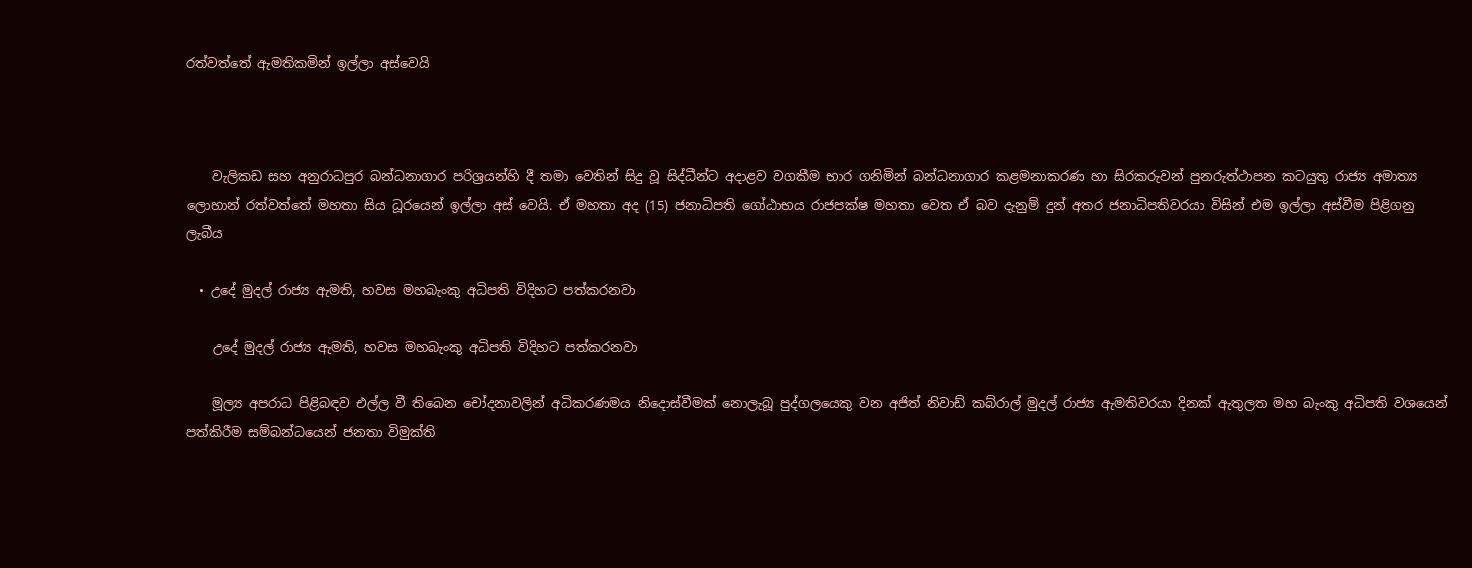රත්වත්තේ ඇමතිකමින් ඉල්ලා අස්වෙයි



    වැලිකඩ සහ අනුරාධපුර බන්ධනාගාර පරිශ්‍රයන්හි දී තමා වෙතින් සිදු වූ සිද්ධීන්ට අදාළව වගකීම භාර ගනිමින් බන්ධනාගාර කළමනාකරණ හා සිරකරුවන් පුනරුත්ථාපන කටයුතු රාජ්‍ය අමාත්‍ය ලොහාන් රත්වත්තේ මහතා සිය ධූරයෙන් ඉල්ලා අස් වෙයි. ඒ මහතා අද (15) ජනාධිපති ගෝඨාභය රාජපක්ෂ මහතා වෙත ඒ බව දැනුම් දුන් අතර ජනාධිපතිවරයා විසින් එම ඉල්ලා අස්වීම පිළිගනු ලැබීය

  • උදේ මුදල් රාජ්‍ය ඇමති, හවස මහබැංකු අධිපති විදිහට පත්කරනවා

    උදේ මුදල් රාජ්‍ය ඇමති, හවස මහබැංකු අධිපති විදිහට පත්කරනවා

    මූල්‍ය අපරාධ පිළිබඳව එල්ල වී තිබෙන චෝදනාවලින් අධිකරණමය නිදොස්වීමක් නොලැබූ පුද්ගලයෙකු වන අජිත් නිවාඩ් කබ්රාල් මුදල් රාජ්‍ය ඇමතිවරයා දිනක් ඇතුලත මහ බැංකු අධිපති වශයෙන් පත්කිරීම සම්බන්ධයෙන් ජනතා විමුක්ති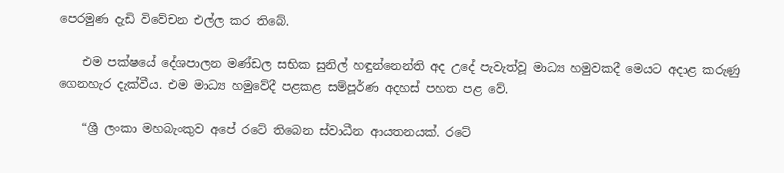පෙරමුණ දැඩි විවේචන එල්ල කර තිබේ.

    එම පක්ෂයේ දේශපාලන මණ්ඩල සභික සුනිල් හඳුන්නෙන්ති අද උදේ පැවැත්වූ මාධ්‍ය හමුවකදී මෙයට අදාළ කරුණු ගෙනහැර දැක්වීය. එම මාධ්‍ය හමුවේදී පළකළ සම්පූර්ණ අදහස් පහත පළ වේ.

    “ශ්‍රී ලංකා මහබැංකුව අපේ රටේ තිබෙන ස්වාධීන ආයතනයක්. රටේ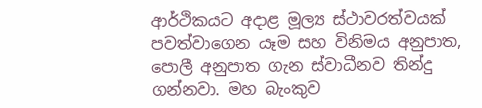ආර්ථිකයට අදාළ මූල්‍ය ස්ථාවරත්වයක් පවත්වාගෙන යෑම සහ විනිමය අනුපාත, පොලී අනුපාත ගැන ස්වාධීනව තින්දු ගන්නවා. මහ බැංකුව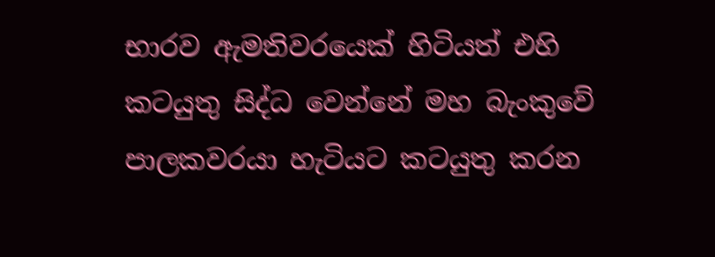භාරව ඇමතිවරයෙක් හිටියත් එහි කටයුතු සිද්ධ වෙන්නේ මහ බැංකුවේ පාලකවරයා හැටියට කටයුතු කරන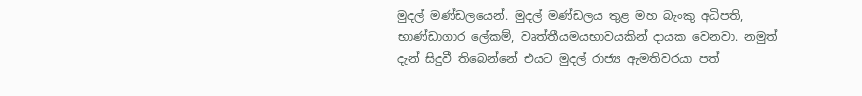මුදල් මණ්ඩලයෙන්. මුදල් මණ්ඩලය තුළ මහ බැංකු අධිපති, භාණ්ඩාගාර ලේකම්, වෘත්තීයමයභාවයකින් දායක වෙනවා. නමුත් දැන් සිදුවී තිබෙන්නේ එයට මුදල් රාජ්‍ය ඇමතිවරයා පත්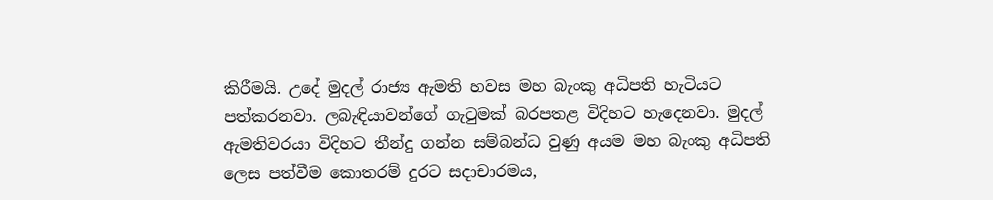කිරීමයි. උදේ මුදල් රාජ්‍ය ඇමති හවස මහ බැංකු අධිපති හැටියට පත්කරනවා. ලබැඳියාවන්ගේ ගැටුමක් බරපතළ විදිහට හැදෙනවා. මුදල් ඇමතිවරයා විදිහට තීන්දු ගන්න සම්බන්ධ වුණු අයම මහ බැංකු අධිපති ලෙස පත්වීම කොතරම් දුරට සදාචාරමය,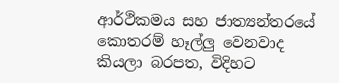ආර්ථිකමය සහ ජාත්‍යන්තරයේ කොතරම් හෑල්ලු වෙනවාද කියලා බරපත, විදිහට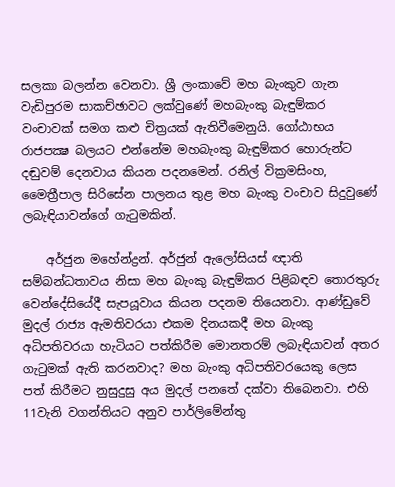සලකා බලන්න වෙනවා. ශ්‍රී ලංකාවේ මහ බැංකුව ගැන වැඩිපුරම සාකච්ඡාවට ලක්වුණේ මහබැංකු බැඳුම්කර වංචාවක් සමග කළු චිත්‍රයක් ඇතිවීමෙනුයි. ගෝඨාභය රාජපක්‍ෂ බලයට එන්නේම මහබැංකු බැඳුම්කර හොරුන්ට දඬුවම් දෙනවාය කියන පදනමෙන්. රනිල් වික්‍රමසිංහ, මෛත්‍රීපාල සිරිසේන පාලනය තුළ මහ බැංකු වංචාව සිදුවුණේ ලබැඳියාවන්ගේ ගැටුමකින්.

    අර්ජුන මහේන්ද්‍රන්. අර්ජුන් ඇලෝසියස් ඥාති සම්බන්ධතාවය නිසා මහ බැංකු බැඳුම්කර පිළිබඳව තොරතුරු වෙන්දේසියේදී සැපයූවාය කියන පදනම තියෙනවා. ආණ්ඩුවේ මුදල් රාජ්‍ය ඇමතිවරයා එකම දිනයකදී මහ බැංකු අධිපතිවරයා හැටියට පත්කිරීම මොනතරම් ලබැඳියාවන් අතර ගැටුමක් ඇති කරනවාද? මහ බැංකු අධිපතිවරයෙකු ලෙස පත් කිරීමට නුසුදුසු අය මුදල් පනතේ දක්වා තිබෙනවා. එහි 11වැනි වගන්තියට අනුව පාර්ලිමේන්තු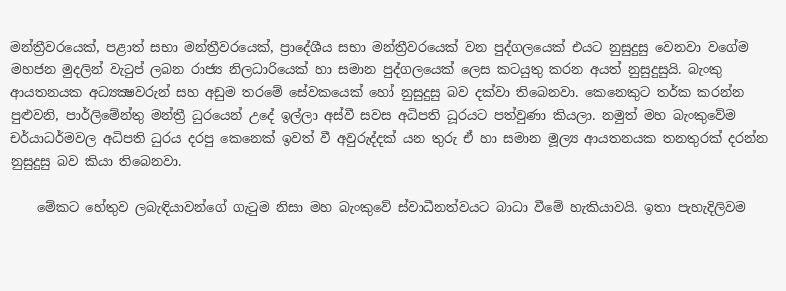මන්ත්‍රීවරයෙක්, පළාත් සභා මන්ත්‍රීවරයෙක්, ප්‍රාදේශීය සභා මන්ත්‍රීවරයෙක් වන පුද්ගලයෙක් එයට නුසුදුසු වෙනවා වගේම මහජන මුදලින් වැටුප් ලබන රාජ්‍ය නිලධාරියෙක් හා සමාන පුද්ගලයෙක් ලෙස කටයුතු කරන අයත් නුසුදුසුයි. බැංකු ආයතනයක අධ්‍යක්‍ෂවරුන් සහ අඩුම තරමේ සේවකයෙක් හෝ නුසුදුසු බව දක්වා තිබෙනවා. කෙනෙකුට තර්ක කරන්න පුළුවනි, පාර්ලිමේන්තු මන්ත්‍රී ධුරයෙන් උදේ ඉල්ලා අස්වී සවස අධිපති ධූරයට පත්වුණා කියලා. නමුත් මහ බැංකුවේම චර්යාධර්මවල අධිපති ධුරය දරපු කෙනෙක් ඉවත් වී අවුරුද්දක් යන තුරු ඒ හා සමාන මූල්‍ය ආයතනයක තනතුරක් දරන්න නුසුදුසු බව කියා තිබෙනවා.

    මේකට හේතුව ලබැඳියාවන්ගේ ගැටුම නිසා මහ බැංකුවේ ස්වාධීනත්වයට බාධා වීමේ හැකියාවයි. ඉතා පැහැදිලිවම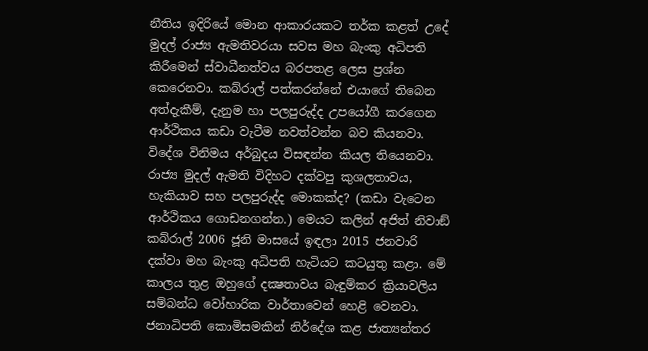නීතිය ඉදිරියේ මොන ආකාරයකට තර්ක කළත් උදේ මුදල් රාජ්‍ය ඇමතිවරයා සවස මහ බැංකු අධිපති කිරීමෙන් ස්වාධීනත්වය බරපතළ ලෙස ප්‍රශ්න කෙරෙනවා. කබ්රාල් පත්කරන්නේ එයාගේ තිබෙන අත්දැකීම්, දැනුම හා පලපුරුද්ද උපයෝගී කරගෙන ආර්ථිකය කඩා වැටීම නවත්වන්න බව කියනවා. විදේශ විනිමය අර්බුදය විසඳන්න කියල තියෙනවා. රාජ්‍ය මුදල් ඇමති විදිහට දක්වපු කුශලතාවය, හැකියාව සහ පලපුරුද්ද මොකක්ද? (කඩා වැටෙන ආර්ථිකය ගොඩනගන්න.) මෙයට කලින් අජිත් නිවාඞ් කබ්රාල් 2006 ජූනි මාසයේ ඉඳලා 2015 ජනවාරි දක්වා මහ බැංකු අධිපති හැටියට කටයුතු කළා. මේ කාලය තුළ ඔහුගේ දක්‍ෂතාවය බැඳුම්කර ක්‍රියාවලිය සම්බන්ධ වෝහාරික වාර්තාවෙන් හෙළි වෙනවා. ජනාධිපති කොමිසමකින් නිර්දේශ කළ ජාත්‍යන්තර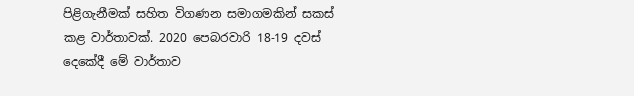පිළිගැනීමක් සහිත විගණන සමාගමකින් සකස් කළ වාර්තාවක්. 2020 පෙබරවාරි 18-19 දවස් දෙකේදී මේ වාර්තාව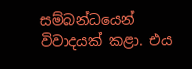සම්බන්ධයෙන් විවාදයක් කළා. එය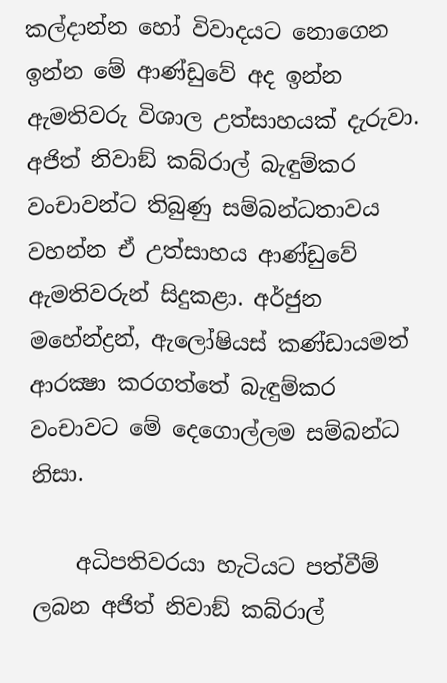කල්දාන්න හෝ විවාදයට නොගෙන ඉන්න මේ ආණ්ඩුවේ අද ඉන්න ඇමතිවරු විශාල උත්සාහයක් දැරුවා. අජිත් නිවාඞ් කබ්රාල් බැඳුම්කර වංචාවන්ට තිබුණු සම්බන්ධතාවය වහන්න ඒ උත්සාහය ආණ්ඩුවේ ඇමතිවරුන් සිදුකළා. අර්ජුන මහේන්ද්‍රන්, ඇලෝෂියස් කණ්ඩායමත් ආරක්‍ෂා කරගත්තේ බැඳුම්කර වංචාවට මේ දෙගොල්ලම සම්බන්ධ නිසා.

    අධිපතිවරයා හැටියට පත්වීම් ලබන අජිත් නිවාඞ් කබ්රාල්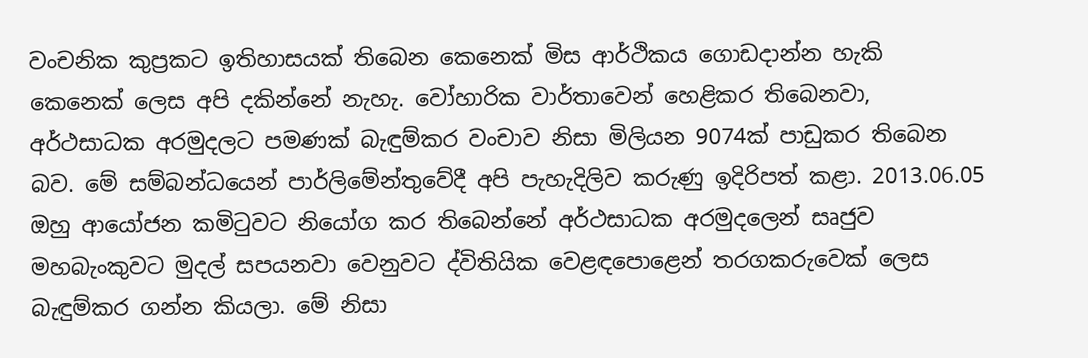වංචනික කුප්‍රකට ඉතිහාසයක් තිබෙන කෙනෙක් මිස ආර්ථිකය ගොඩදාන්න හැකි කෙනෙක් ලෙස අපි දකින්නේ නැහැ. වෝහාරික වාර්තාවෙන් හෙළිකර තිබෙනවා, අර්ථසාධක අරමුදලට පමණක් බැඳුම්කර වංචාව නිසා මිලියන 9074ක් පාඩුකර තිබෙන බව. මේ සම්බන්ධයෙන් පාර්ලිමේන්තුවේදී අපි පැහැදිලිව කරුණු ඉදිරිපත් කළා. 2013.06.05 ඔහු ආයෝජන කමිටුවට නියෝග කර තිබෙන්නේ අර්ථසාධක අරමුදලෙන් සෘජුව මහබැංකුවට මුදල් සපයනවා වෙනුවට ද්විතියික වෙළඳපොළෙන් තරගකරුවෙක් ලෙස බැඳුම්කර ගන්න කියලා. මේ නිසා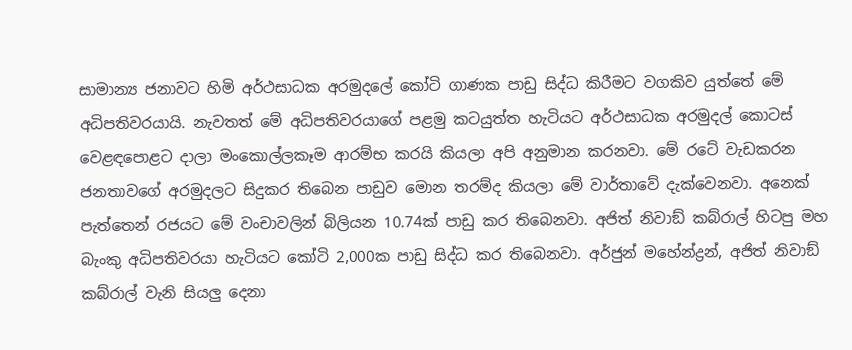සාමාන්‍ය ජනාවට හිමි අර්ථසාධක අරමුදලේ කෝටි ගාණක පාඩු සිද්ධ කිරීමට වගකිව යුත්තේ මේ අධිපතිවරයායි. නැවතත් මේ අධිපතිවරයාගේ පළමු කටයුත්ත හැටියට අර්ථසාධක අරමුදල් කොටස් වෙළඳපොළට දාලා මංකොල්ලකෑම ආරම්භ කරයි කියලා අපි අනුමාන කරනවා. මේ රටේ වැඩකරන ජනතාවගේ අරමුදලට සිදුකර තිබෙන පාඩුව මොන තරම්ද කියලා මේ වාර්තාවේ දැක්වෙනවා. අනෙක් පැත්තෙන් රජයට මේ වංචාවලින් බිලියන 10.74ක් පාඩු කර තිබෙනවා. අජිත් නිවාඞ් කබ්රාල් හිටපු මහ බැංකු අධිපතිවරයා හැටියට කෝටි 2,000ක පාඩු සිද්ධ කර තිබෙනවා. අර්ජුන් මහේන්ද්‍රන්, අජිත් නිවාඞ් කබ්රාල් වැනි සියලු දෙනා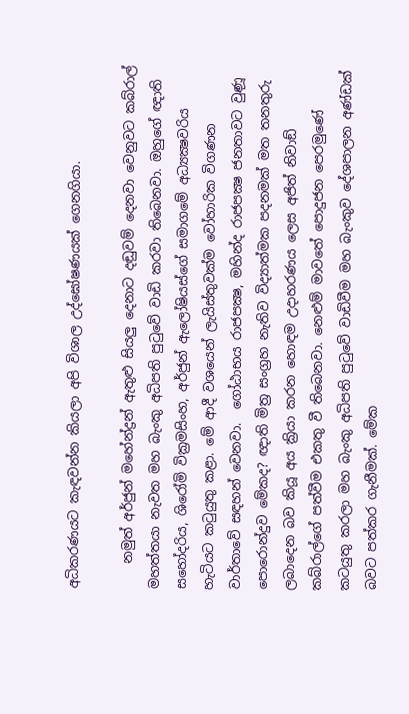අධිකරණයට කැඳවන්න කියලා අපි විශාල උද්ඝෝෂණයක් ගෙනගියා.

    නමුත් අර්ජුන් මහේන්ද්‍රන් ඇතුළු සියලු දෙනාට දඬුවම් දෙනවා වෙනුවට කබ්රාල් මහත්තයා නැවත මහ බැංකු අධිපති පුටුවේ වාඩි කරවා තිබෙනවා. ඔහුගේ ඥාති සහෝදරිය, ශිරෝමි වික්‍රමසිංහ, අර්ජුන් ඇලෝෂියස්ගේ සමාගමේ අධ්‍යක්‍ෂවරිය හැටියට කටුයුතු කළා. මේ ආදී වශයෙන් ලැයිස්තුවක්ම වෝහාරික විගණන වාර්තාවේ සඳහන් වෙනවා.  ගෝඨාභය රාජපක්‍ෂ, මහින්ද රාජපක්‍ෂ ජනතාවට වුණූ පොරොන්දුව මේකද? ඥාති මිත්‍ර සංග්‍රහ නැතිව විද්‍යාත්මක පදනමක් මත තනතුරු ලබාදෙන බව කියූ අය ක්‍රියා කරන හොඳම උදාහරණය ලෙස අජිත් නිවාඞ් කබ්රාල්ගේ පත්වීම එකතු වී තිබෙනවා. නෙළුම් මාවතේ පොදුජන පෙරමුණේ කටයුතු කරලා මහ බැංකු අධිපති පුටුවේ වාඩිවීම මහ බැංකුව දේශපාලන අණ්ඩක් බවට පත්කර ගැනීමක්. මේක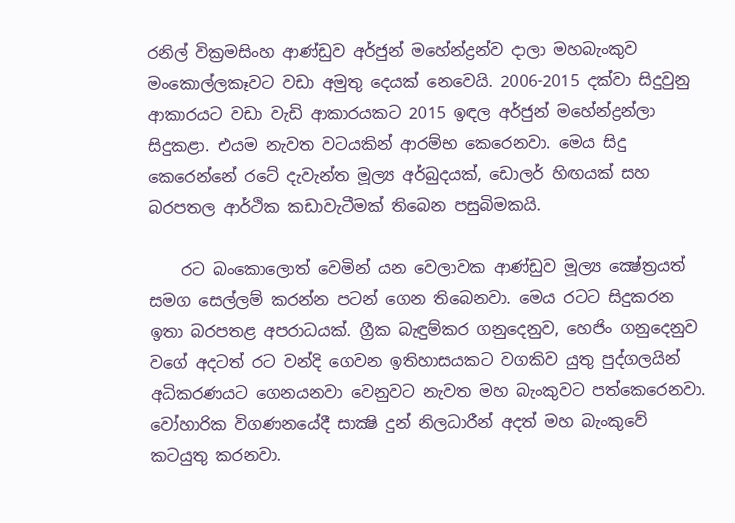රනිල් වික්‍රමසිංහ ආණ්ඩුව අර්ජුන් මහේන්ද්‍රන්ව දාලා මහබැංකුව මංකොල්ලකෑවට වඩා අමුතු දෙයක් නෙවෙයි. 2006-2015 දක්වා සිදුවුනු ආකාරයට වඩා වැඩි ආකාරයකට 2015 ඉඳල අර්ජුන් මහේන්ද්‍රන්ලා සිදුකළා. එයම නැවත වටයකින් ආරම්භ කෙරෙනවා. මෙය සිදු කෙරෙන්නේ රටේ දැවැන්ත මූල්‍ය අර්බුදයක්, ඩොලර් හිඟයක් සහ බරපතල ආර්ථික කඩාවැටීමක් තිබෙන පසුබිමකයි.

    රට බංකොලොත් වෙමින් යන වෙලාවක ආණ්ඩුව මූල්‍ය ක්‍ෂේත්‍රයත් සමග සෙල්ලම් කරන්න පටන් ගෙන තිබෙනවා. මෙය රටට සිදුකරන ඉතා බරපතළ අපරාධයක්. ග්‍රීක බැඳුම්කර ගනුදෙනුව, හෙජිං ගනුදෙනුව වගේ අදටත් රට වන්දි ගෙවන ඉතිහාසයකට වගකිව යුතු පුද්ගලයින් අධිකරණයට ගෙනයනවා වෙනුවට නැවත මහ බැංකුවට පත්කෙරෙනවා. වෝහාරික විගණනයේදී සාක්‍ෂි දුන් නිලධාරීන් අදත් මහ බැංකුවේ කටයුතු කරනවා.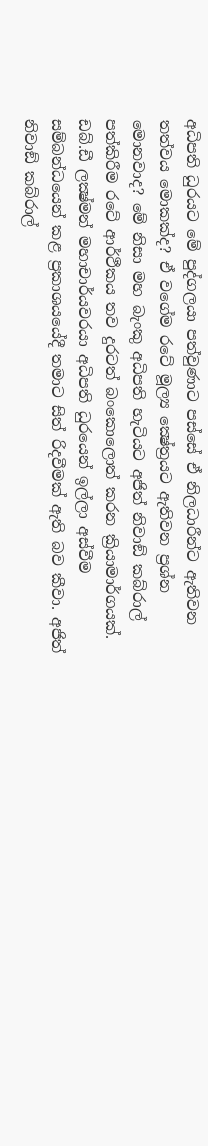අධිපති ධුරයට මේ පුද්ගලයා පත්වුණාට පස්සේ ඒ නිලධාරීන්ට ඇතිවන තත්වය මොකක්ද? ඒ වගේම රටේ මූල්‍ය ක්‍ෂේත්‍රයට ඇතිවන ප්‍රශ්න මොනවාද? මේ නිසා මහ බැංකු අධිපති හැටියට අජිත් නිවාඞ් කබ්රාල් පත්කිරීම රටේ ආර්ථීකය තව දුරටත් බංකොලොත් කරන ක්‍රියාමාර්ගයක්. ඩබ්.ඩී ලක්‍ෂ්මන් මහාචාර්යවරයා අධිපති ධුරයෙන් ඉල්ලා අස්වීම සම්බන්ධයෙන් කළ ප්‍රකාශයයේදී තමාට සිත් රිදවීමක් ඇති බව කීවා. අජිත් නිවාඞ් කබ්රාල්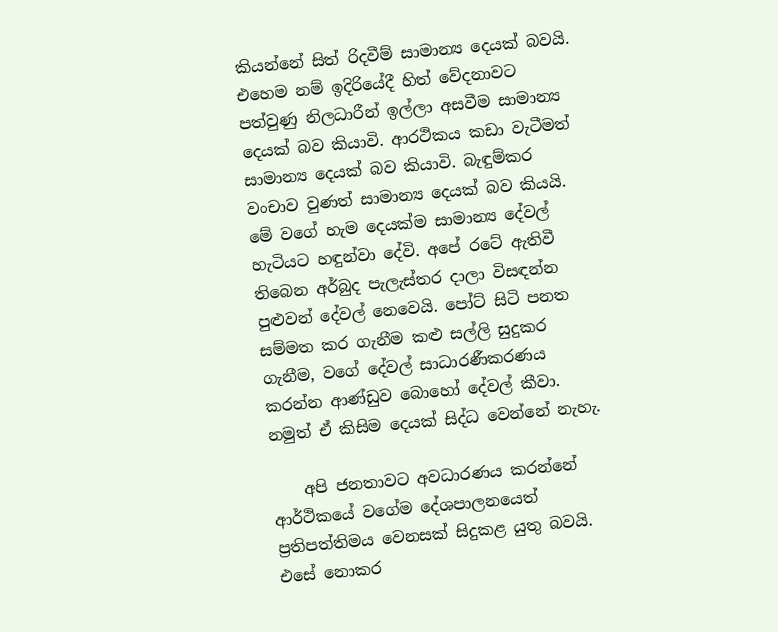කියන්නේ සිත් රිදවීම් සාමාන්‍ය දෙයක් බවයි. එහෙම නම් ඉදිරියේදී හිත් වේදනාවට පත්වුණු නිලධාරීන් ඉල්ලා අසවීම සාමාන්‍ය දෙයක් බව කියාවි. ආරථිකය කඩා වැටීමත් සාමාන්‍ය දෙයක් බව කියාවි. බැඳුම්කර වංචාව වුණත් සාමාන්‍ය දෙයක් බව කියයි. මේ වගේ හැම දෙයක්ම සාමාන්‍ය දේවල් හැටියට හඳුන්වා දේවි. අපේ රටේ ඇතිවී තිබෙන අර්බුද පැලැස්තර දාලා විසඳන්න පුළුවන් දේවල් නෙවෙයි. පෝට් සිටි පනත සම්මත කර ගැනීම කළු සල්ලි සුදුකර ගැනීම, වගේ දේවල් සාධාරණීකරණය කරන්න ආණ්ඩුව බොහෝ දේවල් කීවා. නමුත් ඒ කිසිම දෙයක් සිද්ධ වෙන්නේ නැහැ.

    අපි ජනතාවට අවධාරණය කරන්නේ ආර්ථිකයේ වගේම දේශපාලනයෙත් ප්‍රතිපත්තිමය වෙනසක් සිදුකළ යුතු බවයි. එසේ නොකර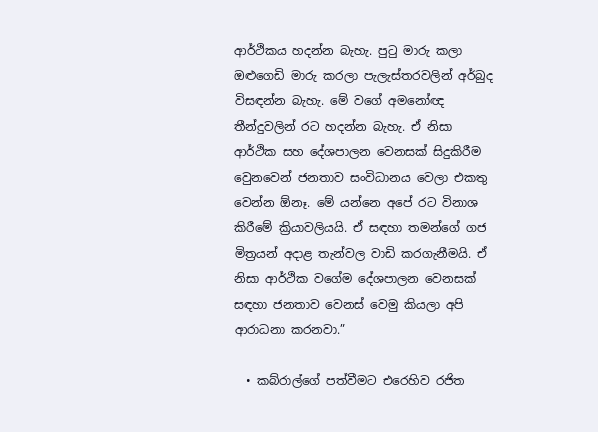ආර්ථිකය හදන්න බැහැ. පුටු මාරු කලා ඔළුගෙඩි මාරු කරලා පැලැස්තරවලින් අර්බුද විසඳන්න බැහැ. මේ වගේ අමනෝඥ තීන්දුවලින් රට හදන්න බැහැ. ඒ නිසා ආර්ථික සහ දේශපාලන වෙනසක් සිදුකිරීම වෙුනවෙන් ජනතාව සංවිධානය වෙලා එකතු වෙන්න ඕනෑ. මේ යන්නෙ අපේ රට විනාශ කිරීමේ ක්‍රියාවලියයි. ඒ සඳහා තමන්ගේ ගජ මිත්‍රයන් අදාළ තැන්වල වාඩි කරගැනීමයි. ඒ නිසා ආර්ථික වගේම දේශපාලන වෙනසක් සඳහා ජනතාව වෙනස් වෙමු කියලා අපි ආරාධනා කරනවා.”

  • කබ්රාල්ගේ පත්වීමට එරෙහිව රජිත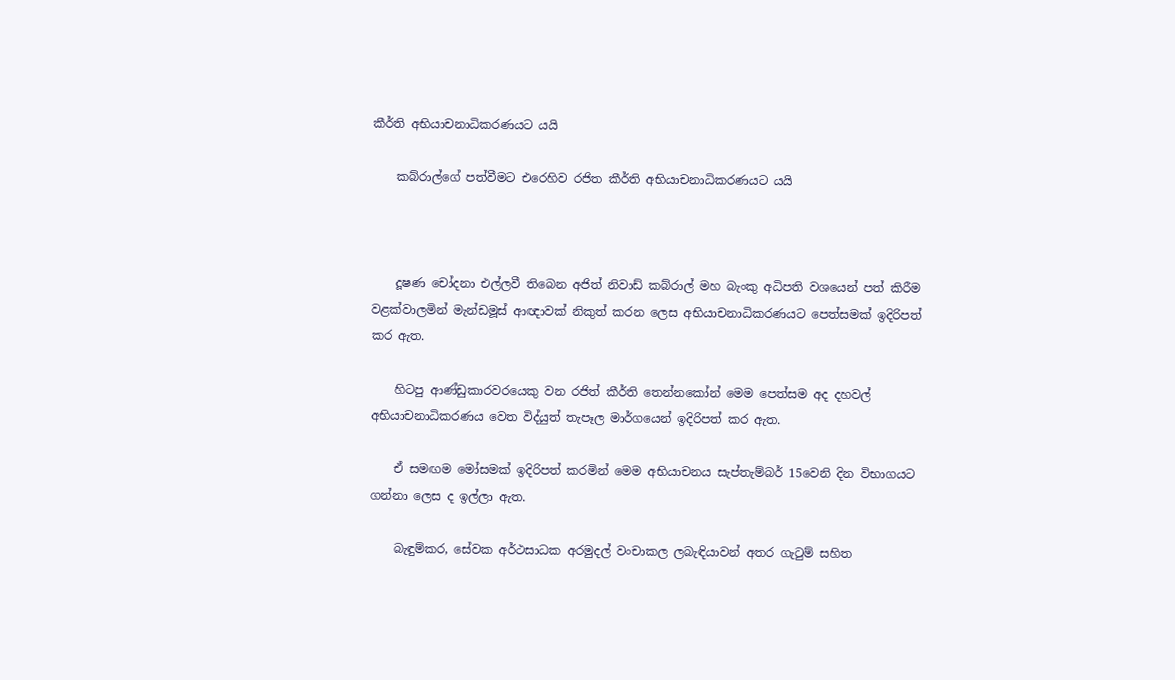කීර්ති අභියාචනාධිකරණයට යයි

    කබ්රාල්ගේ පත්වීමට එරෙහිව රජිත කීර්ති අභියාචනාධිකරණයට යයි



    දූෂණ චෝදනා එල්ලවී තිබෙන අජිත් නිවාඩ් කබ්රාල් මහ බැංකු අධිපති වශයෙන් පත් කිරීම වළක්වාලමින් මැන්ඩමූස් ආඥාවක් නිකුත් කරන ලෙස අභියාචනාධිකරණයට පෙත්සමක් ඉදිරිපත් කර ඇත.

    හිටපු ආණ්ඩුකාරවරයෙකු වන රජිත් කීර්ති තෙන්නකෝන් මෙම පෙත්සම අද දහවල් අභියාචනාධිකරණය වෙත විද්යුත් තැපෑල මාර්ගයෙන් ඉදිරිපත් කර ඇත.

    ඒ සමඟම මෝසමක් ඉදිරිපත් කරමින් මෙම අභියාචනය සැප්තැම්බර් 15වෙනි දින විභාගයට ගන්නා ලෙස ද ඉල්ලා ඇත.

    බැඳුම්කර, සේවක අර්ථසාධක අරමුදල් වංචාකල ලබැඳියාවන් අතර ගැටුම් සහිත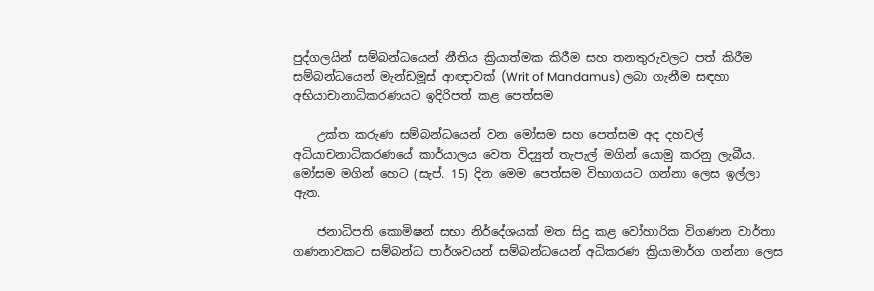පුද්ගලයින් සම්බන්ධයෙන් නීතිය ක්‍රියාත්මක කිරීම සහ තනතුරුවලට පත් කිරීම සම්බන්ධයෙන් මැන්ඩමූස් ආඥාවක් (Writ of Mandamus) ලබා ගැනීම සඳහා අභියාචානාධිකරණයට ඉදිරිපත් කළ පෙත්සම

    උක්ත කරුණ සම්බන්ධයෙන් වන මෝසම සහ පෙත්සම අද දහවල් අධියාචනාධිකරණයේ කාර්යාලය වෙත විද්‍යුත් තැපැල් මගින් යොමු කරනු ලැබීය. මෝසම මගින් හෙට (සැප්. 15) දින මෙම පෙත්සම විභාගයට ගන්නා ලෙස ඉල්ලා ඇත.

    ජනාධිපති කොමිෂන් සභා නිර්දේශයක් මත සිදු කළ වෝහාරික විගණන වාර්තා ගණනාවකට සම්බන්ධ පාර්ශවයන් සම්බන්ධයෙන් අධිකරණ ක්‍රියාමාර්ග ගන්නා ලෙස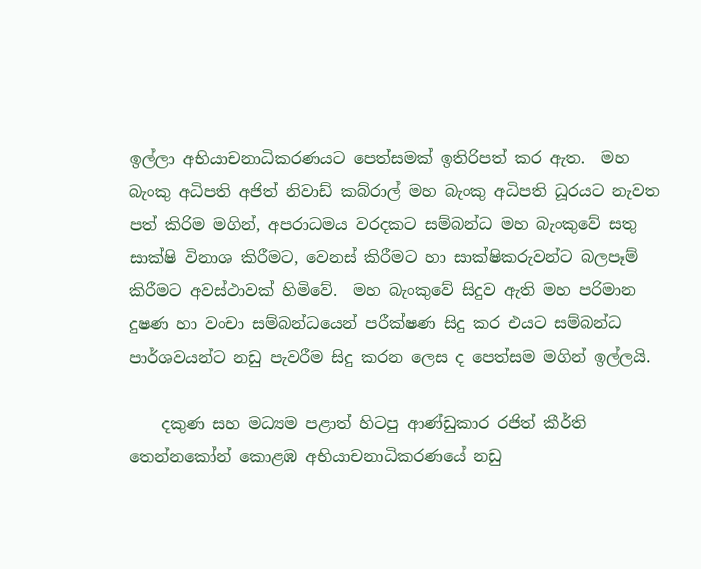ඉල්ලා අභියාචනාධිකරණයට පෙත්සමක් ඉතිරිපත් කර ඇත.  මහ බැංකු අධිපති අජිත් නිවාඩ් කබ්රාල් මහ බැංකු අධිපති ධූරයට නැවත පත් කිරිම මගින්, අපරාධමය වරදකට සම්බන්ධ මහ බැංකුවේ සතු සාක්ෂි විනාශ කිරීමට, වෙනස් කිරීමට හා සාක්ෂිකරුවන්ට බලපෑම් කිරීමට අවස්ථාවක් හිමිවේ.  මහ බැංකුවේ සිදුව ඇති මහ පරිමාන දුෂණ හා වංචා සම්බන්ධයෙන් පරීක්ෂණ සිදු කර එයට සම්බන්ධ පාර්ශවයන්ට නඩු පැවරීම සිදු කරන ලෙස ද පෙත්සම මගින් ඉල්ලයි.

    දකුණ සහ මධ්‍යම පළාත් හිටපු ආණ්ඩුකාර රජිත් කීර්ති තෙන්නකෝන් කොළඹ අභියාචනාධිකරණයේ නඩු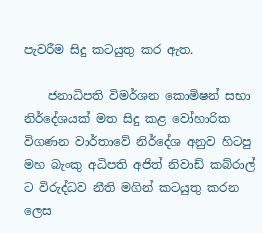පැවරීම සිදු කටයුතු කර ඇත.

    ජනාධිපති විමර්ශන කොමිෂන් සභා නිර්දේශයක් මත සිදු කළ වෝහාරික විගණන වාර්තාවේ නිර්දේශ අනුව හිටපු මහ බැංකු අධිපති අජිත් නිවාඩ් කබ්රාල් ට විරුද්ධව නීති මගින් කටයුතු කරන ලෙස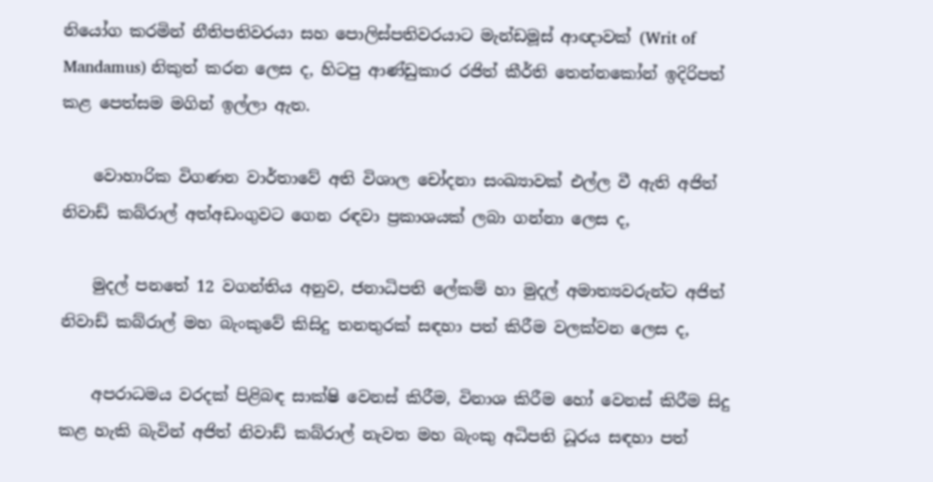නියෝග කරමින් නීතිපතිවරයා සහ පොලිස්පතිවරයාට මැන්ඩමූස් ආඥාවක් (Writ of Mandamus) නිකුත් කරන ලෙස ද, හිටපු ආණ්ඩුකාර රජිත් කීර්ති තෙන්නකෝන් ඉදිරිපත් කළ පෙත්සම මගින් ඉල්ලා ඇත.

    වොහාරික විගණන වාර්තාවේ අති විශාල චෝදනා සංඛ්‍යාවක් එල්ල වී ඇති අජිත් නිවාඩ් කබ්රාල් අත්අඩංගුවට ගෙන රඳවා ප්‍රකාශයක් ලබා ගන්නා ලෙස ද,

    මුදල් පනතේ 12 වගන්තිය අනුව, ජනාධිපති ලේකම් හා මුදල් අමාත්‍යවරුන්ට අජිත් නිවාඩ් කබ්රාල් මහ බැංකුවේ කිසිදු තනතුරක් සඳහා පත් කිරීම වලක්වන ලෙස ද,

    අපරාධමය වරදක් පිළිබඳ සාක්ෂි වෙනස් කිරීම, විනාශ කිරීම හෝ වෙනස් කිරීම සිදු කළ හැකි බැවින් අජිත් නිවාඩ් කබ්රාල් නැවත මහ බැංකු අධිපති ධූරය සඳහා පත්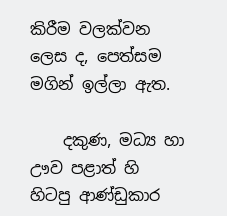කිරීම වලක්වන ලෙස ද, පෙත්සම මගින් ඉල්ලා ඇත.

    දකුණ, මධ්‍ය හා ඌව පළාත් හි හිටපු ආණ්ඩුකාර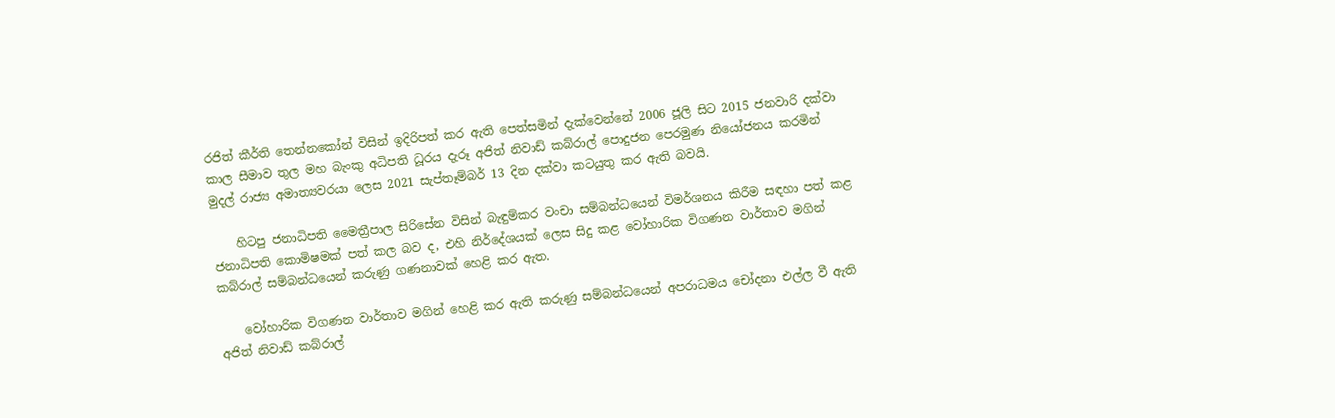රජිත් කීර්ති තෙන්නකෝන් විසින් ඉදිරිපත් කර ඇති පෙත්සමින් දැක්වෙන්නේ 2006 ජූලි සිට 2015 ජනවාරි දක්වා කාල සීමාව තුල මහ බැංකු අධිපති ධූරය දැරූ අජිත් නිවාඩ් කබ්රාල් පොදුජන පෙරමුණ නියෝජනය කරමින් මුදල් රාජ්‍ය අමාත්‍යවරයා ලෙස 2021 සැප්තෑම්බර් 13 දින දක්වා කටයුතු කර ඇති බවයි.

    හිටපු ජනාධිපති මෛත්‍රීපාල සිරිසේන විසින් බැඳුම්කර වංචා සම්බන්ධයෙන් විමර්ශනය කිරීම සඳහා පත් කළ ජනාධිපති කොමිෂමක් පත් කල බව ද, එහි නිර්දේශයක් ලෙස සිදු කළ වෝහාරික විගණන වාර්තාව මගින් කබ්රාල් සම්බන්ධයෙන් කරුණු ගණනාවක් හෙළි කර ඇත.

    වෝහාරික විගණන වාර්තාව මගින් හෙළි කර ඇති කරුණු සම්බන්ධයෙන් අපරාධමය චෝදනා එල්ල වී ඇති අජිත් නිවාඩ් කබ්රාල්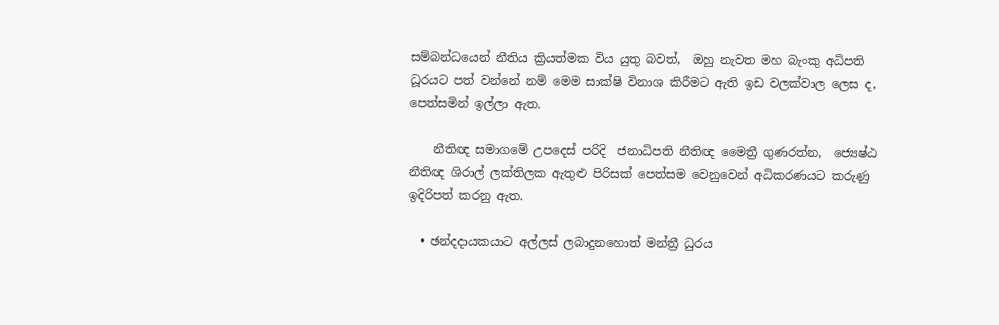සම්බන්ධයෙන් නීතිය ක්‍රියත්මක විය යුතු බවත්,  ඔහු නැවත මහ බැංකු අධිපති ධූරයට පත් වන්නේ නම් මෙම සාක්ෂි විනාශ කිරීමට ඇති ඉඩ වලක්වාල ලෙස ද, පෙත්සමින් ඉල්ලා ඇත.

    නීතිඥ සමාගමේ උපදෙස් පරිදි  ජනාධිපති නීතිඥ මෛත්‍රී ගුණරත්න,  ජ්‍යෙෂ්ඨ නීතිඥ ශිරාල් ලක්තිලක ඇතුළු පිරිසක් පෙත්සම වෙනුවෙන් අධිකරණයට කරුණු ඉදිරිපත් කරනු ඇත.

  • ඡන්දදායකයාට අල්ලස් ලබාදුනහොත් මන්ත්‍රී ධුරය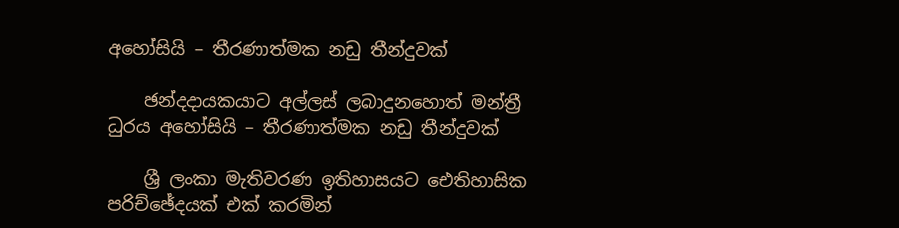අහෝසියි – තීරණාත්මක නඩු තීන්දුවක්

    ඡන්දදායකයාට අල්ලස් ලබාදුනහොත් මන්ත්‍රී ධුරය අහෝසියි – තීරණාත්මක නඩු තීන්දුවක්

    ශ්‍රී ලංකා මැතිවරණ ඉතිහාසයට ඓතිහාසික පරිච්ඡේදයක් එක් කරමින්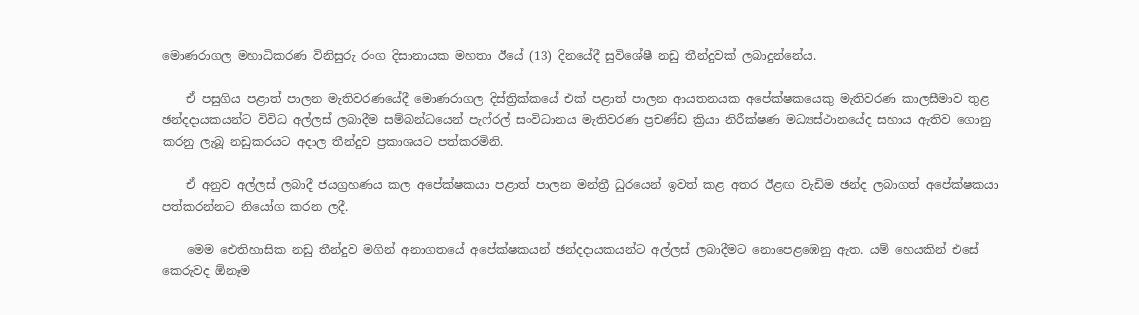මොණරාගල මහාධිකරණ විනිසුරු රංග දිසානායක මහතා ඊයේ (13) දිනයේදී සුවිශේෂී නඩු තීන්දුවක් ලබාදුන්නේය.

    ඒ පසුගිය පළාත් පාලන මැතිවරණයේදී මොණරාගල දිස්ත්‍රික්කයේ එක් පළාත් පාලන ආයතනයක අපේක්ෂකයෙකු මැතිවරණ කාලසීමාව තුළ ඡන්දදායකයන්ට විවිධ අල්ලස් ලබාදීම සම්බන්ධයෙන් පැෆ්රල් සංවිධානය මැතිවරණ ප්‍රචණ්ඩ ක්‍රියා නිරීක්ෂණ මධ්‍යස්ථානයේද සහාය ඇතිව ගොනු කරනු ලැබූ නඩුකරයට අදාල තීන්දුව ප්‍රකාශයට පත්කරමිනි.

    ඒ අනුව අල්ලස් ලබාදී ජයග්‍රහණය කල අපේක්ෂකයා පළාත් පාලන මන්ත්‍රී ධුරයෙන් ඉවත් කළ අතර ඊළඟ වැඩිම ඡන්ද ලබාගත් අපේක්ෂකයා පත්කරන්නට නියෝග කරන ලදී.

    මෙම ඓතිහාසික නඩු තීන්දුව මගින් අනාගතයේ අපේක්ෂකයන් ඡන්දදායකයන්ට අල්ලස් ලබාදීමට නොපෙළඹෙනු ඇත. යම් හෙයකින් එසේ කෙරුවද ඕනෑම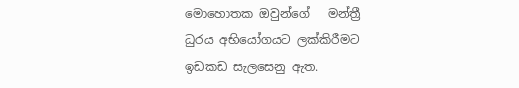මොහොතක ඔවුන්ගේ   මන්ත්‍රී ධුරය අභියෝගයට ලක්කිරීමට ඉඩකඩ සැලසෙනු ඇත.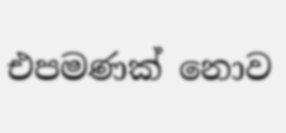එපමණක් නොව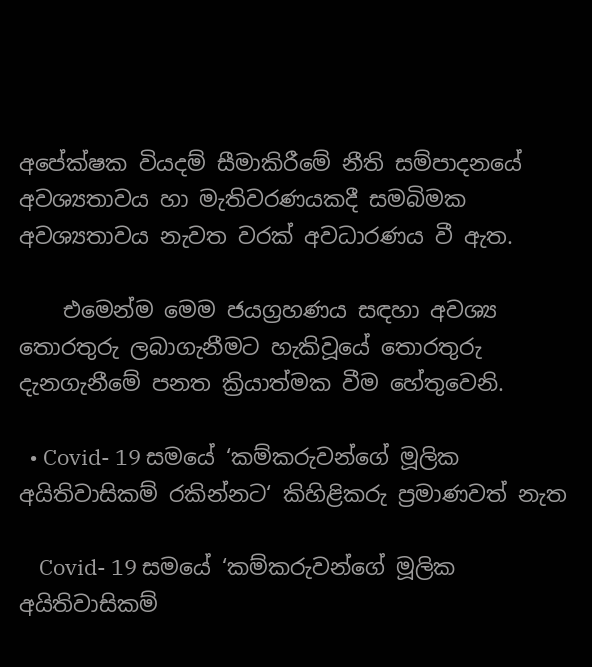අපේක්ෂක වියදම් සීමාකිරීමේ නීති සම්පාදනයේ අවශ්‍යතාවය හා මැතිවරණයකදී සමබිමක අවශ්‍යතාවය නැවත වරක් අවධාරණය වී ඇත.

    එමෙන්ම මෙම ජයග්‍රහණය සඳහා අවශ්‍ය තොරතුරු ලබාගැනීමට හැකිවූයේ තොරතුරු දැනගැනීමේ පනත ක්‍රියාත්මක වීම හේතුවෙනි.

  • Covid- 19 සමයේ ‘කම්කරුවන්ගේ මූලික අයිතිවාසිකම් රකින්නට‘ කිහිළිකරු ප්‍රමාණවත් නැත

    Covid- 19 සමයේ ‘කම්කරුවන්ගේ මූලික අයිතිවාසිකම්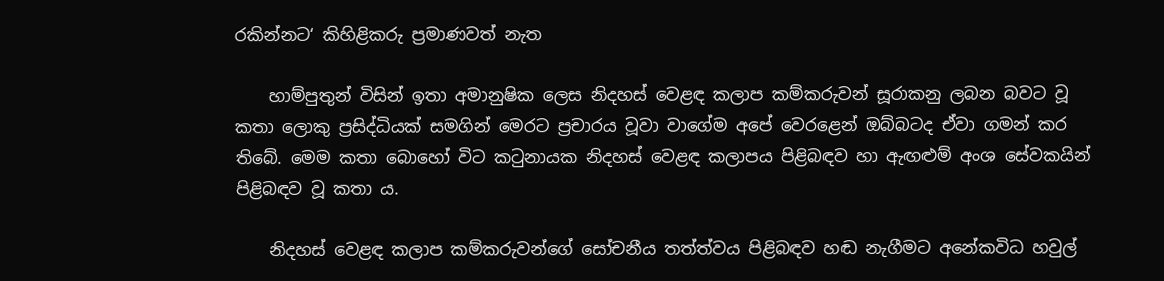රකින්නට‘ කිහිළිකරු ප්‍රමාණවත් නැත

    හාම්පුතුන් විසින් ඉතා අමානුෂික ලෙස නිදහස් වෙළඳ කලාප කම්කරුවන් සූරාකනු ලබන බවට වූ කතා ලොකු ප්‍රසිද්ධියක් සමගින් මෙරට ප්‍රචාරය වූවා වාගේම අපේ වෙරළෙන් ඔබ්බටද ඒවා ගමන් කර තිබේ. මෙම කතා බොහෝ විට කටුනායක නිදහස් වෙළඳ කලාපය පිළිබඳව හා ඇඟළුම් අංශ සේවකයින් පිළිබඳව වූ කතා ය.

    නිදහස් වෙළඳ කලාප කම්කරුවන්ගේ සෝචනීය තත්ත්වය පිළිබඳව හඬ නැගීමට අනේකවිධ හවුල්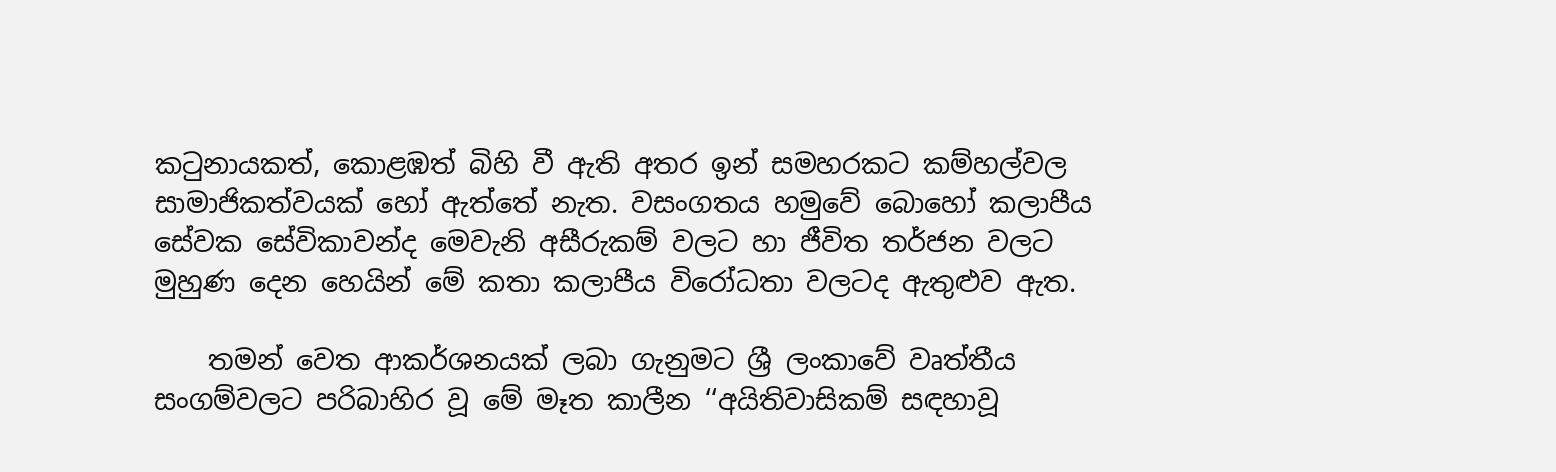කටුනායකත්, කොළඹත් බිහි වී ඇති අතර ඉන් සමහරකට කම්හල්වල සාමාජිකත්වයක් හෝ ඇත්තේ නැත. වසංගතය හමුවේ බොහෝ කලාපීය සේවක සේවිකාවන්ද මෙවැනි අසීරුකම් වලට හා ජීවිත තර්ජන වලට මුහුණ දෙන හෙයින් මේ කතා කලාපීය විරෝධතා වලටද ඇතුළුව ඇත.

    තමන් වෙත ආකර්ශනයක් ලබා ගැනුමට ශ්‍රී ලංකාවේ වෘත්තීය සංගම්වලට පරිබාහිර වූ මේ මෑත කාලීන ‘‘අයිතිවාසිකම් සඳහාවූ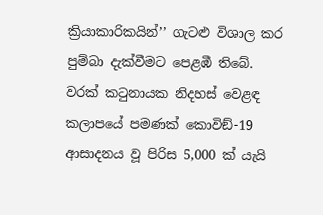ක්‍රියාකාරිකයින්’’ ගැටළු විශාල කර පුම්බා දැක්වීමට පෙළඹී තිබේ. වරක් කටුනායක නිදහස් වෙළඳ කලාපයේ පමණක් කොවිඞ්-19 ආසාදනය වූ පිරිස 5,000 ක් යැයි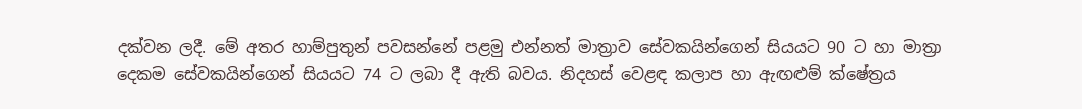දක්වන ලදී. මේ අතර හාම්පුතුන් පවසන්නේ පළමු එන්නත් මාත්‍රාව සේවකයින්ගෙන් සියයට 90 ට හා මාත්‍රා දෙකම සේවකයින්ගෙන් සියයට 74 ට ලබා දී ඇති බවය. නිදහස් වෙළඳ කලාප හා ඇඟළුම් ක්ෂේත්‍රය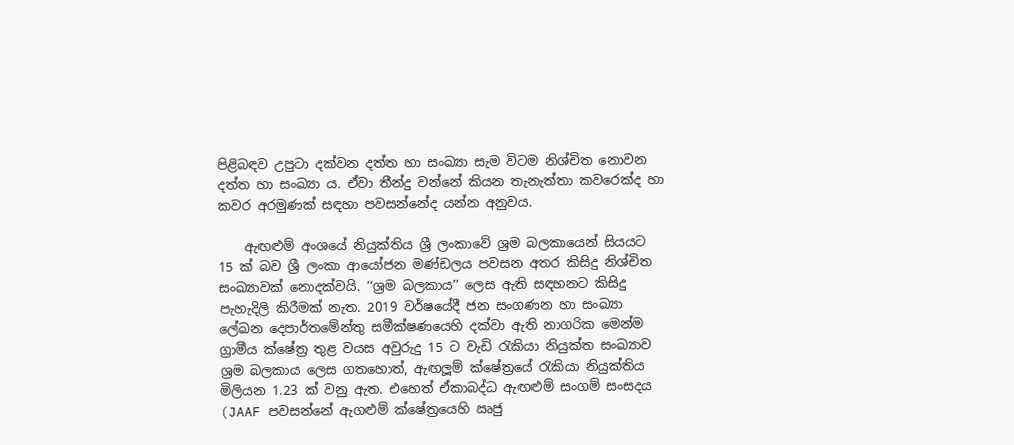පිළිබඳව උපුටා දක්වන දත්ත හා සංඛ්‍යා සැම විටම නිශ්චිත නොවන දත්ත හා සංඛ්‍යා ය. ඒවා තීන්දු වන්නේ කියන තැනැත්තා කවරෙක්ද හා කවර අරමුණක් සඳහා පවසන්නේද යන්න අනුවය.

    ඇඟළුම් අංශයේ නියුක්තිය ශ්‍රී ලංකාවේ ශ්‍රම බලකායෙන් සියයට 15 ක් බව ශ්‍රී ලංකා ආයෝජන මණ්ඩලය පවසන අතර කිසිදු නිශ්චිත සංඛ්‍යාවක් නොදක්වයි. ‘‘ශ්‍රම බලකාය’’ ලෙස ඇති සඳහනට කිසිදු පැහැදිලි කිරීමක් නැත. 2019 වර්ෂයේදී ජන සංගණන හා සංඛ්‍යා ලේඛන දෙපාර්තමේන්තු සමීක්ෂණයෙහි දක්වා ඇති නාගරික මෙන්ම ග්‍රාමීය ක්ෂේත්‍ර තුළ වයස අවුරුදු 15 ට වැඩි රැකියා නියුක්ත සංඛ්‍යාව ශ්‍රම බලකාය ලෙස ගතහොත්, ඇඟලූම් ක්ෂේත්‍රයේ රැකියා නියුක්තිය මිලියන 1.23 ක් වනු ඇත. එහෙත් ඒකාබද්ධ ඇඟළුම් සංගම් සංසදය (JAAF පවසන්නේ ඇගළුම් ක්ෂේත්‍රයෙහි ඍජු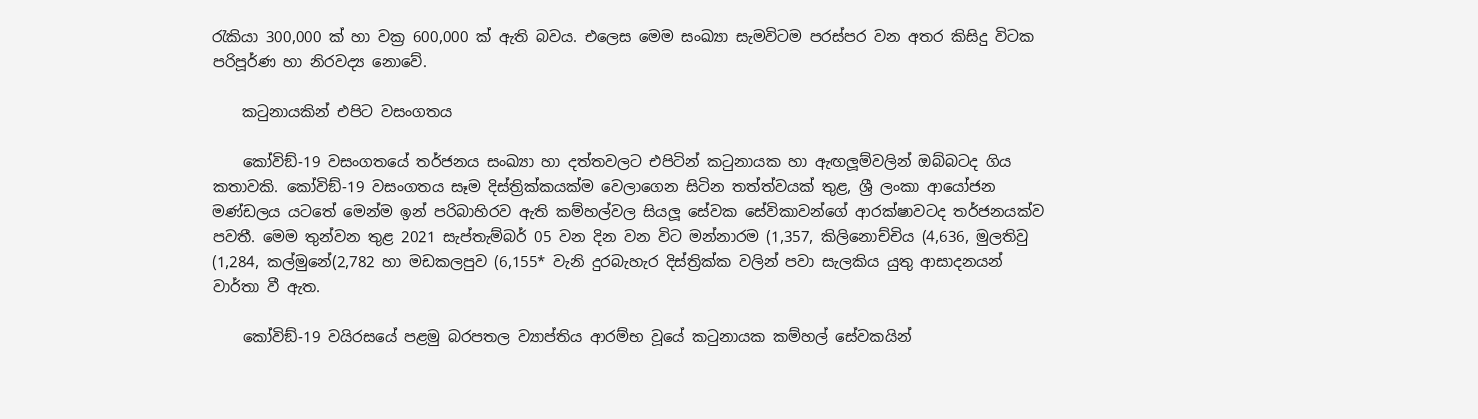රැකියා 300,000 ක් හා වක්‍ර 600,000 ක් ඇති බවය. එලෙස මෙම සංඛ්‍යා සැමවිටම පරස්පර වන අතර කිසිදු විටක පරිපූර්ණ හා නිරවද්‍ය නොවේ.

    කටුනායකින් එපිට වසංගතය

    කෝවිඞ්-19 වසංගතයේ තර්ජනය සංඛ්‍යා හා දත්තවලට එපිටින් කටුනායක හා ඇඟලූම්වලින් ඔබ්බටද ගිය කතාවකි. කෝවිඞ්-19 වසංගතය සෑම දිස්ත්‍රික්කයක්ම වෙලාගෙන සිටින තත්ත්වයක් තුළ, ශ්‍රී ලංකා ආයෝජන මණ්ඩලය යටතේ මෙන්ම ඉන් පරිබාහිරව ඇති කම්හල්වල සියලූ සේවක සේවිකාවන්ගේ ආරක්ෂාවටද තර්ජනයක්ව පවතී. මෙම තුන්වන තුළ 2021 සැප්තැම්බර් 05 වන දින වන විට මන්නාරම (1,357, කිලිනොච්චිය (4,636, මුලතිවු (1,284, කල්මුනේ(2,782 හා මඩකලපුව (6,155* වැනි දුරබැහැර දිස්ත්‍රික්ක වලින් පවා සැලකිය යුතු ආසාදනයන් වාර්තා වී ඇත.

    කෝවිඞ්-19 වයිරසයේ පළමු බරපතල ව්‍යාප්තිය ආරම්භ වූයේ කටුනායක කම්හල් සේවකයින්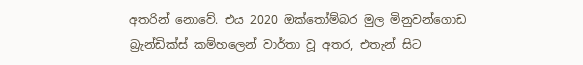අතරින් නොවේ. එය 2020 ඔක්තෝම්බර මුල මිනුවන්ගොඩ බ්‍රැන්ඩික්ස් කම්හලෙන් වාර්තා වූ අතර, එතැන් සිට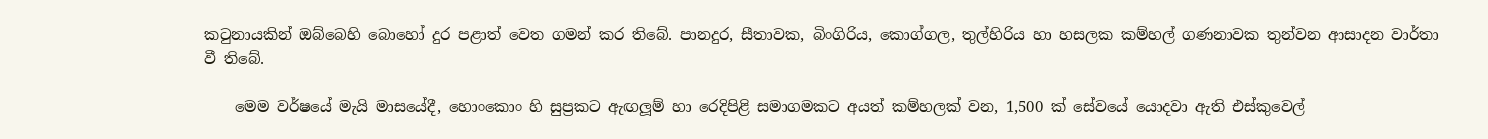කටුනායකින් ඔබ්බෙහි බොහෝ දුර පළාත් වෙත ගමන් කර තිබේ. පානදුර, සීතාවක, බිංගිරිය, කොග්ගල, තුල්හිරිය හා හසලක කම්හල් ගණනාවක තුන්වන ආසාදන වාර්තා වී තිබේ.

    මෙම වර්ෂයේ මැයි මාසයේදී, හොංකොං හි සුප්‍රකට ඇඟලූම් හා රෙදිපිළි සමාගමකට අයත් කම්හලක් වන, 1,500 ක් සේවයේ යොදවා ඇති එස්කුවෙල්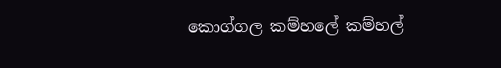කොග්ගල කම්හලේ කම්හල්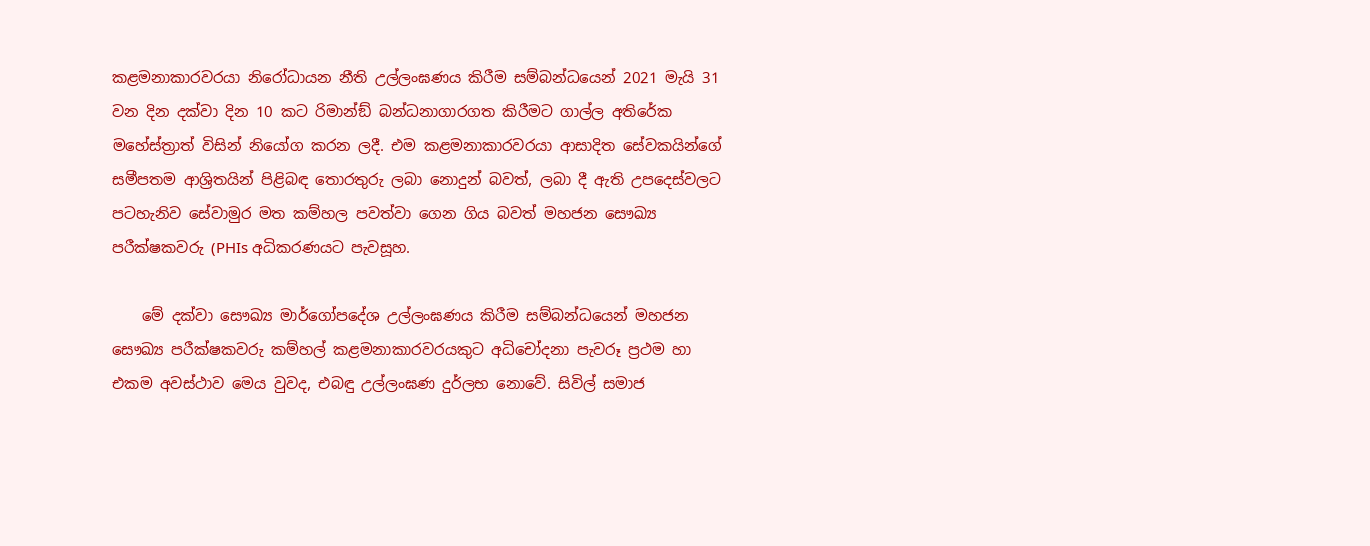කළමනාකාරවරයා නිරෝධායන නීති උල්ලංඝණය කිරීම සම්බන්ධයෙන් 2021 මැයි 31 වන දින දක්වා දින 10 කට රිමාන්ඞ් බන්ධනාගාරගත කිරීමට ගාල්ල අතිරේක මහේස්ත්‍රාත් විසින් නියෝග කරන ලදී. එම කළමනාකාරවරයා ආසාදිත සේවකයින්ගේ සමීපතම ආශ්‍රිතයින් පිළිබඳ තොරතුරු ලබා නොදුන් බවත්, ලබා දී ඇති උපදෙස්වලට පටහැනිව සේවාමුර මත කම්හල පවත්වා ගෙන ගිය බවත් මහජන සෞඛ්‍ය පරීක්ෂකවරු (PHIs අධිකරණයට පැවසූහ.

    මේ දක්වා සෞඛ්‍ය මාර්ගෝපදේශ උල්ලංඝණය කිරීම සම්බන්ධයෙන් මහජන සෞඛ්‍ය පරීක්ෂකවරු කම්හල් කළමනාකාරවරයකුට අධිචෝදනා පැවරූ ප්‍රථම හා එකම අවස්ථාව මෙය වුවද, එබඳු උල්ලංඝණ දුර්ලභ නොවේ. සිවිල් සමාජ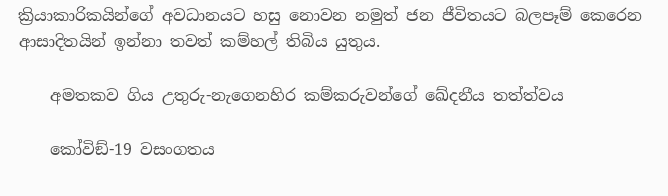ක්‍රියාකාරිකයින්ගේ අවධානයට හසු නොවන නමුත් ජන ජීවිතයට බලපෑම් කෙරෙන ආසාදිතයින් ඉන්නා තවත් කම්හල් තිබිය යුතුය.

    අමතකව ගිය උතුරු-නැගෙනහිර කම්කරුවන්ගේ ඛේදනීය තත්ත්වය

    කෝවිඞ්-19 වසංගතය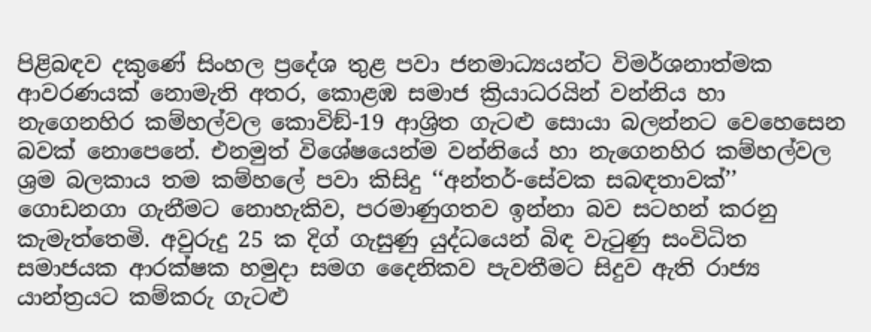පිළිබඳව දකුණේ සිංහල ප්‍රදේශ තුළ පවා ජනමාධ්‍යයන්ට විමර්ශනාත්මක ආවරණයක් නොමැති අතර, කොළඹ සමාජ ක්‍රියාධරයින් වන්නිය හා නැගෙනහිර කම්හල්වල කොවිඞ්-19 ආශ්‍රිත ගැටළු සොයා බලන්නට වෙහෙසෙන බවක් නොපෙනේ. එනමුත් විශේෂයෙන්ම වන්නියේ හා නැගෙනහිර කම්හල්වල ශ්‍රම බලකාය තම කම්හලේ පවා කිසිදු ‘‘අන්තර්-සේවක සබඳතාවක්’’ ගොඩනගා ගැනීමට නොහැකිව, පරමාණුගතව ඉන්නා බව සටහන් කරනු කැමැත්තෙමි. අවුරුදු 25 ක දිග් ගැසුණු යුද්ධයෙන් බිඳ වැටුණු සංවිධිත සමාජයක ආරක්ෂක හමුදා සමග දෛනිකව පැවතීමට සිදුව ඇති රාජ්‍ය යාන්ත්‍රයට කම්කරු ගැටළු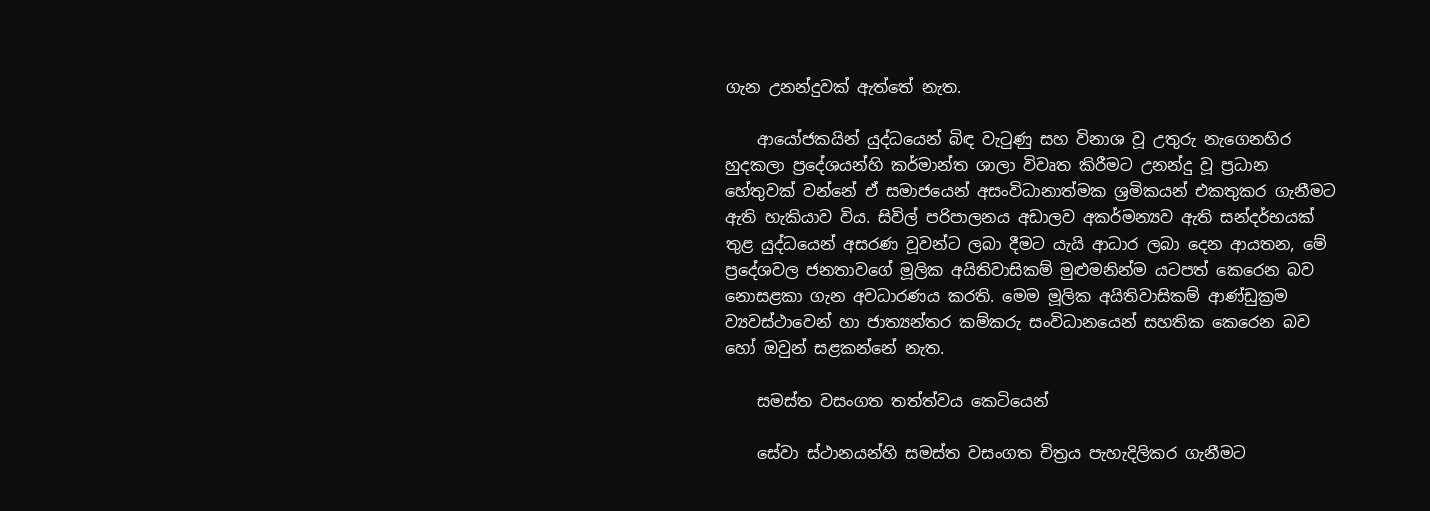ගැන උනන්දුවක් ඇත්තේ නැත.

    ආයෝජකයින් යුද්ධයෙන් බිඳ වැටුණු සහ විනාශ වූ උතුරු නැගෙනහිර හුදකලා ප්‍රදේශයන්හි කර්මාන්ත ශාලා විවෘත කිරීමට උනන්දු වූ ප්‍රධාන හේතුවක් වන්නේ ඒ සමාජයෙන් අසංවිධානාත්මක ශ්‍රමිකයන් එකතුකර ගැනීමට ඇති හැකියාව විය. සිවිල් පරිපාලනය අඩාලව අකර්මන්‍යව ඇති සන්දර්භයක් තුළ යුද්ධයෙන් අසරණ වූවන්ට ලබා දීමට යැයි ආධාර ලබා දෙන ආයතන, මේ ප්‍රදේශවල ජනතාවගේ මූලික අයිතිවාසිකම් මුළුමනින්ම යටපත් කෙරෙන බව නොසළකා ගැන අවධාරණය කරති. මෙම මූලික අයිතිවාසිකම් ආණ්ඩුක්‍රම ව්‍යවස්ථාවෙන් හා ජාත්‍යන්තර කම්කරු සංවිධානයෙන් සහතික කෙරෙන බව හෝ ඔවුන් සළකන්නේ නැත.

    සමස්ත වසංගත තත්ත්වය කෙටියෙන්

    සේවා ස්ථානයන්හි සමස්ත වසංගත චිත්‍රය පැහැදිලිකර ගැනීමට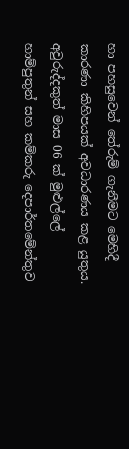හා පහසුවෙන් තේරුම් ගැනීමට මෙහිදී කාරණා කිහිපයක් අවධාරණය කළ යුතුය. අවුරුද්දකුත් මාස 06 ක් මුළුල්ලේ හාම්පුතුන් සහ කම්කරු දෙපාර්තමේන්තුව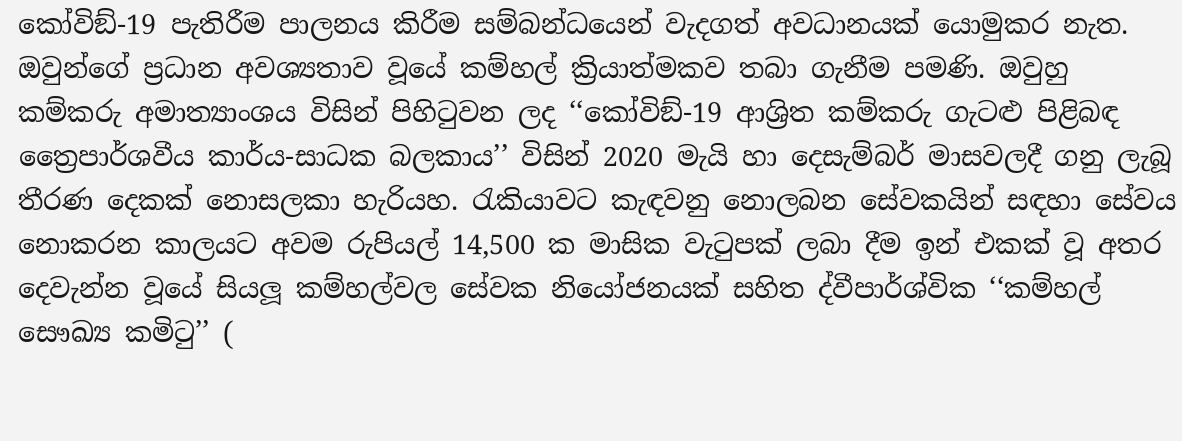කෝවිඞ්-19 පැතිරීම පාලනය කිරීම සම්බන්ධයෙන් වැදගත් අවධානයක් යොමුකර නැත. ඔවුන්ගේ ප්‍රධාන අවශ්‍යතාව වූයේ කම්හල් ක්‍රියාත්මකව තබා ගැනීම පමණි. ඔවුහු කම්කරු අමාත්‍යාංශය විසින් පිහිටුවන ලද ‘‘කෝවිඞ්-19 ආශ්‍රිත කම්කරු ගැටළු පිළිබඳ ත්‍රෛපාර්ශවීය කාර්ය-සාධක බලකාය’’ විසින් 2020 මැයි හා දෙසැම්බර් මාසවලදී ගනු ලැබූ තීරණ දෙකක් නොසලකා හැරියහ. රැකියාවට කැඳවනු නොලබන සේවකයින් සඳහා සේවය නොකරන කාලයට අවම රුපියල් 14,500 ක මාසික වැටුපක් ලබා දීම ඉන් එකක් වූ අතර දෙවැන්න වූයේ සියලූ කම්හල්වල සේවක නියෝජනයක් සහිත ද්වීපාර්ශ්වික ‘‘කම්හල් සෞඛ්‍ය කමිටු’’ (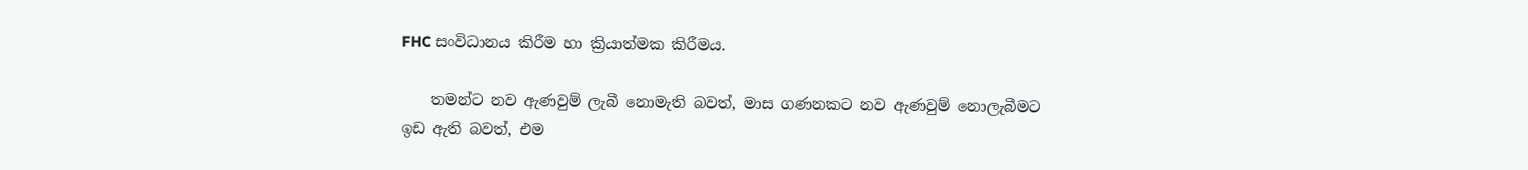FHC සංවිධානය කිරීම හා ක්‍රියාත්මක කිරීමය.

    තමන්ට නව ඇණවුම් ලැබී නොමැති බවත්, මාස ගණනකට නව ඇණවුම් නොලැබීමට ඉඩ ඇති බවත්, එම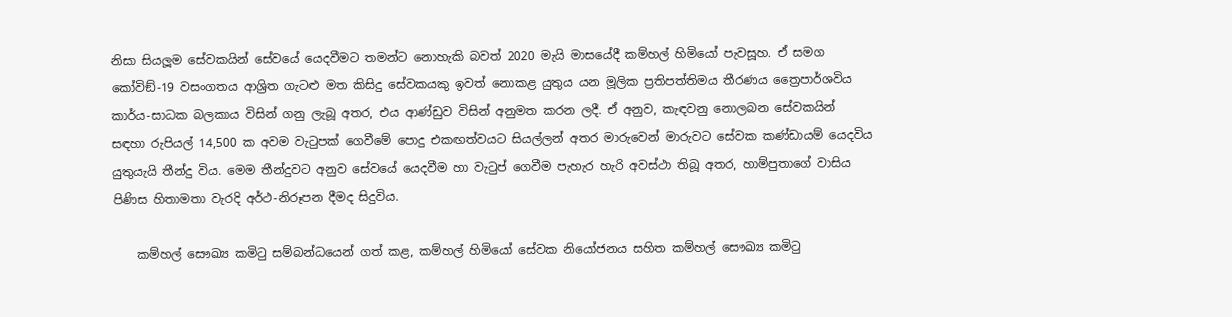නිසා සියලූම සේවකයින් සේවයේ යෙදවීමට තමන්ට නොහැකි බවත් 2020 මැයි මාසයේදී කම්හල් හිමියෝ පැවසූහ. ඒ සමග කෝවිඞ්-19 වසංගතය ආශ්‍රිත ගැටළු මත කිසිදු සේවකයකු ඉවත් නොකළ යුතුය යන මූලික ප්‍රතිපත්තිමය තීරණය ත්‍රෛපාර්ශවිය කාර්ය-සාධක බලකාය විසින් ගනු ලැබූ අතර, එය ආණ්ඩුව විසින් අනුමත කරන ලදී. ඒ අනුව, කැඳවනු නොලබන සේවකයින් සඳහා රුපියල් 14,500 ක අවම වැටුපක් ගෙවීමේ පොදු එකඟත්වයට සියල්ලන් අතර මාරුවෙන් මාරුවට සේවක කණ්ඩායම් යෙදවිය යුතුයැයි තීන්දු විය. මෙම තීන්දුවට අනුව සේවයේ යෙදවීම හා වැටුප් ගෙවීම පැහැර හැරි අවස්ථා තිබූ අතර, හාම්පුතාගේ වාසිය පිණිස හිතාමතා වැරදි අර්ථ-නිරූපන දීමද සිදුවිය.

    කම්හල් සෞඛ්‍ය කමිටු සම්බන්ධයෙන් ගත් කළ, කම්හල් හිමියෝ සේවක නියෝජනය සහිත කම්හල් සෞඛ්‍ය කමිටු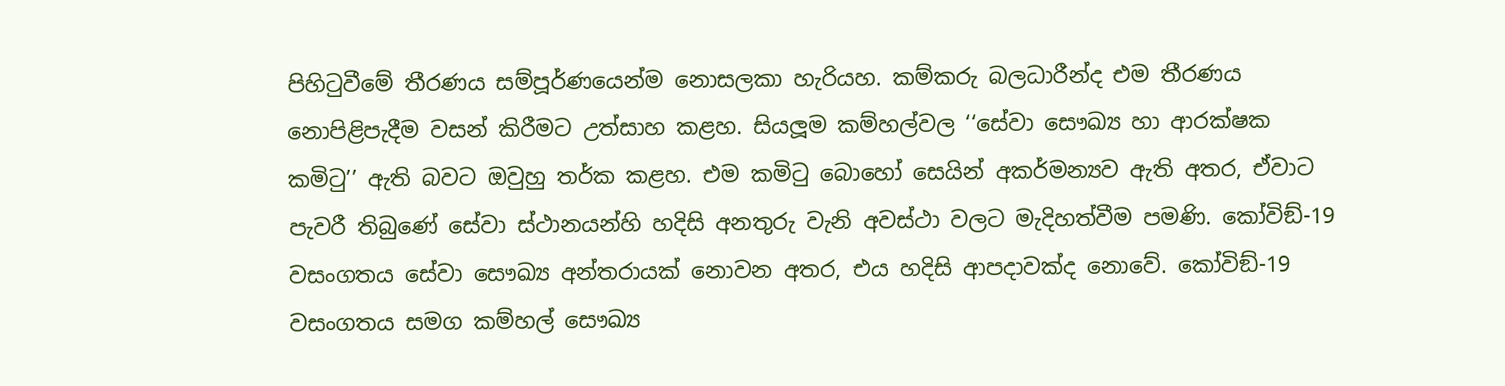පිහිටුවීමේ තීරණය සම්පූර්ණයෙන්ම නොසලකා හැරියහ. කම්කරු බලධාරීන්ද එම තීරණය නොපිළිපැදීම වසන් කිරීමට උත්සාහ කළහ. සියලූම කම්හල්වල ‘‘සේවා සෞඛ්‍ය හා ආරක්ෂක කමිටු’’ ඇති බවට ඔවුහු තර්ක කළහ. එම කමිටු බොහෝ සෙයින් අකර්මන්‍යව ඇති අතර, ඒවාට පැවරී තිබුණේ සේවා ස්ථානයන්හි හදිසි අනතුරු වැනි අවස්ථා වලට මැදිහත්වීම පමණි. කෝවිඞ්-19 වසංගතය සේවා සෞඛ්‍ය අන්තරායක් නොවන අතර, එය හදිසි ආපදාවක්ද නොවේ. කෝවිඞ්-19 වසංගතය සමග කම්හල් සෞඛ්‍ය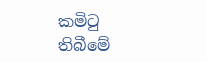කමිටු තිබීමේ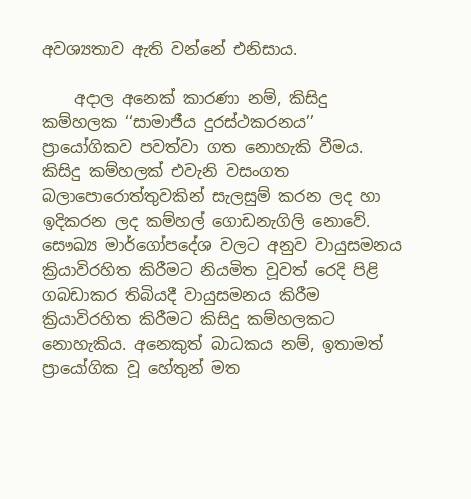අවශ්‍යතාව ඇති වන්නේ එනිසාය.

    අදාල අනෙක් කාරණා නම්, කිසිදු කම්හලක ‘‘සාමාජීය දුරස්ථකරනය’’ ප්‍රායෝගිකව පවත්වා ගත නොහැකි වීමය. කිසිදු කම්හලක් එවැනි වසංගත බලාපොරොත්තුවකින් සැලසුම් කරන ලද හා ඉදිකරන ලද කම්හල් ගොඩනැගිලි නොවේ. සෞඛ්‍ය මාර්ගෝපදේශ වලට අනුව වායුසමනය ක්‍රියාවිරහිත කිරීමට නියමිත වූවත් රෙදි පිළි ගබඩාකර තිබියදී වායුසමනය කිරීම ක්‍රියාවිරහිත කිරීමට කිසිදු කම්හලකට නොහැකිය. අනෙකුත් බාධකය නම්, ඉතාමත් ප්‍රායෝගික වූ හේතුන් මත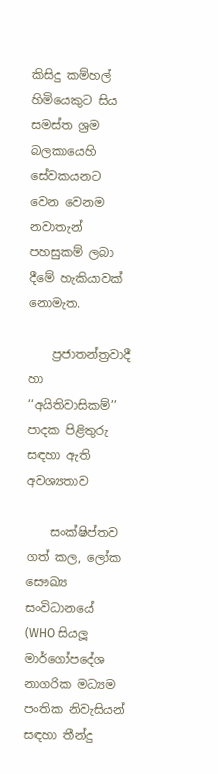කිසිදු කම්හල් හිමියෙකුට සිය සමස්ත ශ්‍රම බලකායෙහි සේවකයනට වෙන වෙනම නවාතැන් පහසුකම් ලබා දීමේ හැකියාවක් නොමැත.

    ප්‍රජාතන්ත්‍රවාදී හා ‘‘අයිතිවාසිකම්’’ පාදක පිළිතුරු සඳහා ඇති අවශ්‍යතාව

    සංක්ෂිප්තව ගත් කල, ලෝක සෞඛ්‍ය සංවිධානයේ (WHO සියලූ මාර්ගෝපදේශ නාගරික මධ්‍යම පංතික නිවැසියන් සඳහා තීන්දු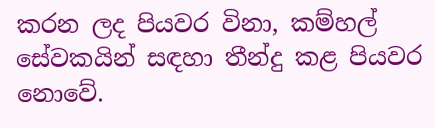කරන ලද පියවර විනා, කම්හල් සේවකයින් සඳහා තීන්දු කළ පියවර නොවේ.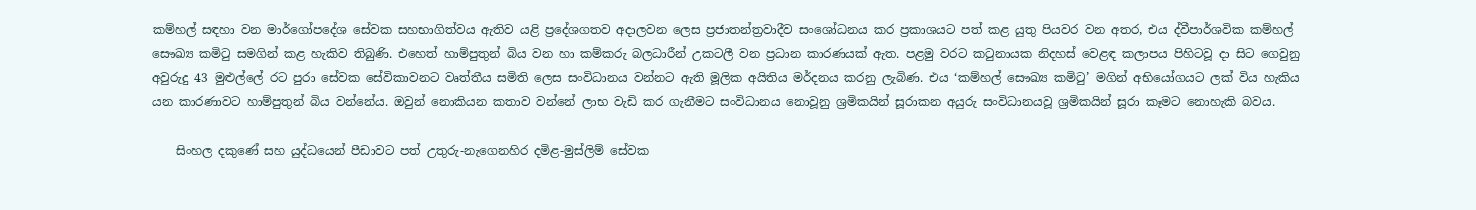කම්හල් සඳහා වන මාර්ගෝපදේශ සේවක සහභාගිත්වය ඇතිව යළි ප්‍රදේශගතව අදාලවන ලෙස ප්‍රජාතන්ත්‍රවාදීව සංශෝධනය කර ප්‍රකාශයට පත් කළ යුතු පියවර වන අතර, එය ද්වීපාර්ශවික කම්හල් සෞඛ්‍ය කමිටු සමගින් කළ හැකිව තිබුණි. එහෙත් හාම්පුතුන් බිය වන හා කම්කරු බලධාරීන් උකටලී වන ප්‍රධාන කාරණයක් ඇත. පළමු වරට කටුනායක නිදහස් වෙළඳ කලාපය පිහිටවූ දා සිට ගෙවුනු අවුරුදු 43 මුළුල්ලේ රට පුරා සේවක සේවිකාවනට වෘත්තීය සමිති ලෙස සංවිධානය වන්නට ඇති මූලික අයිතිය මර්දනය කරනු ලැබිණ. එය ‘කම්හල් සෞඛ්‍ය කමිටු’ මගින් අභියෝගයට ලක් විය හැකිය යන කාරණාවට හාම්පුතුන් බිය වන්නේය. ඔවුන් නොකියන කතාව වන්නේ ලාභ වැඩි කර ගැනීමට සංවිධානය නොවූනු ශ්‍රමිකයින් සූරාකන අයුරු සංවිධානයවූ ශ්‍රමිකයින් සූරා කෑමට නොහැකි බවය.

    සිංහල දකුණේ සහ යුද්ධයෙන් පීඩාවට පත් උතුරු-නැගෙනහිර දමිළ-මුස්ලිම් සේවක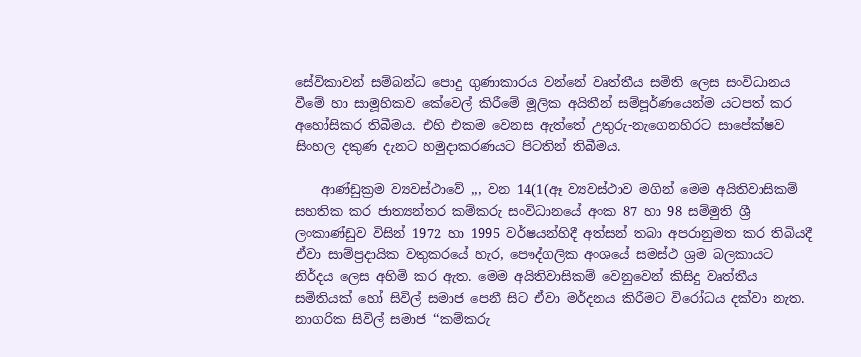සේවිකාවන් සම්බන්ධ පොදු ගුණාකාරය වන්නේ වෘත්තීය සමිති ලෙස සංවිධානය වීමේ හා සාමූහිකව කේවෙල් කිරීමේ මූලික අයිතීන් සම්පූර්ණයෙන්ම යටපත් කර අහෝසිකර තිබීමය. එහි එකම වෙනස ඇත්තේ උතුරු-නැගෙනහිරට සාපේක්ෂව සිංහල දකුණ දැනට හමුදාකරණයට පිටතින් තිබීමය.

    ආණ්ඩුක්‍රම ව්‍යවස්ථාවේ ,,, වන 14(1(ඈ ව්‍යවස්ථාව මගින් මෙම අයිතිවාසිකම් සහතික කර ජාත්‍යන්තර කම්කරු සංවිධානයේ අංක 87 හා 98 සම්මුති ශ්‍රී ලංකාණ්ඩුව විසින් 1972 හා 1995 වර්ෂයන්හිදී අත්සන් තබා අපරානුමත කර තිබියදී ඒවා සාම්ප්‍රදායික වතුකරයේ හැර, පෞද්ගලික අංශයේ සමස්ථ ශ්‍රම බලකායට නිර්දය ලෙස අහිමි කර ඇත. මෙම අයිතිවාසිකම් වෙනුවෙන් කිසිදු වෘත්තීය සමිතියක් හෝ සිවිල් සමාජ පෙනී සිට ඒවා මර්දනය කිරීමට විරෝධය දක්වා නැත. නාගරික සිවිල් සමාජ ‘‘කම්කරු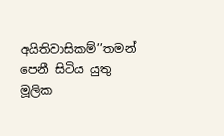අයිතිවාසිකම්’’තමන් පෙනී සිටිය යුතු මූලික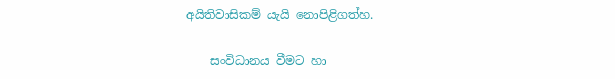අයිතිවාසිකම් යැයි නොපිළිගත්හ.

    සංවිධානය වීමට හා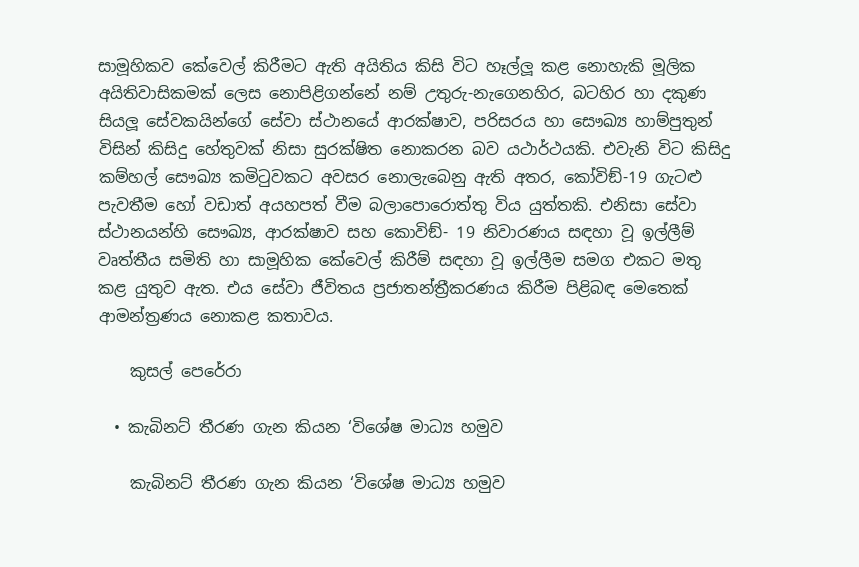සාමූහිකව කේවෙල් කිරීමට ඇති අයිතිය කිසි විට හෑල්ලූ කළ නොහැකි මූලික අයිතිවාසිකමක් ලෙස නොපිළිගන්නේ නම් උතුරු-නැගෙනහිර, බටහිර හා දකුණ සියලූ සේවකයින්ගේ සේවා ස්ථානයේ ආරක්ෂාව, පරිසරය හා සෞඛ්‍ය හාම්පුතුන් විසින් කිසිදු හේතුවක් නිසා සුරක්ෂිත නොකරන බව යථාර්ථයකි. එවැනි විට කිසිදු කම්හල් සෞඛ්‍ය කමිටුවකට අවසර නොලැබෙනු ඇති අතර, කෝවිඞ්-19 ගැටළු පැවතීම හෝ වඩාත් අයහපත් වීම බලාපොරොත්තු විය යුත්තකි. එනිසා සේවා ස්ථානයන්හි සෞඛ්‍ය, ආරක්ෂාව සහ කොවිඞ්- 19 නිවාරණය සඳහා වූ ඉල්ලීම් වෘත්තීය සමිති හා සාමූහික කේවෙල් කිරීම් සඳහා වූ ඉල්ලීම සමග එකට මතු කළ යුතුව ඇත. එය සේවා ජීවිතය ප්‍රජාතන්ත්‍රීකරණය කිරීම පිළිබඳ මෙතෙක් ආමන්ත්‍රණය නොකළ කතාවය.

    කුසල් පෙරේරා

  • කැබිනට් තීරණ ගැන කියන ‘විශේෂ මාධ්‍ය හමුව

    කැබිනට් තීරණ ගැන කියන ‘විශේෂ මාධ්‍ය හමුව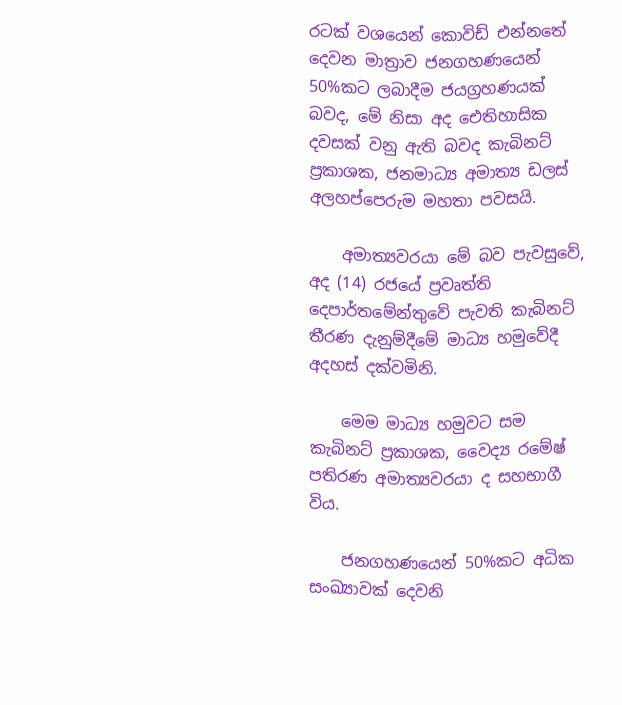රටක් වශයෙන් කොවිඩ් එන්නතේ දෙවන මාත්‍රාව ජනගහණයෙන් 50%කට ලබාදීම ජයග්‍රහණයක් බවද, මේ නිසා අද ඓතිහාසික දවසක් වනු ඇති බවද කැබිනට් ප්‍රකාශක, ජනමාධ්‍ය අමාත්‍ය ඩලස් අලහප්පෙරුම මහතා පවසයි.

    අමාත්‍යවරයා මේ බව පැවසුවේ, අද (14) රජයේ ප්‍රවෘත්ති දෙපාර්තමේන්තුවේ පැවති කැබිනට් තීරණ දැනුම්දීමේ මාධ්‍ය හමුවේදී අදහස් දක්වමිනි.

    මෙම මාධ්‍ය හමුවට සම කැබිනට් ප්‍රකාශක, වෛද්‍ය රමේෂ් පතිරණ අමාත්‍යවරයා ද සහභාගී විය.

    ජනගහණයෙන් 50%කට අධික සංඛ්‍යාවක් දෙවනි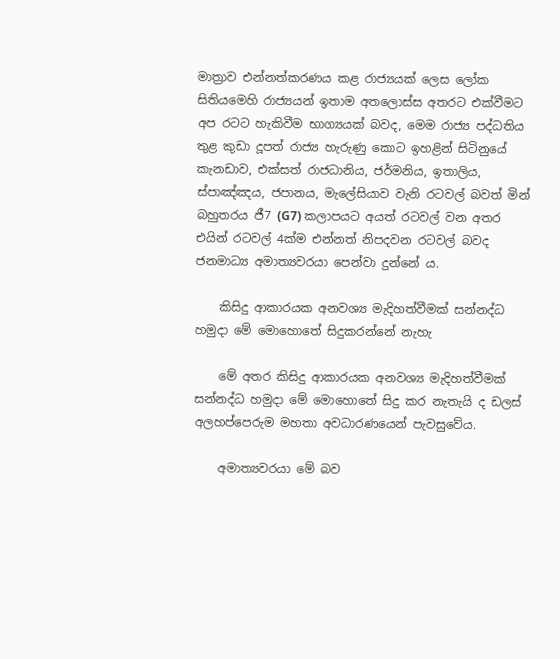මාත්‍රාව එන්නත්කරණය කළ රාජ්‍යයක් ලෙස ලෝක සිතියමෙහි රාජ්‍යයන් ඉතාම අතලොස්ස අතරට එක්වීමට අප රටට හැකිවීම භාග්‍යයක් බවද, මෙම රාජ්‍ය පද්ධතිය තුළ කුඩා දූපත් රාජ්‍ය හැරුණු කොට ඉහළින් සිටිනුයේ කැනඩාව, එක්සත් රාජධානිය, ජර්මනිය, ඉතාලිය, ස්පාඤ්ඤය, ජපානය, මැලේසියාව වැනි රටවල් බවත් මින් බහුතරය ජී7 (G7) කලාපයට අයත් රටවල් වන අතර එයින් රටවල් 4ක්ම එන්නත් නිපදවන රටවල් බවද ජනමාධ්‍ය අමාත්‍යවරයා පෙන්වා දුන්නේ ය.

    කිසිදු ආකාරයක අනවශ්‍ය මැදිහත්වීමක් සන්නද්ධ හමුදා මේ මොහොතේ සිදුකරන්නේ නැහැ

    මේ අතර කිසිදු ආකාරයක අනවශ්‍ය මැදිහත්වීමක් සන්නද්ධ හමුදා මේ මොහොතේ සිදු කර නැතැයි ද ඩලස් අලහප්පෙරුම මහතා අවධාරණයෙන් පැවසුවේය.

    අමාත්‍යවරයා මේ බව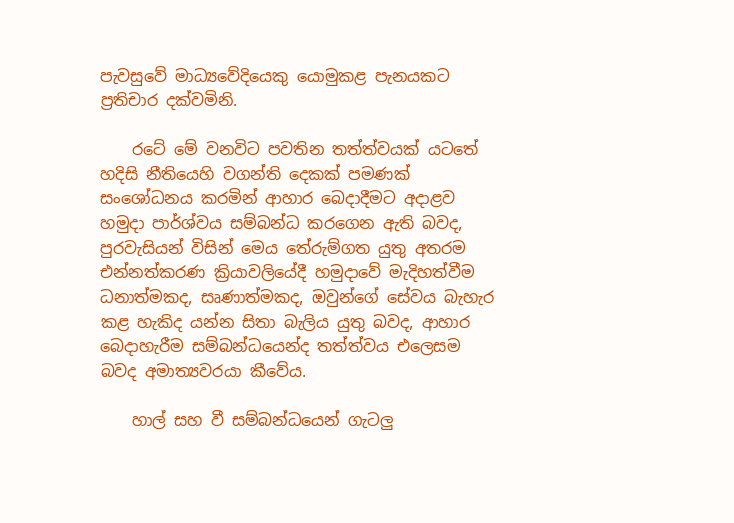පැවසුවේ මාධ්‍යවේදියෙකු යොමුකළ පැනයකට ප්‍රතිචාර දක්වමිනි.

    රටේ මේ වනවිට පවතින තත්ත්වයක් යටතේ හදිසි නීතියෙහි වගන්ති දෙකක් පමණක් සංශෝධනය කරමින් ආහාර බෙදාදීමට අදාළව හමුදා පාර්ශ්වය සම්බන්ධ කරගෙන ඇති බවද, පුරවැසියන් විසින් මෙය තේරුම්ගත යුතු අතරම එන්නත්කරණ ක්‍රියාවලියේදී හමුදාවේ මැදිහත්වීම ධනාත්මකද, සෘණාත්මකද, ඔවුන්ගේ සේවය බැහැර කළ හැකිද යන්න සිතා බැලිය යුතු බවද, ආහාර බෙදාහැරීම සම්බන්ධයෙන්ද තත්ත්වය එලෙසම බවද අමාත්‍යවරයා කීවේය.

    හාල් සහ වී සම්බන්ධයෙන් ගැටලු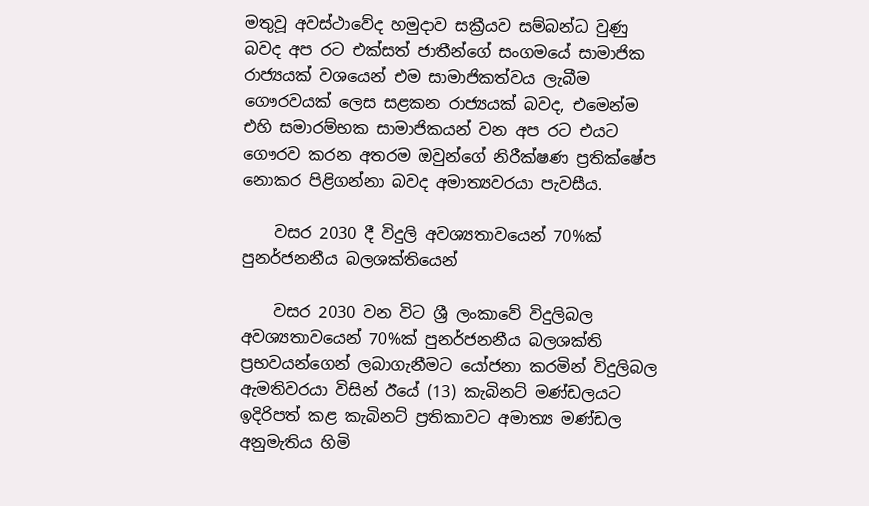මතුවූ අවස්ථාවේද හමුදාව සක්‍රීයව සම්බන්ධ වුණු බවද අප රට එක්සත් ජාතීන්ගේ සංගමයේ සාමාජික රාජ්‍යයක් වශයෙන් එම සාමාජිකත්වය ලැබීම ගෞරවයක් ලෙස සළකන රාජ්‍යයක් බවද, එමෙන්ම එහි සමාරම්භක සාමාජිකයන් වන අප රට එයට ගෞරව කරන අතරම ඔවුන්ගේ නිරීක්ෂණ ප්‍රතික්ෂේප නොකර පිළිගන්නා බවද අමාත්‍යවරයා පැවසීය.

    වසර 2030 දී විදුලි අවශ්‍යතාවයෙන් 70%ක් පුනර්ජනනීය බලශක්තියෙන්

    වසර 2030 වන විට ශ්‍රී ලංකාවේ විදුලිබල අවශ්‍යතාවයෙන් 70%ක් පුනර්ජනනීය බලශක්ති ප්‍රභවයන්ගෙන් ලබාගැනීමට යෝජනා කරමින් විදුලිබල ඇමතිවරයා විසින් ඊයේ (13) කැබිනට් මණ්ඩලයට ඉදිරිපත් කළ කැබිනට් ප්‍රතිකාවට අමාත්‍ය මණ්ඩල අනුමැතිය හිමි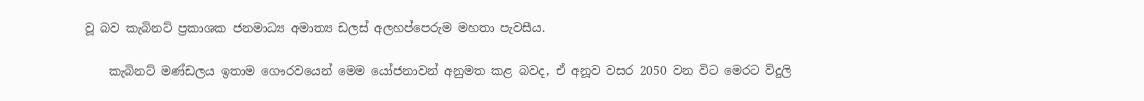වූ බව කැබිනට් ප්‍රකාශක ජනමාධ්‍ය අමාත්‍ය ඩලස් අලහප්පෙරුම මහතා පැවසීය.

    කැබිනට් මණ්ඩලය ඉතාම ගෞරවයෙන් මෙම යෝජනාවන් අනුමත කළ බවද, ඒ අනූව වසර 2050 වන විට මෙරට විදුලි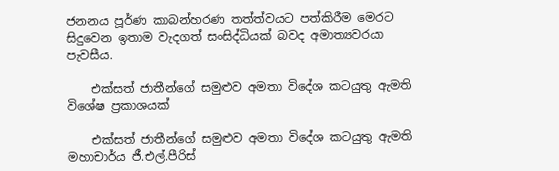ජනනය පූර්ණ කාබන්හරණ තත්ත්වයට පත්කිරීම මෙරට සිදුවෙන ඉතාම වැදගත් සංසිද්ධියක් බවද අමාත්‍යවරයා පැවසීය.

    එක්සත් ජාතීන්ගේ සමුළුව අමතා විදේශ කටයුතු ඇමති විශේෂ ප්‍රකාශයක්

    එක්සත් ජාතීන්ගේ සමුළුව අමතා විදේශ කටයුතු ඇමති මහාචාර්ය ජී.එල්.පීරිස්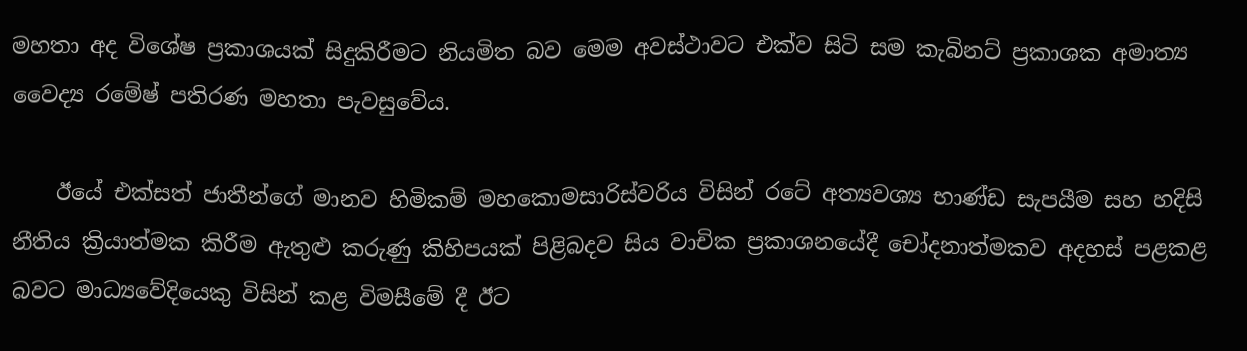මහතා අද විශේෂ ප්‍රකාශයක් සිදුකිරීමට නියමිත බව මෙම අවස්ථාවට එක්ව සිටි සම කැබිනට් ප්‍රකාශක අමාත්‍ය වෛද්‍ය රමේෂ් පතිරණ මහතා පැවසුවේය.

    ඊයේ එක්සත් ජාතීන්ගේ මානව හිමිකම් මහකොමසාරිස්වරිය විසින් රටේ අත්‍යවශ්‍ය භාණ්ඩ සැපයීම සහ හදිසි නීතිය ක්‍රියාත්මක කිරීම ඇතුළු කරුණු කිහිපයක් පිළිබදව සිය වාචික ප්‍රකාශනයේදී චෝදනාත්මකව අදහස් පළකළ බවට මාධ්‍යවේදියෙකු විසින් කළ විමසීමේ දී ඊට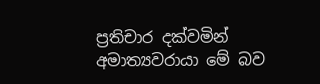ප්‍රතිචාර දක්වමින් අමාත්‍යවරායා මේ බව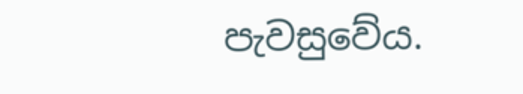පැවසුවේය.